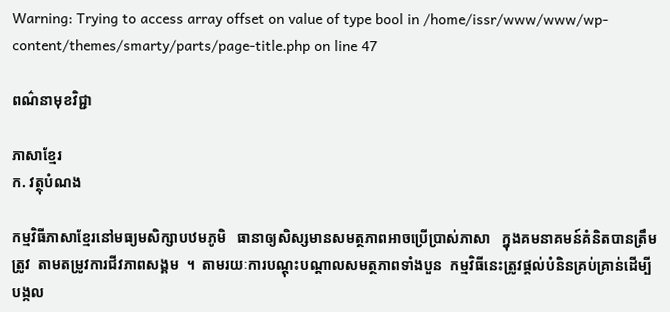Warning: Trying to access array offset on value of type bool in /home/issr/www/www/wp-content/themes/smarty/parts/page-title.php on line 47

ពណ៌នាមុខវិជ្ជា

ភាសាខ្មែរ
ក. វត្ថុបំណង

កម្មវិធីភាសាខ្មែរនៅមធ្យមសិក្សាបឋមភូមិ   ធានាឲ្យសិស្សមានសមត្ថភាពអាចប្រើប្រាស់ភាសា   ក្នុងគមនាគមន៍គំនិតបានត្រឹមត្រូវ  តាមតម្រូវការជីវភាពសង្គម  ។  តាមរយៈការបណ្ដុះបណ្ដាលសមត្ថភាពទាំងបួន  កម្មវិធីនេះត្រូវផ្ដល់បំនិនគ្រប់គ្រាន់ដើម្បីបង្កល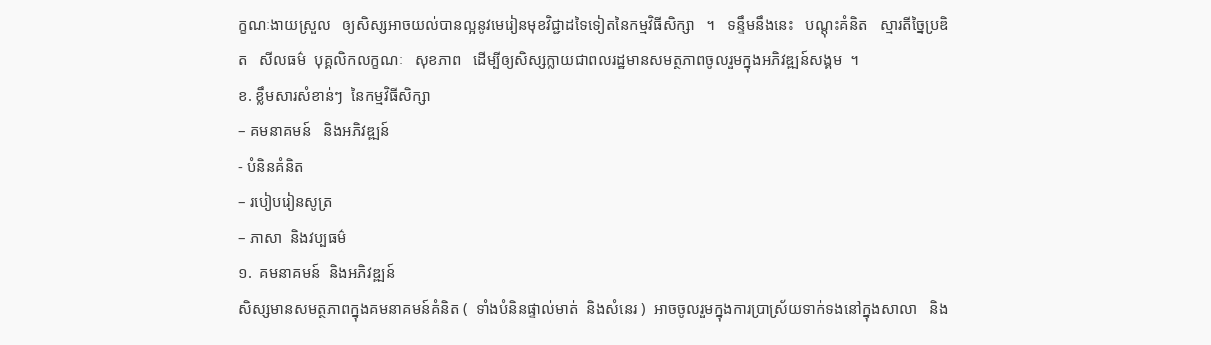ក្ខណៈងាយស្រួល   ឲ្យសិស្សអាចយល់បានល្អនូវមេរៀនមុខវិជ្ជាដទៃទៀតនៃកម្មវិធីសិក្សា   ។   ទន្ទឹមនឹងនេះ   បណ្ដុះគំនិត   ស្មារតីច្នៃប្រឌិត   សីលធម៌  បុគ្គលិកលក្ខណៈ   សុខភាព   ដើម្បីឲ្យសិស្សក្លាយជាពលរដ្ឋមានសមត្ថភាពចូលរួមក្នុងអភិវឌ្ឍន៍សង្គម  ។
ខ. ខ្លឹមសារសំខាន់ៗ  នៃកម្មវិធីសិក្សា
– គមនាគមន៍   និងអភិវឌ្ឍន៍
- បំនិនគំនិត
– របៀបរៀនសូត្រ
– ភាសា  និងវប្បធម៌
១.  គមនាគមន៍  និងអភិវឌ្ឍន៍
សិស្សមានសមត្ថភាពក្នុងគមនាគមន៍គំនិត (  ទាំងបំនិនផ្ទាល់មាត់  និងសំនេរ )  អាចចូលរួមក្នុងការប្រាស្រ័យទាក់ទងនៅក្នុងសាលា   និង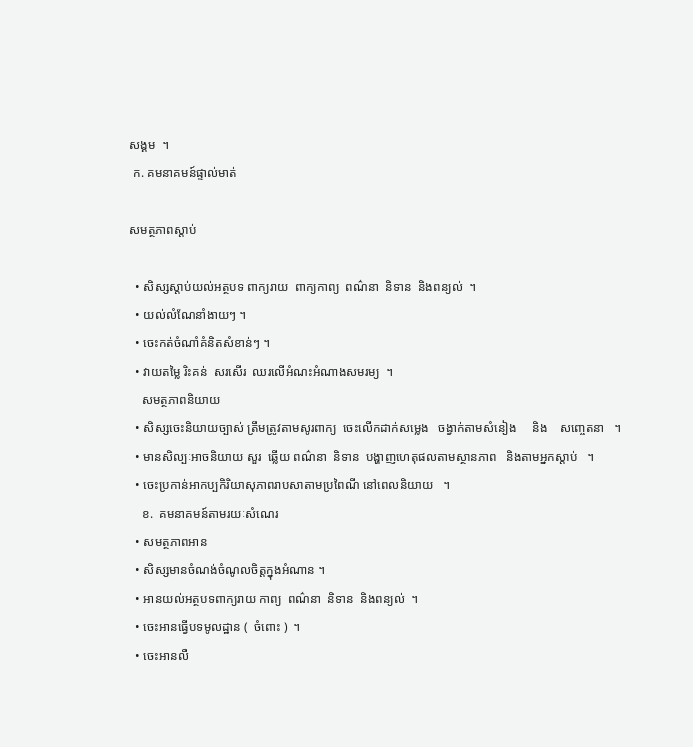សង្គម  ។
 ក. គមនាគមន៍ផ្ទាល់មាត់

សមត្ថភាពស្ដាប់

  • សិស្សស្ដាប់យល់អត្ថបទ ពាក្យរាយ  ពាក្យកាព្យ  ពណ៌នា  និទាន  និងពន្យល់  ។
  • យល់លំណែនាំងាយៗ ។
  • ចេះកត់ចំណាំគំនិតសំខាន់ៗ ។
  • វាយតម្លៃ រិះគន់  សរសើរ  ឈរលើអំណះអំណាងសមរម្យ  ។
    សមត្ថភាពនិយាយ
  • សិស្សចេះនិយាយច្បាស់ ត្រឹមត្រូវតាមសូរពាក្យ  ចេះលើកដាក់សម្លេង   ចង្វាក់តាមសំនៀង     និង    សញ្ចេតនា   ។
  • មានសិល្បៈអាចនិយាយ សួរ  ឆ្លើយ ពណ៌នា  និទាន  បង្ហាញហេតុផលតាមស្ថានភាព   និងតាមអ្នកស្ដាប់   ។
  • ចេះប្រកាន់អាកប្បកិរិយាសុភាពរាបសាតាមប្រពៃណី នៅពេលនិយាយ   ។
    ខ.  គមនាគមន៍តាមរយៈសំណេរ
  • សមត្ថភាពអាន
  • សិស្សមានចំណង់ចំណូលចិត្តក្នុងអំណាន ។
  • អានយល់អត្ថបទពាក្យរាយ កាព្យ  ពណ៌នា  និទាន  និងពន្យល់  ។
  • ចេះអានធ្វើបទមូលដ្ឋាន (  ចំពោះ )  ។
  • ចេះអានលឺ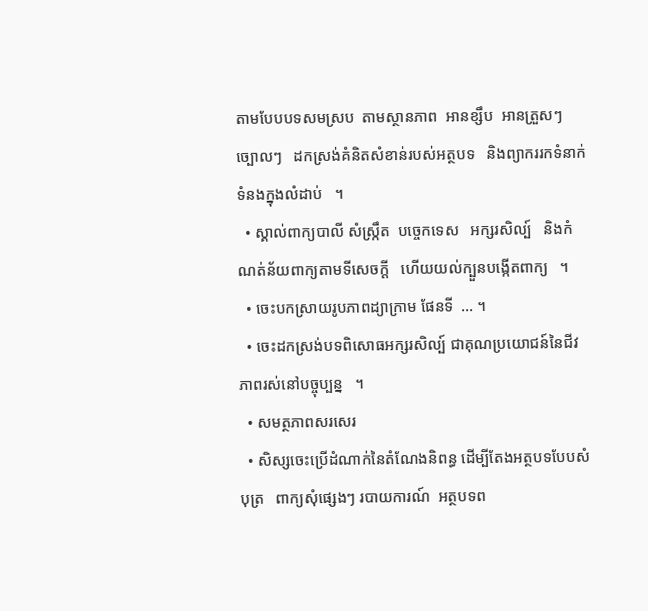តាមបែបបទសមស្រប  តាមស្ថានភាព  អានខ្សឹប  អានត្រួសៗ   ច្បោលៗ   ដកស្រង់គំនិតសំខាន់របស់អត្ថបទ   និងព្យាកររកទំនាក់ទំនងក្នុងលំដាប់   ។
  • ស្គាល់ពាក្យបាលី សំស្ក្រឹត  បច្ចេកទេស   អក្សរសិល្ប៍   និងកំណត់ន័យពាក្យតាមទីសេចក្ដី   ហើយយល់ក្បួនបង្កើតពាក្យ   ។
  • ចេះបកស្រាយរូបភាពដ្យាក្រាម ផែនទី  … ។
  • ចេះដកស្រង់បទពិសោធអក្សរសិល្ប៍ ជាគុណប្រយោជន៍នៃជីវភាពរស់នៅបច្ចុប្បន្ន   ។
  • សមត្ថភាពសរសេរ
  • សិស្សចេះប្រើដំណាក់នៃតំណែងនិពន្ធ ដើម្បីតែងអត្ថបទបែបសំបុត្រ   ពាក្យសុំផ្សេងៗ របាយការណ៍  អត្ថបទព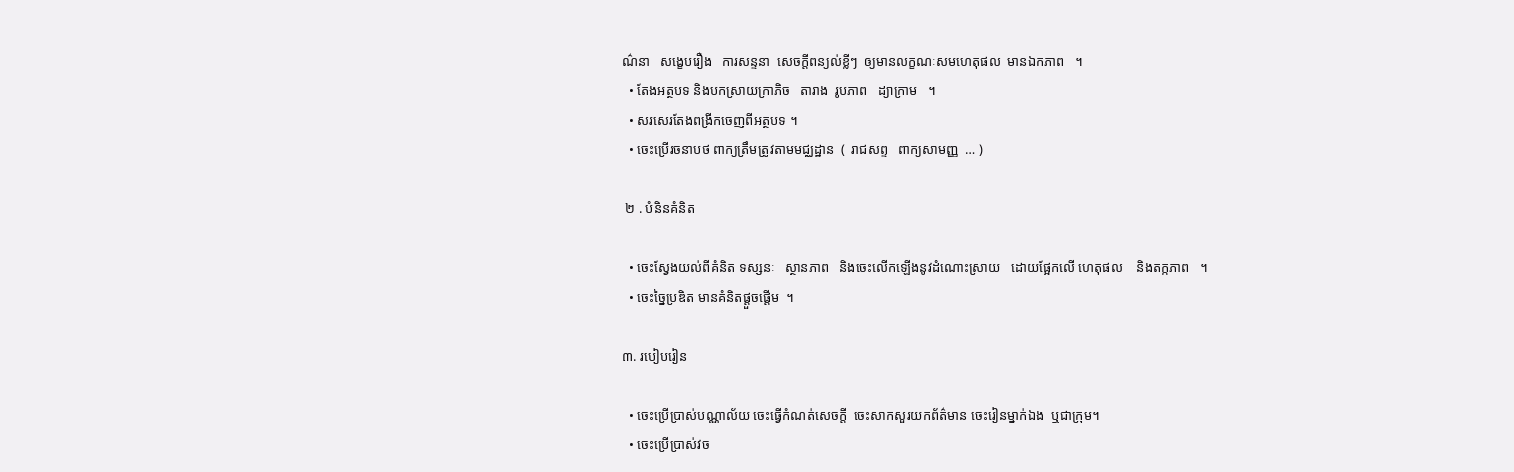ណ៌នា   សង្ខេបរឿង   ការសន្ទនា  សេចក្ដីពន្យល់ខ្លីៗ  ឲ្យមានលក្ខណៈសមហេតុផល  មានឯកភាព   ។
  • តែងអត្ថបទ និងបកស្រាយក្រាភិច   តារាង  រូបភាព   ដ្យាក្រាម   ។
  • សរសេរតែងពង្រីកចេញពីអត្ថបទ ។
  • ចេះប្រើរចនាបថ ពាក្យត្រឹមត្រូវតាមមជ្ឈដ្ឋាន  (  រាជសព្ទ   ពាក្យសាមញ្ញ  … )

 ២ . បំនិនគំនិត

  • ចេះស្វែងយល់ពីគំនិត ទស្សនៈ   ស្ថានភាព   និងចេះលើកឡើងនូវដំណោះស្រាយ   ដោយផ្អែកលើ ហេតុផល    និងតក្កភាព   ។
  • ចេះច្នៃប្រឌិត មានគំនិតផ្ដួចផ្ដើម  ។

៣. របៀបរៀន

  • ចេះប្រើប្រាស់បណ្ណាល័យ ចេះធ្វើកំណត់សេចក្ដី  ចេះសាកសួរយកព័ត៌មាន ចេះរៀនម្នាក់ឯង  ឬជាក្រុម។
  • ចេះប្រើប្រាស់វច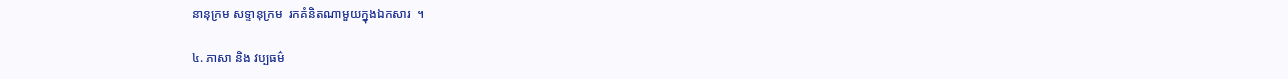នានុក្រម សទ្ទានុក្រម  រកគំនិតណាមួយក្នុងឯកសារ  ។

៤. ភាសា និង វប្បធម៌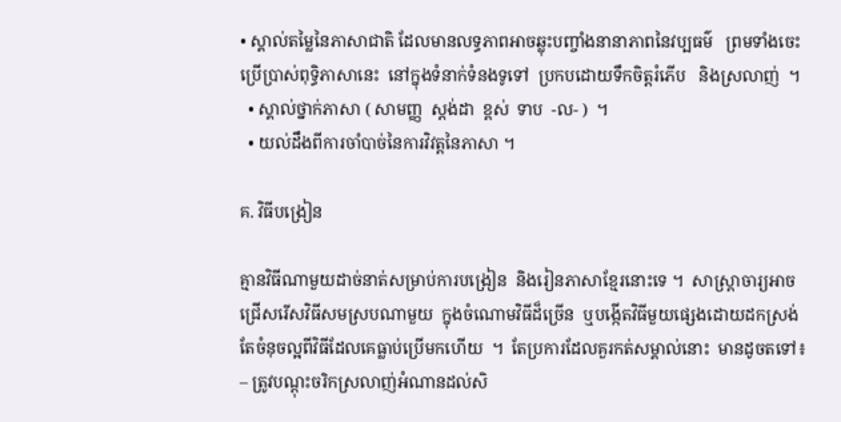• ស្គាល់តម្លៃនៃភាសាជាតិ ដែលមានលទ្ធភាពអាចឆ្លុះបញ្ចាំងនានាភាពនៃវប្បធម៌   ព្រមទាំងចេះប្រើប្រាស់ពុទ្ធិភាសានេះ  នៅក្នុងទំនាក់ទំនងទូទៅ  ប្រកបដោយទឹកចិត្តរំភើប   និងស្រលាញ់  ។
  • ស្គាល់ថ្នាក់ភាសា ( សាមញ្ញ  ស្តង់ដា  ខ្ពស់  ទាប  -ល- )  ។
  • យល់ដឹងពីការចាំបាច់នៃការវិវត្តនៃភាសា ។

គ. វិធីបង្រៀន

គ្មានវិធីណាមួយដាច់នាត់សម្រាប់ការបង្រៀន  និងរៀនភាសាខ្មែរនោះទេ ។  សាស្ត្រាចារ្យអាចជ្រើសរើសវិធីសមស្របណាមួយ  ក្នុងចំណោមវិធីដ៏ច្រើន  ឬបង្កើតវិធីមួយផ្សេងដោយដកស្រង់  តែចំនុចល្អពីវិធីដែលគេធ្លាប់ប្រើមកហើយ  ។  តែប្រការដែលគួរកត់សម្គាល់នោះ  មានដូចតទៅ៖
– ត្រូវបណ្ដុះចរិកស្រលាញ់អំណានដល់សិ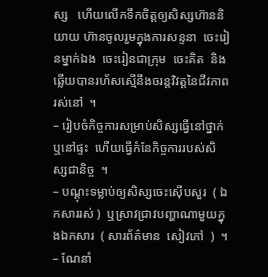ស្ស   ហើយលើកទឹកចិត្តឲ្យសិស្សហ៊ាននិយាយ ហ៊ានចូលរួមក្នុងការសន្ទនា  ចេះរៀនម្នាក់ឯង  ចេះរៀនជាក្រុម  ចេះគិត  និងឆ្លើយបានរហ័សស្មើនឹងចរន្តវិវត្តនៃជីវភាពរស់នៅ  ។
– រៀបចំកិច្ចការសម្រាប់សិស្សធ្វើនៅថ្នាក់  ឬនៅផ្ទះ  ហើយធ្វើកំនែកិច្ចការរបស់សិស្សជានិច្ច  ។
– បណ្ដុះទម្លាប់ឲ្យសិស្សចេះស៊ើបសួរ  ( ឯកសាររស់ )  ឬស្រាវជ្រាវបញ្ហាណាមួយក្នុងឯកសារ  ( សារព័ត៌មាន  សៀវភៅ  )  ។
– ណែនាំ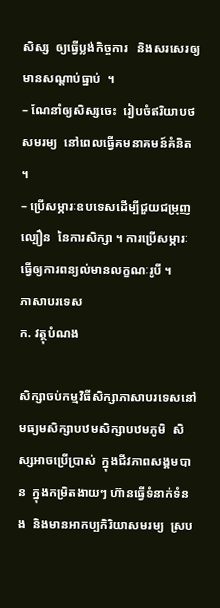សិស្ស  ឲ្យធ្វើប្លង់កិច្ចការ   និងសរសេរឲ្យមានសណ្ដាប់ធ្នាប់  ។
– ណែនាំឲ្យសិស្សចេះ  រៀបចំឥរិយាបថសមរម្យ  នៅពេលធ្វើគមនាគមន៍គំនិត  ។
– ប្រើសម្ភារៈឧបទេសដើម្បីជួយជម្រុញល្បឿន  នៃការសិក្សា ។ ការប្រើសម្ភារៈធ្វើឲ្យការពន្យល់មានលក្ខណៈរូបី ។
ភាសាបរទេស
ក. វត្ថុបំណង

សិក្សាចប់កម្មវិធីសិក្សាភាសាបរទេសនៅមធ្យមសិក្សាបឋមសិក្សាបឋមភូមិ  សិស្សអាចប្រើប្រាស់  ក្នុងជីវភាពសង្គមបាន  ក្នុងកម្រិតងាយៗ ហ៊ានធ្វើទំនាក់ទំនង  និងមានអាកប្បកិរិយាសមរម្យ  ស្រប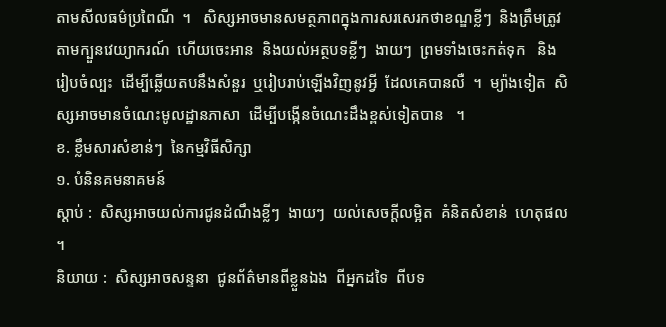តាមសីលធម៌ប្រពៃណី  ។   សិស្សអាចមានសមត្ថភាពក្នុងការសរសេរកថាខណ្ឌខ្លីៗ  និងត្រឹមត្រូវតាមក្បួនវេយ្យាករណ៍  ហើយចេះអាន  និងយល់អត្ថបទខ្លីៗ  ងាយៗ  ព្រមទាំងចេះកត់ទុក   និងរៀបចំល្បះ  ដើម្បីឆ្លើយតបនឹងសំនួរ  ឬរៀបរាប់ឡើងវិញនូវអ្វី  ដែលគេបានលឺ  ។  ម្យ៉ាងទៀត  សិស្សអាចមានចំណេះមូលដ្ឋានភាសា  ដើម្បីបង្កើនចំណេះដឹងខ្ពស់ទៀតបាន   ។
ខ. ខ្លឹមសារសំខាន់ៗ  នៃកម្មវិធីសិក្សា
១. បំនិនគមនាគមន៍
ស្ដាប់ :  សិស្សអាចយល់ការជូនដំណឹងខ្លីៗ  ងាយៗ  យល់សេចក្ដីលម្អិត  គំនិតសំខាន់  ហេតុផល  ។
និយាយ :  សិស្សអាចសន្ទនា  ជូនព័ត៌មានពីខ្លួនឯង  ពីអ្នកដទៃ  ពីបទ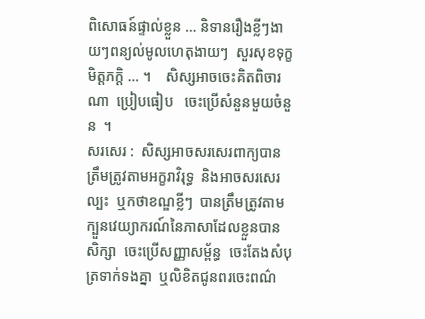ពិសោធន៍ផ្ទាល់ខ្លួន … និទានរឿងខ្លីៗងាយៗពន្យល់មូលហេតុងាយៗ  សួរសុខទុក្ខមិត្តភក្តិ … ។    សិស្សអាចចេះគិតពិចារណា  ប្រៀបធៀប   ចេះប្រើសំនួនមួយចំនួន  ។
សរសេរ :  សិស្សអាចសរសេរពាក្យបានត្រឹមត្រូវតាមអក្ខរាវិរុទ្ធ  និងអាចសរសេរល្បះ  ឬកថាខណ្ឌខ្លីៗ  បានត្រឹមត្រូវតាមក្បួនវេយ្យាករណ៍នៃភាសាដែលខ្លួនបានសិក្សា  ចេះប្រើសញ្ញាសម្ព័ន្ធ  ចេះតែងសំបុត្រទាក់ទងគ្នា  ឬលិខិតជូនពរចេះពណ៌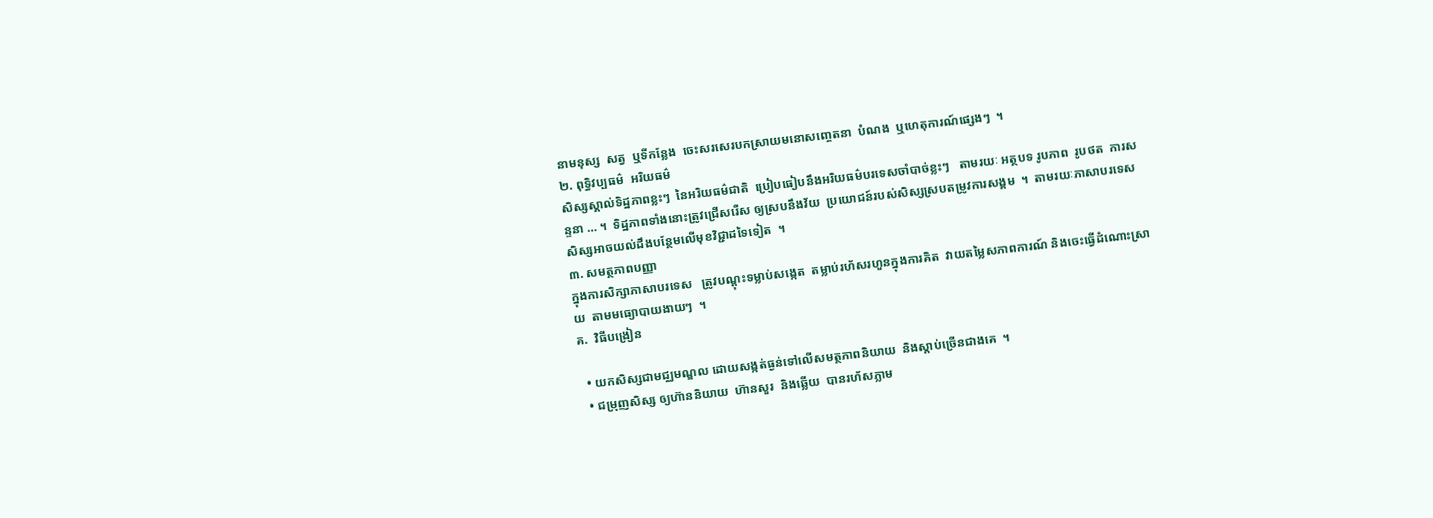នាមនុស្ស  សត្វ  ឬទីកន្លែង  ចេះសរសេរបកស្រាយមនោសញ្ចេតនា  បំណង  ឬហេតុការណ៍ផ្សេងៗ  ។
២. ពុទ្ធិវប្បធម៌  អរិយធម៌
សិស្សស្គាល់ទិដ្ឋភាពខ្លះៗ  នៃអរិយធម៌ជាតិ  ប្រៀបធៀបនឹងអរិយធម៌បរទេសចាំបាច់ខ្លះៗ   តាមរយៈ អត្ថបទ រូបភាព  រូបថត  ការសន្ទនា … ។  ទិដ្ឋភាពទាំងនោះត្រូវជ្រើសរើស ឲ្យស្របនឹងវ័យ  ប្រយោជន៍របស់សិស្សស្របតម្រូវការសង្គម  ។  តាមរយៈភាសាបរទេស  សិស្សអាចយល់ដឹងបន្ថែមលើមុខវិជ្ជាដទៃទៀត  ។
៣. សមត្ថភាពបញ្ញា
ក្នុងការសិក្សាភាសាបរទេស   ត្រូវបណ្ដុះទម្លាប់សង្កេត  តម្លាប់រហ័សរហួនក្នុងការគិត  វាយតម្លៃសភាពការណ៍ និងចេះធ្វើដំណោះស្រាយ  តាមមធ្យោបាយងាយៗ  ។
គ.  វិធីបង្រៀន

  • យកសិស្សជាមជ្ឈមណ្ឌល ដោយសង្កត់ធ្ងន់ទៅលើសមត្ថភាពនិយាយ  និងស្ដាប់ច្រើនជាងគេ  ។
  • ជម្រុញសិស្ស ឲ្យហ៊ាននិយាយ  ហ៊ានសួរ  និងឆ្លើយ  បានរហ័សភ្លាម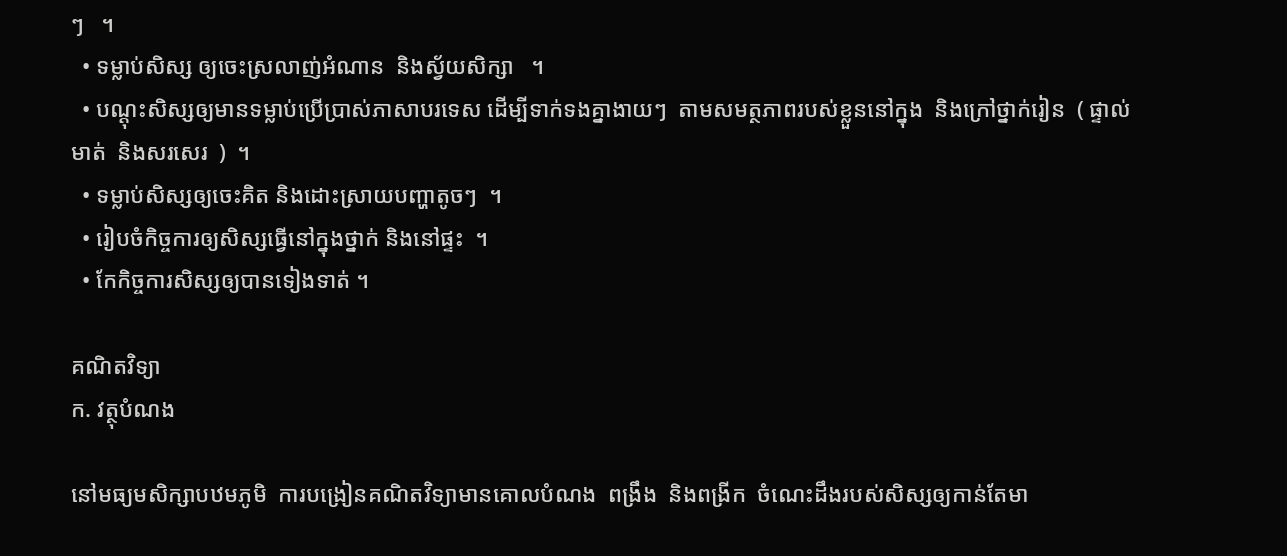ៗ   ។
  • ទម្លាប់សិស្ស ឲ្យចេះស្រលាញ់អំណាន  និងស្វ័យសិក្សា   ។
  • បណ្ដុះសិស្សឲ្យមានទម្លាប់ប្រើប្រាស់ភាសាបរទេស ដើម្បីទាក់ទងគ្នាងាយៗ  តាមសមត្ថភាពរបស់ខ្លួននៅក្នុង  និងក្រៅថ្នាក់រៀន  ( ផ្ទាល់មាត់  និងសរសេរ  )  ។
  • ទម្លាប់សិស្សឲ្យចេះគិត និងដោះស្រាយបញ្ហាតូចៗ  ។
  • រៀបចំកិច្ចការឲ្យសិស្សធ្វើនៅក្នុងថ្នាក់ និងនៅផ្ទះ  ។
  • កែកិច្ចការសិស្សឲ្យបានទៀងទាត់ ។

គណិតវិទ្យា
ក. វត្ថុបំណង

នៅមធ្យមសិក្សាបឋមភូមិ  ការបង្រៀនគណិតវិទ្យាមានគោលបំណង  ពង្រឹង  និងពង្រីក  ចំណេះដឹងរបស់សិស្សឲ្យកាន់តែមា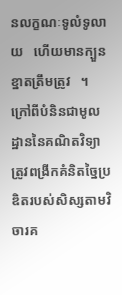នលក្ខណៈទូលំទូលាយ   ហើយមានក្បួនខ្នាតត្រឹមត្រូវ   ។   ក្រៅពីបំនិនជាមូលដ្ឋាននៃគណិតវិទ្យា  ត្រូវពង្រីកគំនិតច្នៃប្រឌិតរបស់សិស្សតាមវិចារគ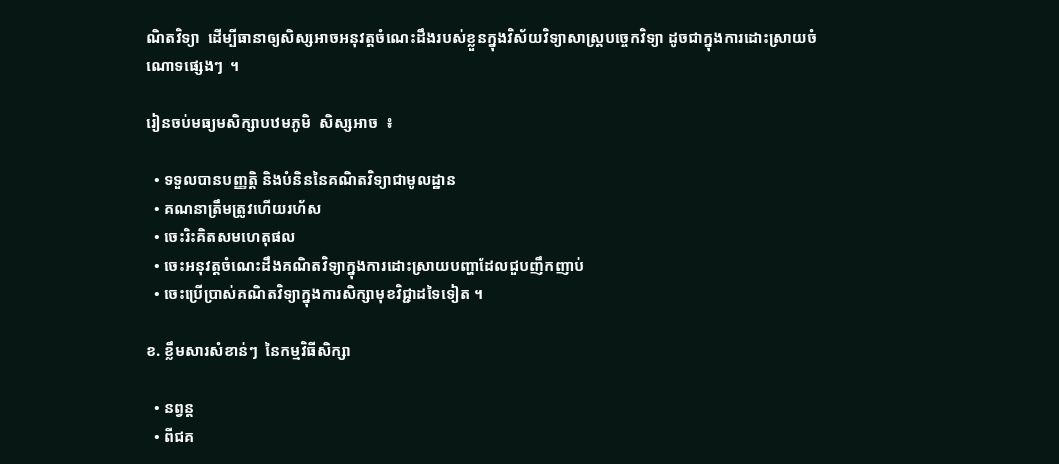ណិតវិទ្យា  ដើម្បីធានាឲ្យសិស្សអាចអនុវត្តចំណេះដឹងរបស់ខ្លួនក្នុងវិស័យវិទ្យាសាស្ត្របច្ចេកវិទ្យា ដូចជាក្នុងការដោះស្រាយចំណោទផ្សេងៗ  ។

រៀនចប់មធ្យមសិក្សាបឋមភូមិ  សិស្សអាច  ៖

  • ទទួលបានបញ្ញត្តិ និងបំនិននៃគណិតវិទ្យាជាមូលដ្ឋាន
  • គណនាត្រឹមត្រូវហើយរហ័ស
  • ចេះរិះគិតសមហេតុផល
  • ចេះអនុវត្តចំណេះដឹងគណិតវិទ្យាក្នុងការដោះស្រាយបញ្ហាដែលជួបញឹកញាប់
  • ចេះប្រើប្រាស់គណិតវិទ្យាក្នុងការសិក្សាមុខវិជ្ជាដទៃទៀត ។

ខ. ខ្លឹមសារសំខាន់ៗ  នៃកម្មវិធីសិក្សា

  • នព្វន្ត
  • ពីជគ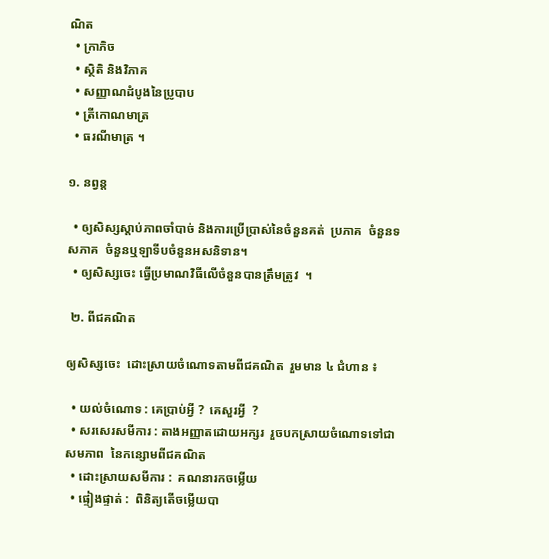ណិត
  • ក្រាភិច
  • ស្ថិតិ និងវិភាគ
  • សញ្ញាណដំបូងនៃប្រូបាប
  • ត្រីកោណមាត្រ
  • ធរណីមាត្រ ។

១. នព្វន្ត

  • ឲ្យសិស្សស្ដាប់ភាពចាំបាច់ និងការប្រើប្រាស់នៃចំនួនគត់  ប្រភាគ  ចំនួនទសភាគ  ចំនួនឬឡាទីបចំនួនអសនិទាន។
  • ឲ្យសិស្សចេះ ធ្វើប្រមាណវិធីលើចំនួនបានត្រឹមត្រូវ  ។

 ២. ពីជគណិត

ឲ្យសិស្សចេះ  ដោះស្រាយចំណោទតាមពីជគណិត  រួមមាន ៤ ជំហាន ៖

  • យល់ចំណោទ : គេប្រាប់អ្វី ?  គេសួរអ្វី  ?
  • សរសេរសមីការ : តាងអញ្ញាតដោយអក្សរ  រួចបកស្រាយចំណោទទៅជាសមភាព  នៃកន្សោមពីជគណិត
  • ដោះស្រាយសមីការ :  គណនារកចម្លើយ
  • ផ្ទៀងផ្ទាត់ :  ពិនិត្យតើចម្លើយបា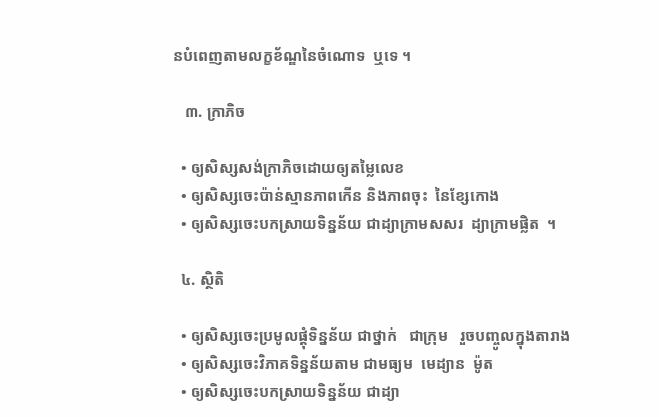នបំពេញតាមលក្ខខ័ណ្ឌនៃចំណោទ  ឬទេ ។

   ៣. ក្រាភិច

  • ឲ្យសិស្សសង់ក្រាភិចដោយឲ្យតម្លៃលេខ
  • ឲ្យសិស្សចេះប៉ាន់ស្មានភាពកើន និងភាពចុះ  នៃខ្សែកោង
  • ឲ្យសិស្សចេះបកស្រាយទិន្នន័យ ជាដ្យាក្រាមសសរ  ដ្យាក្រាមផ្លិត  ។

  ៤. ស្ថិតិ

  • ឲ្យសិស្សចេះប្រមូលផ្ដុំទិន្នន័យ ជាថ្នាក់   ជាក្រុម   រួចបញ្ចូលក្នុងតារាង
  • ឲ្យសិស្សចេះវិភាគទិន្នន័យតាម ជាមធ្យម  មេដ្យាន  ម៉ូត
  • ឲ្យសិស្សចេះបកស្រាយទិន្នន័យ ជាដ្យា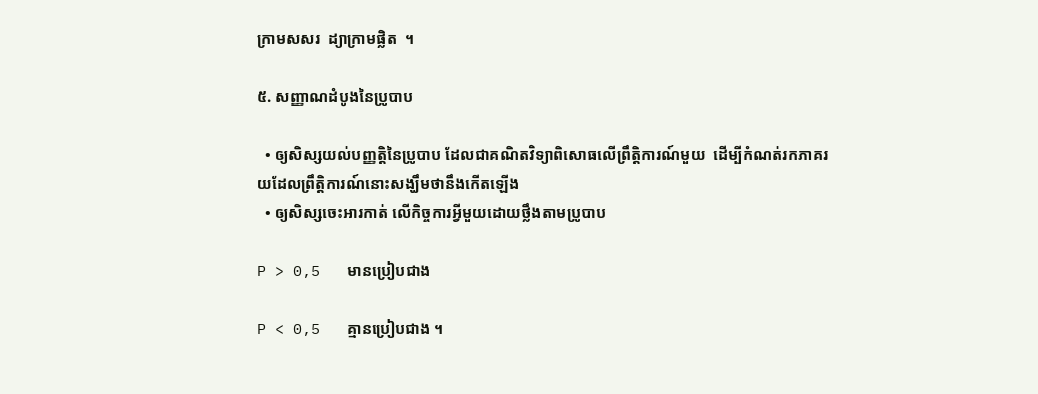ក្រាមសសរ  ដ្យាក្រាមផ្លិត  ។

៥. សញ្ញាណដំបូងនៃប្រូបាប

  • ឲ្យសិស្សយល់បញ្ញត្តិនៃប្រូបាប ដែលជាគណិតវិទ្យាពិសោធលើព្រឹត្តិការណ៍មួយ  ដើម្បីកំណត់រកភាគរយដែលព្រឹត្តិការណ៍នោះសង្ឃឹមថានឹងកើតឡើង
  • ឲ្យសិស្សចេះអារកាត់ លើកិច្ចការអ្វីមួយដោយថ្លឹងតាមប្រូបាប

P > 0,5   មានប្រៀបជាង

P < 0,5   គ្មានប្រៀបជាង ។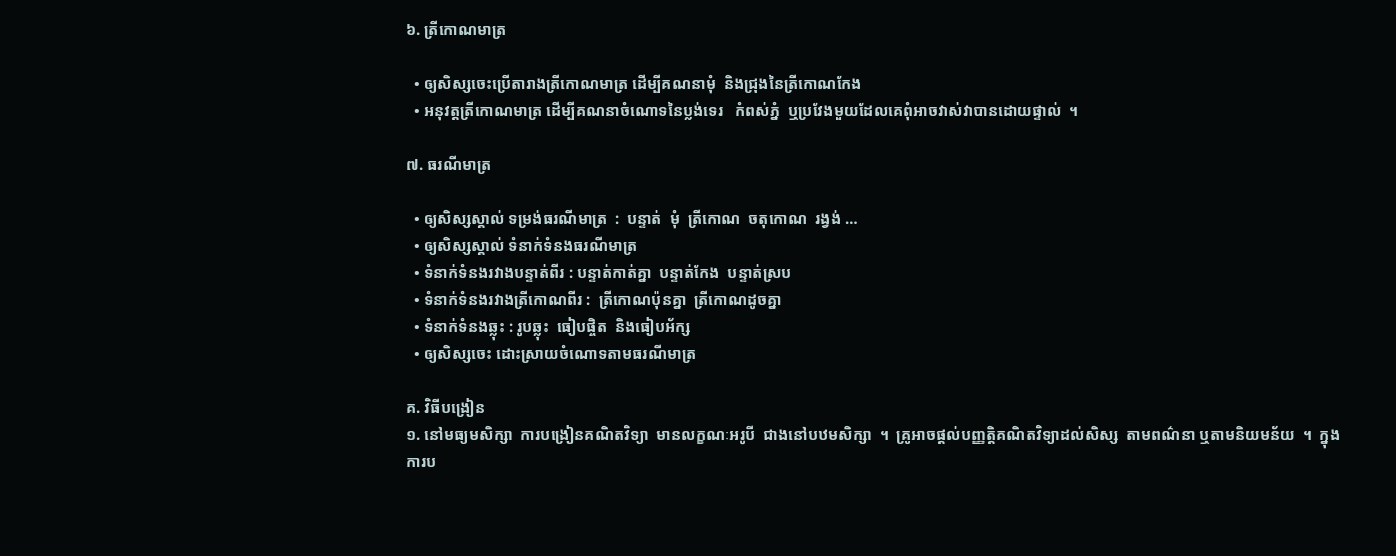៦. ត្រីកោណមាត្រ

  • ឲ្យសិស្សចេះប្រើតារាងត្រីកោណមាត្រ ដើម្បីគណនាមុំ  និងជ្រុងនៃត្រីកោណកែង
  • អនុវត្តត្រីកោណមាត្រ ដើម្បីគណនាចំណោទនៃប្លង់ទេរ   កំពស់ភ្នំ  ឬប្រវែងមួយដែលគេពុំអាចវាស់វាបានដោយផ្ទាល់  ។

៧. ធរណីមាត្រ

  • ឲ្យសិស្សស្គាល់ ទម្រង់ធរណីមាត្រ  :  បន្ទាត់  មុំ  ត្រីកោណ  ចតុកោណ  រង្វង់ …
  • ឲ្យសិស្សស្គាល់ ទំនាក់ទំនងធរណីមាត្រ
  • ទំនាក់ទំនងរវាងបន្ទាត់ពីរ : បន្ទាត់កាត់គ្នា  បន្ទាត់កែង  បន្ទាត់ស្រប
  • ទំនាក់ទំនងរវាងត្រីកោណពីរ :  ត្រីកោណប៉ុនគ្នា  ត្រីកោណដូចគ្នា
  • ទំនាក់ទំនងឆ្លុះ : រូបឆ្លុះ  ធៀបផ្ចិត  និងធៀបអ័ក្ស
  • ឲ្យសិស្សចេះ ដោះស្រាយចំណោទតាមធរណីមាត្រ

គ. វិធីបង្រៀន
១. នៅមធ្យមសិក្សា  ការបង្រៀនគណិតវិទ្យា  មានលក្ខណៈអរូបី  ជាងនៅបឋមសិក្សា  ។  គ្រូអាចផ្ដល់បញ្ញត្តិគណិតវិទ្យាដល់សិស្ស  តាមពណ៌នា ឬតាមនិយមន័យ  ។  ក្នុងការប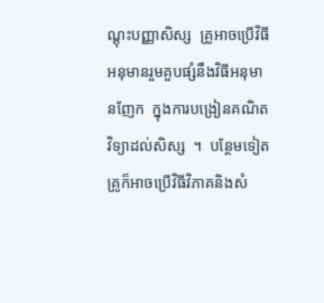ណ្ដុះបញ្ញាសិស្ស  គ្រូអាចប្រើវិធីអនុមានរួមគួបផ្សំនឹងវិធីអនុមានញែក  ក្នុងការបង្រៀនគណិតវិទ្យាដល់សិស្ស  ។  បន្ថែមទៀត គ្រូក៏អាចប្រើវិធីវិភាគនិងសំ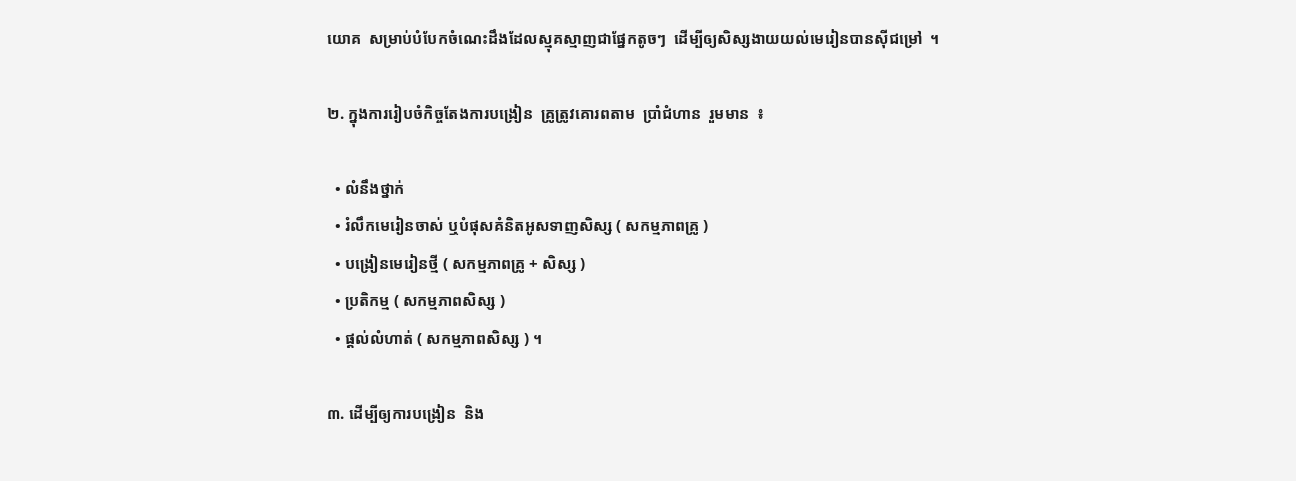យោគ  សម្រាប់បំបែកចំណេះដឹងដែលស្មុគស្មាញជាផ្នែកតូចៗ  ដើម្បីឲ្យសិស្សងាយយល់មេរៀនបានស៊ីជម្រៅ  ។

២. ក្នុងការរៀបចំកិច្ចតែងការបង្រៀន  គ្រូត្រូវគោរពតាម  ប្រាំជំហាន  រួមមាន  ៖

  • លំនឹងថ្នាក់
  • រំលឹកមេរៀនចាស់ ឬបំផុសគំនិតអូសទាញសិស្ស ( សកម្មភាពគ្រូ )
  • បង្រៀនមេរៀនថ្មី ( សកម្មភាពគ្រូ + សិស្ស )
  • ប្រតិកម្ម ( សកម្មភាពសិស្ស )
  • ផ្ដល់លំហាត់ ( សកម្មភាពសិស្ស ) ។

៣. ដើម្បីឲ្យការបង្រៀន  និង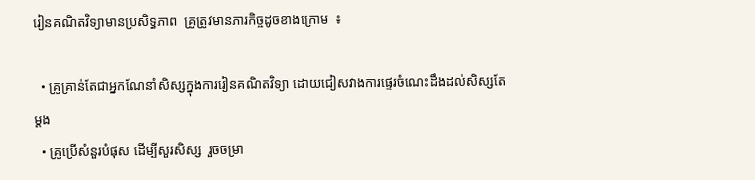រៀនគណិតវិទ្យាមានប្រសិទ្ធភាព  គ្រូត្រូវមានភារកិច្ចដូចខាងក្រោម  ៖

  • គ្រូគ្រាន់តែជាអ្នកណែនាំសិស្សក្នុងការរៀនគណិតវិទ្យា ដោយជៀសវាងការផ្ទេរចំណេះដឹងដល់សិស្សតែម្ដង
  • គ្រូប្រើសំនួរបំផុស ដើម្បីសួរសិស្ស  រួចចម្រា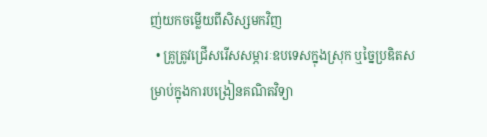ញ់យកចម្លើយពីសិស្សមកវិញ
  • គ្រូត្រូវជ្រើសរើសសម្ភារៈឧបទេសក្នុងស្រុក ឬច្នៃប្រឌិតសម្រាប់ក្នុងការបង្រៀនគណិតវិទ្យា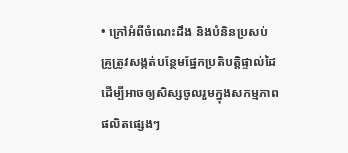• ក្រៅអំពីចំណេះដឹង និងបំនិនប្រសប់  គ្រូត្រូវសង្កត់បន្ថែមផ្នែកប្រតិបត្តិផ្ទាល់ដៃ ដើម្បីអាចឲ្យសិស្សចូលរួមក្នុងសកម្មភាពផលិតផ្សេងៗ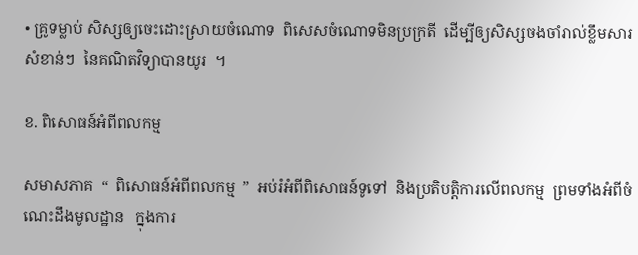• គ្រូទម្លាប់ សិស្សឲ្យចេះដោះស្រាយចំណោទ  ពិសេសចំណោទមិនប្រក្រតី  ដើម្បីឲ្យសិស្សចងចាំរាល់ខ្លឹមសារសំខាន់ៗ  នៃគណិតវិទ្យាបានយូរ  ។

ខ. ពិសោធន៍អំពីពលកម្ម

សមាសភាគ  “  ពិសោធន៍អំពីពលកម្ម  ”  អប់រំអំពីពិសោធន៍ទូទៅ  និងប្រតិបត្តិការលើពលកម្ម  ព្រមទាំងអំពីចំណេះដឹងមូលដ្ឋាន   ក្នុងការ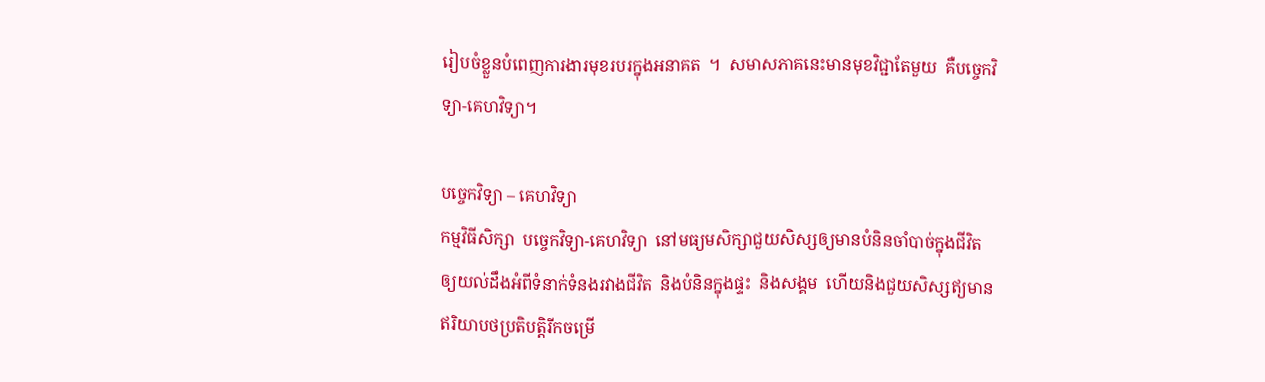រៀបចំខ្លួនបំពេញការងារមុខរបរក្នុងអនាគត  ។  សមាសភាគនេះមានមុខវិជ្ជាតែមួយ  គឺបច្ចេកវិទ្យា-គេហវិទ្យា។

បច្ចេកវិទ្យា – គេហវិទ្យា
កម្មវិធីសិក្សា  បច្ចេកវិទ្យា-គេហវិទ្យា  នៅមធ្យមសិក្សាជួយសិស្សឲ្យមានបំនិនចាំបាច់ក្នុងជីវិត   ឲ្យយល់ដឹងអំពីទំនាក់ទំនងរវាងជីវិត  និងបំនិនក្នុងផ្ទះ  និងសង្គម  ហើយនិងជួយសិស្សឥ្យមានឥរិយាបថប្រតិបត្តិរីកចម្រើ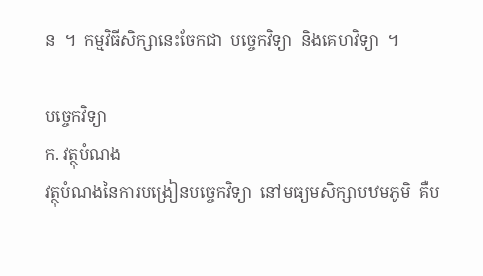ន  ។  កម្មវិធីសិក្សានេះចែកជា  បច្ចេកវិទ្យា  និងគេហវិទ្យា  ។

បច្ចេកវិទ្យា
ក. វត្ថុបំណង
វត្ថុបំណងនៃការបង្រៀនបច្ចេកវិទ្យា  នៅមធ្យមសិក្សាបឋមភូមិ  គឺប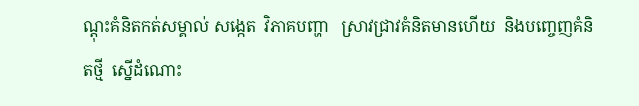ណ្ដុះគំនិតកត់សម្គាល់ សង្កេត  វិភាគបញ្ហា   ស្រាវជ្រាវគំនិតមានហើយ  និងបញ្ចេញគំនិតថ្មី  ស្នើដំណោះ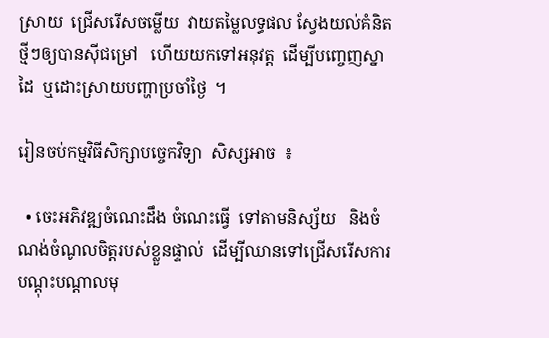ស្រាយ  ជ្រើសរើសចម្លើយ  វាយតម្លៃលទ្ធផល ស្វែងយល់គំនិតថ្មីៗឲ្យបានស៊ីជម្រៅ   ហើយយកទៅអនុវត្ត  ដើម្បីបញ្ចេញស្នាដៃ  ឬដោះស្រាយបញ្ហាប្រចាំថ្ងៃ  ។

រៀនចប់កម្មវិធីសិក្សាបច្ចេកវិទ្យា  សិស្សអាច  ៖

  • ចេះអភិវឌ្ឍចំណេះដឹង ចំណេះធ្វើ  ទៅតាមនិស្ស័យ   និងចំណង់ចំណូលចិត្តរបស់ខ្លួនផ្ទាល់  ដើម្បីឈានទៅជ្រើសរើសការបណ្ដុះបណ្ដាលមុ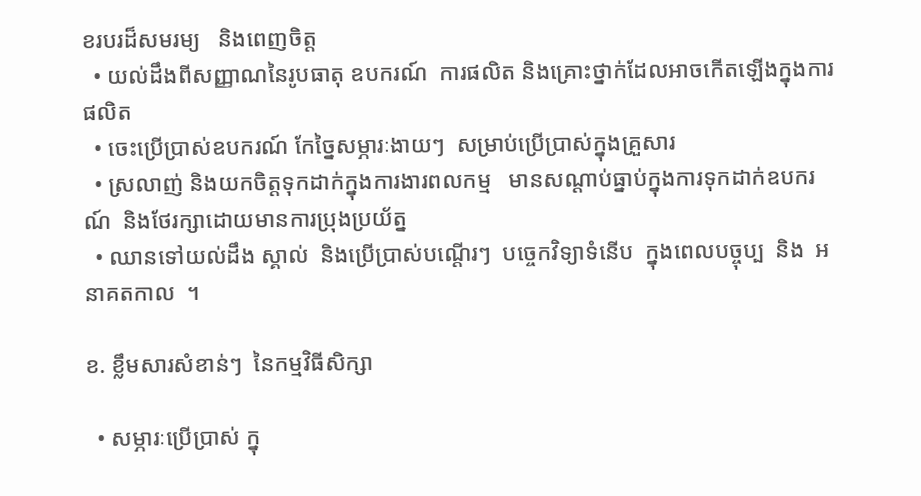ខរបរដ៏សមរម្យ   និងពេញចិត្ត
  • យល់ដឹងពីសញ្ញាណនៃរូបធាតុ ឧបករណ៍  ការផលិត និងគ្រោះថ្នាក់ដែលអាចកើតឡើងក្នុងការផលិត
  • ចេះប្រើប្រាស់ឧបករណ៍ កែច្នៃសម្ភារៈងាយៗ  សម្រាប់ប្រើប្រាស់ក្នុងគ្រួសារ
  • ស្រលាញ់ និងយកចិត្តទុកដាក់ក្នុងការងារពលកម្ម   មានសណ្ដាប់ធ្នាប់ក្នុងការទុកដាក់ឧបករណ៍  និងថែរក្សាដោយមានការប្រុងប្រយ័ត្ន
  • ឈានទៅយល់ដឹង ស្គាល់  និងប្រើប្រាស់បណ្ដើរៗ  បច្ចេកវិទ្យាទំនើប  ក្នុងពេលបច្ចុប្ប  និង  អនាគតកាល  ។

ខ. ខ្លឹមសារសំខាន់ៗ  នៃកម្មវិធីសិក្សា

  • សម្ភារៈប្រើប្រាស់ ក្នុ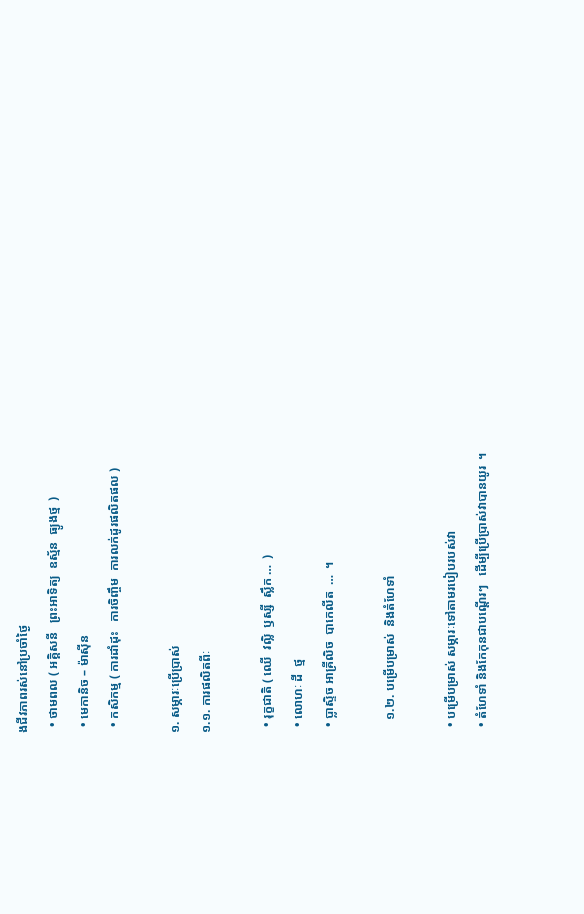ងជីវភាពរស់នៅប្រចាំថ្ងៃ
  • ថាមពល ( អគ្គិសនី   ព្រះអាទិត្យ  ឧស្ម័ន  ធ្យូងថ្ម  )
  • មេកានិច – ម៉ាស៊ីន
  • កសិកម្ម ( ការដាំដុះ   ការចិញ្ចឹម  ការលក់ដូរផលិតផល )

១. សម្ភារៈប្រើប្រាស់
១.១. ការផលិតពីៈ

  • រុក្ខជាតិ ( ឈើ  វល្លិ  ឫស្សី  ស្លឹក …  )
  • លោហៈ ដី  ថ្ម
  • ប្លាស្ទិច អាគ្រីលិច  បាកេលីត  …  ។

    ១.២. បម្រើបម្រាស់  និងតំហែទាំ

  • បម្រើបម្រាស់ សម្ភារៈទៅតាមរបៀបរបស់វា
  • តំហែទាំ និងកែកុនជាបណ្ដើរៗ   ដើម្បីប្រើប្រាស់វាបានយូរ  ។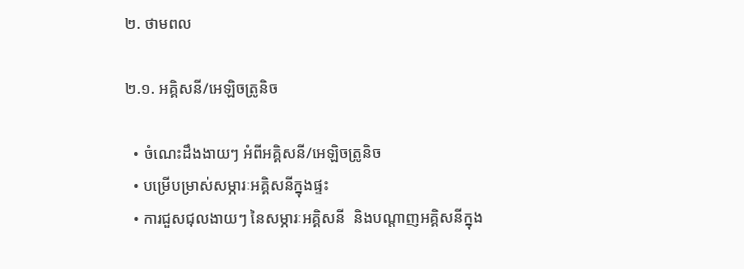២. ថាមពល

២.១. អគ្គិសនី/អេឡិចត្រូនិច

  • ចំណេះដឹងងាយៗ អំពីអគ្គិសនី/អេឡិចត្រូនិច
  • បម្រើបម្រាស់សម្ភារៈអគ្គិសនីក្នុងផ្ទះ
  • ការជួសជុលងាយៗ នៃសម្ភារៈអគ្គិសនី  និងបណ្ដាញអគ្គិសនីក្នុង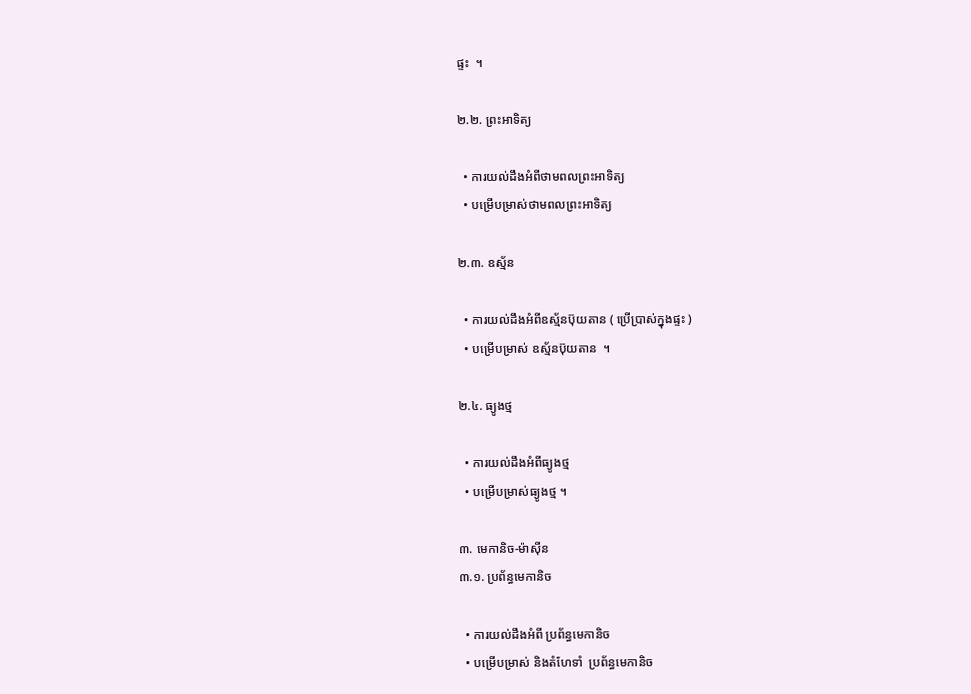ផ្ទះ  ។

២.២. ព្រះអាទិត្យ

  • ការយល់ដឹងអំពីថាមពលព្រះអាទិត្យ
  • បម្រើបម្រាស់ថាមពលព្រះអាទិត្យ

២.៣. ឧស្ម័ន

  • ការយល់ដឹងអំពីឧស្ម័នប៊ុយតាន ( ប្រើប្រាស់ក្នុងផ្ទះ )
  • បម្រើបម្រាស់ ឧស្ម័នប៊ុយតាន  ។

២.៤. ធ្យូងថ្ម

  • ការយល់ដឹងអំពីធ្យូងថ្ម
  • បម្រើបម្រាស់ធ្យូងថ្ម ។

៣. មេកានិច-ម៉ាស៊ីន
៣.១. ប្រព័ន្ធមេកានិច

  • ការយល់ដឹងអំពី ប្រព័ន្ធមេកានិច
  • បម្រើបម្រាស់ និងតំហែទាំ  ប្រព័ន្ធមេកានិច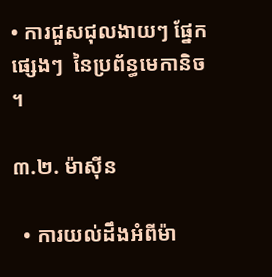• ការជួសជុលងាយៗ ផ្នែកផ្សេងៗ  នៃប្រព័ន្ធមេកានិច  ។

៣.២. ម៉ាស៊ីន

  • ការយល់ដឹងអំពីម៉ា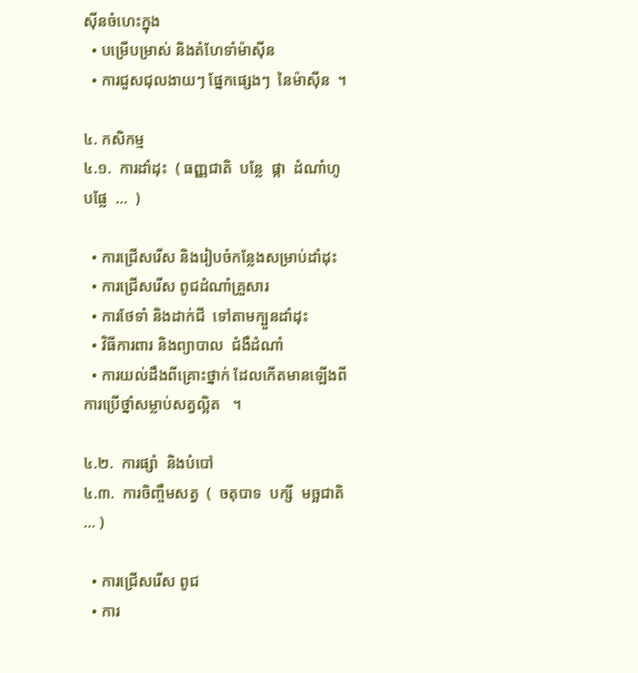ស៊ីនចំហេះក្នុង
  • បម្រើបម្រាស់ និងតំហែទាំម៉ាស៊ីន
  • ការជួសជុលងាយៗ ផ្នែកផ្សេងៗ  នៃម៉ាស៊ីន  ។

៤. កសិកម្ម
៤.១.  ការដាំដុះ  ( ធញ្ញជាតិ  បន្លែ  ផ្កា  ដំណាំហូបផ្លែ  …  )

  • ការជ្រើសរើស និងរៀបចំកន្លែងសម្រាប់ដាំដុះ
  • ការជ្រើសរើស ពូជដំណាំគ្រួសារ
  • ការថែទាំ និងដាក់ជី  ទៅតាមក្បួនដាំដុះ
  • វិធីការពារ និងព្យាបាល  ជំងឺដំណាំ
  • ការយល់ដឹងពីគ្រោះថ្នាក់ ដែលកើតមានឡើងពីការប្រើថ្នាំសម្លាប់សត្វល្អិត   ។

៤.២.  ការផ្សាំ  និងបំបៅ
៤.៣.  ការចិញ្ចឹមសត្វ  (  ចតុបាទ  បក្សី  មច្ឆជាតិ  … )

  • ការជ្រើសរើស ពូជ
  • ការ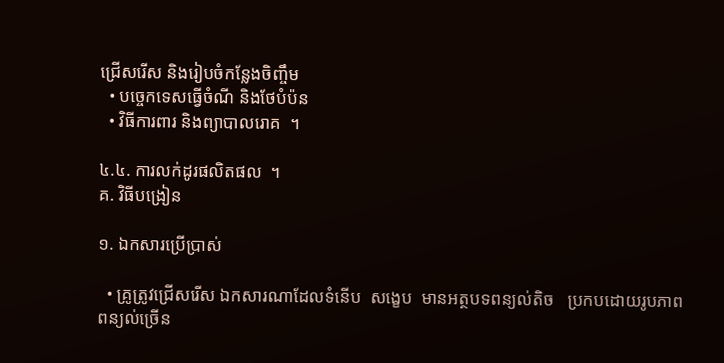ជ្រើសរើស និងរៀបចំកន្លែងចិញ្ចឹម
  • បច្ចេកទេសធ្វើចំណី និងថែបំប៉ន
  • វិធីការពារ និងព្យាបាលរោគ  ។

៤.៤. ការលក់ដូរផលិតផល  ។
គ. វិធីបង្រៀន

១. ឯកសារប្រើប្រាស់

  • គ្រូត្រូវជ្រើសរើស ឯកសារណាដែលទំនើប  សង្ខេប  មានអត្ថបទពន្យល់តិច   ប្រកបដោយរូបភាពពន្យល់ច្រើន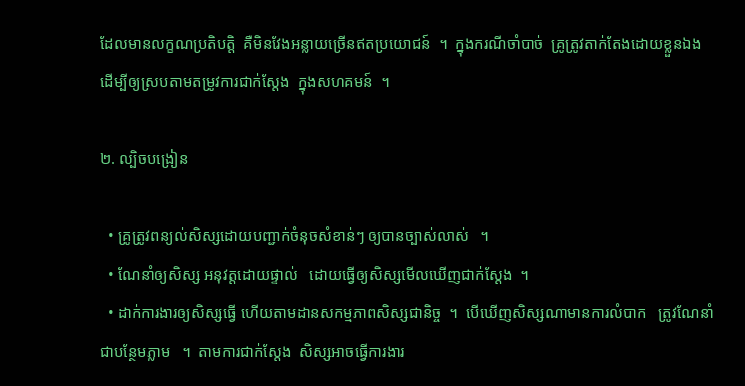ដែលមានលក្ខណប្រតិបត្តិ  គឺមិនវែងអន្លាយច្រើនឥតប្រយោជន៍  ។  ក្នុងករណីចាំបាច់  គ្រូត្រូវតាក់តែងដោយខ្លួនឯង  ដើម្បីឲ្យស្របតាមតម្រូវការជាក់ស្ដែង  ក្នុងសហគមន៍  ។

២. ល្បិចបង្រៀន

  • គ្រូត្រូវពន្យល់សិស្សដោយបញ្ជាក់ចំនុចសំខាន់ៗ ឲ្យបានច្បាស់លាស់   ។
  • ណែនាំឲ្យសិស្ស អនុវត្តដោយផ្ទាល់   ដោយធ្វើឲ្យសិស្សមើលឃើញជាក់ស្ដែង  ។
  • ដាក់ការងារឲ្យសិស្សធ្វើ ហើយតាមដានសកម្មភាពសិស្សជានិច្ច  ។  បើឃើញសិស្សណាមានការលំបាក   ត្រូវណែនាំជាបន្ថែមភ្លាម   ។  តាមការជាក់ស្ដែង  សិស្សអាចធ្វើការងារ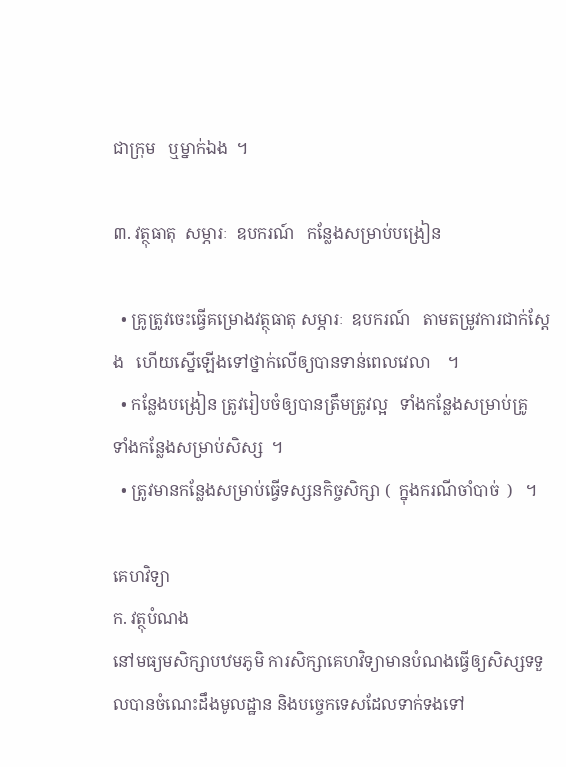ជាក្រុម   ឬម្នាក់ឯង  ។

៣. វត្ថុធាតុ  សម្ភារៈ  ឧបករណ៍   កន្លែងសម្រាប់បង្រៀន

  • គ្រូត្រូវចេះធ្វើគម្រោងវត្ថុធាតុ សម្ភារៈ  ឧបករណ៍   តាមតម្រូវការជាក់ស្ដែង   ហើយស្នើឡើងទៅថ្នាក់លើឲ្យបានទាន់ពេលវេលា    ។
  • កន្លែងបង្រៀន ត្រូវរៀបចំឲ្យបានត្រឹមត្រូវល្អ   ទាំងកន្លែងសម្រាប់គ្រូ    ទាំងកន្លែងសម្រាប់សិស្ស  ។
  • ត្រូវមានកន្លែងសម្រាប់ធ្វើទស្សនកិច្ចសិក្សា (  ក្នុងករណីចាំបាច់  )   ។

គេហវិទ្យា
ក. វត្ថុបំណង
នៅមធ្យមសិក្សាបឋមភូមិ ការសិក្សាគេហវិទ្យាមានបំណងធ្វើឲ្យសិស្សទទួលបានចំណេះដឹងមូលដ្ឋាន និងបច្ចេកទេសដែលទាក់ទងទៅ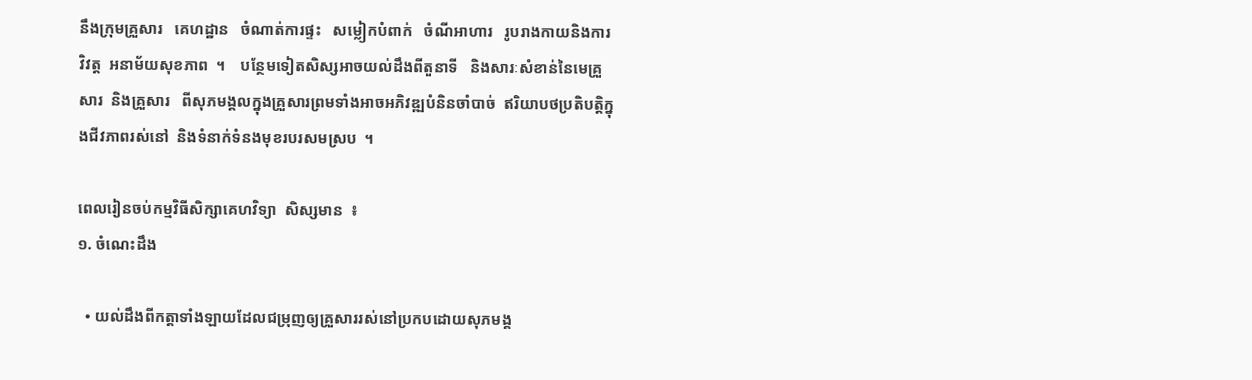នឹងក្រុមគ្រួសារ   គេហដ្ឋាន   ចំណាត់ការផ្ទះ   សម្លៀកបំពាក់   ចំណីអាហារ   រូបរាងកាយនិងការវិវត្ត  អនាម័យសុខភាព  ។    បន្ថែមទៀតសិស្សអាចយល់ដឹងពីតួនាទី   និងសារៈសំខាន់នៃមេគ្រួសារ  និងគ្រួសារ   ពីសុភមង្គលក្នុងគ្រួសារព្រមទាំងអាចអភិវឌ្ឍបំនិនចាំបាច់  ឥរិយាបថប្រតិបត្តិក្នុងជីវភាពរស់នៅ  និងទំនាក់ទំនងមុខរបរសមស្រប  ។

ពេលរៀនចប់កម្មវិធីសិក្សាគេហវិទ្យា  សិស្សមាន  ៖
១. ចំណេះដឹង

  • យល់ដឹងពីកត្តាទាំងឡាយដែលជម្រុញឲ្យគ្រួសាររស់នៅប្រកបដោយសុភមង្គ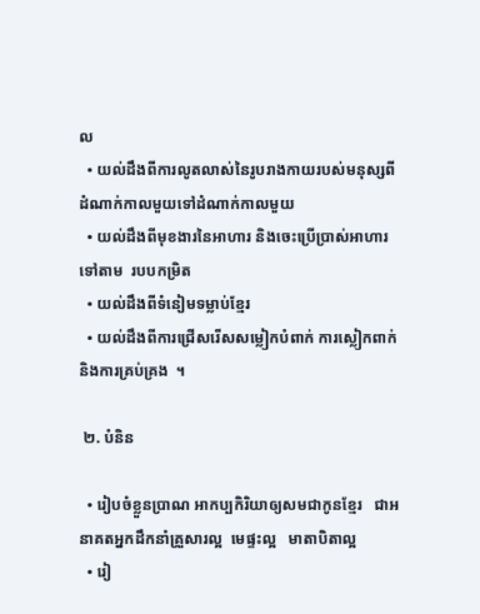ល
  • យល់ដឹងពីការលូតលាស់នៃរូបរាងកាយរបស់មនុស្សពីដំណាក់កាលមួយទៅដំណាក់កាលមួយ
  • យល់ដឹងពីមុខងារនៃអាហារ និងចេះប្រើប្រាស់អាហារទៅតាម  របបកម្រិត
  • យល់ដឹងពីទំនៀមទម្លាប់ខ្មែរ
  • យល់ដឹងពីការជ្រើសរើសសម្លៀកបំពាក់ ការស្លៀកពាក់  និងការគ្រប់គ្រង  ។

 ២. បំនិន

  • រៀបចំខ្លួនប្រាណ អាកប្បកិរិយាឲ្យសមជាកូនខ្មែរ   ជាអនាគតអ្នកដឹកនាំគ្រួសារល្អ  មេផ្ទះល្អ   មាតាបិតាល្អ
  • រៀ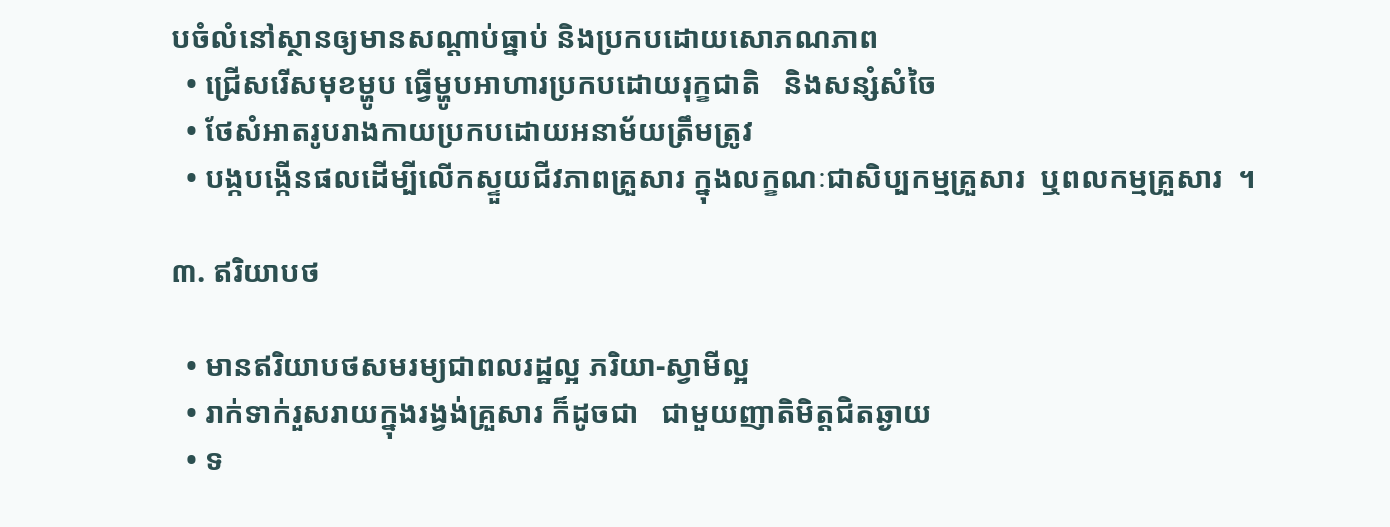បចំលំនៅស្ថានឲ្យមានសណ្ដាប់ធ្នាប់ និងប្រកបដោយសោភណភាព
  • ជ្រើសរើសមុខម្ហូប ធ្វើម្ហូបអាហារប្រកបដោយរុក្ខជាតិ   និងសន្សំសំចៃ
  • ថែសំអាតរូបរាងកាយប្រកបដោយអនាម័យត្រឹមត្រូវ
  • បង្កបង្កើនផលដើម្បីលើកស្ទួយជីវភាពគ្រួសារ ក្នុងលក្ខណៈជាសិប្បកម្មគ្រួសារ  ឬពលកម្មគ្រួសារ  ។

៣. ឥរិយាបថ

  • មានឥរិយាបថសមរម្យជាពលរដ្ឋល្អ ភរិយា-ស្វាមីល្អ
  • រាក់ទាក់រួសរាយក្នុងរង្វង់គ្រួសារ ក៏ដូចជា   ជាមួយញាតិមិត្តជិតឆ្ងាយ
  • ទ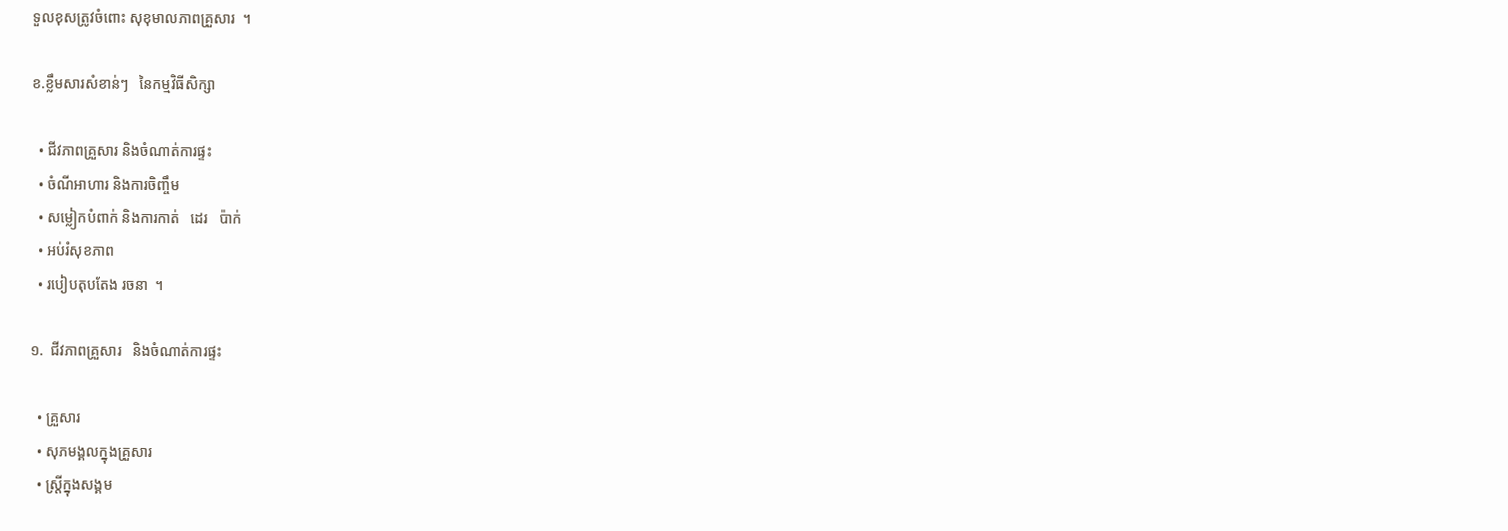ទួលខុសត្រូវចំពោះ សុខុមាលភាពគ្រួសារ  ។

ខ.ខ្លឹមសារសំខាន់ៗ   នៃកម្មវិធីសិក្សា

  • ជីវភាពគ្រួសារ និងចំណាត់ការផ្ទះ
  • ចំណីអាហារ និងការចិញ្ចឹម
  • សម្លៀកបំពាក់ និងការកាត់   ដេរ   ប៉ាក់
  • អប់រំសុខភាព
  • របៀបតុបតែង រចនា  ។

១.  ជីវភាពគ្រួសារ   និងចំណាត់ការផ្ទះ

  • គ្រួសារ
  • សុភមង្គលក្នុងគ្រួសារ
  • ស្ត្រីក្នុងសង្គម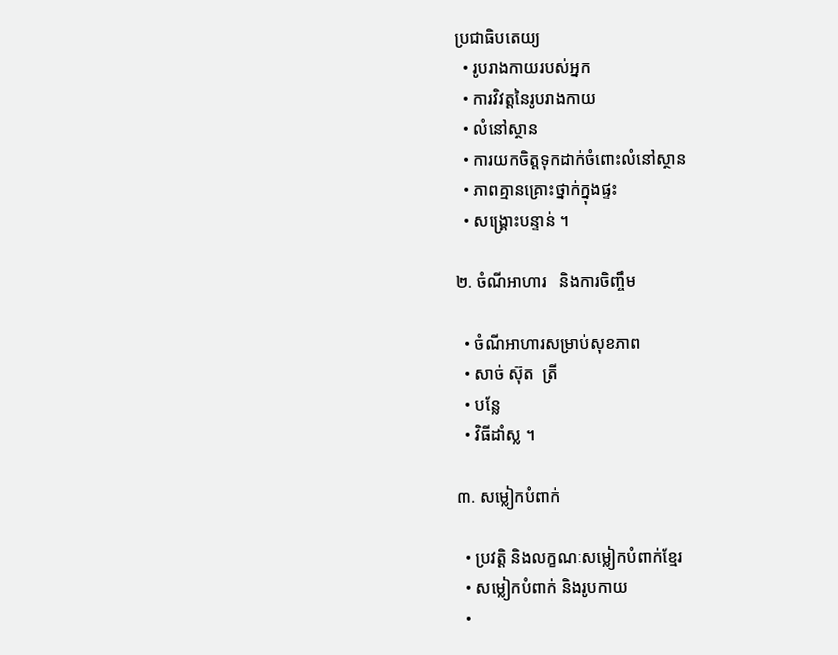ប្រជាធិបតេយ្យ
  • រូបរាងកាយរបស់អ្នក
  • ការវិវត្តនៃរូបរាងកាយ
  • លំនៅស្ថាន
  • ការយកចិត្តទុកដាក់ចំពោះលំនៅស្ថាន
  • ភាពគ្មានគ្រោះថ្នាក់ក្នុងផ្ទះ
  • សង្គ្រោះបន្ទាន់ ។

២. ចំណីអាហារ   និងការចិញ្ចឹម

  • ចំណីអាហារសម្រាប់សុខភាព
  • សាច់ ស៊ុត  ត្រី
  • បន្លែ
  • វិធីដាំស្ល ។

៣. សម្លៀកបំពាក់

  • ប្រវត្តិ និងលក្ខណៈសម្លៀកបំពាក់ខ្មែរ
  • សម្លៀកបំពាក់ និងរូបកាយ
  •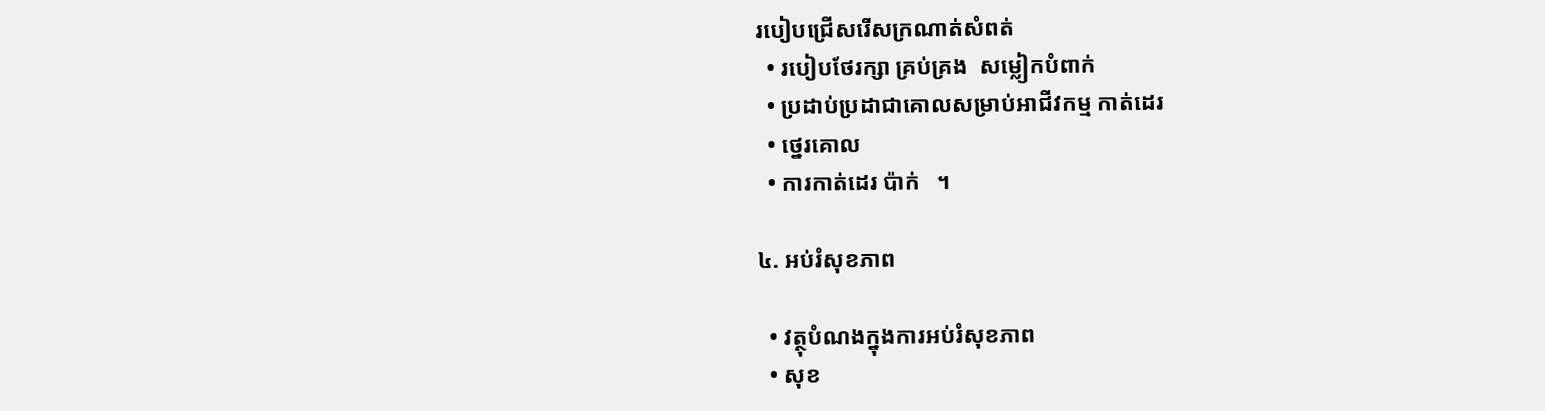របៀបជ្រើសរើសក្រណាត់សំពត់
  • របៀបថែរក្សា គ្រប់គ្រង  សម្លៀកបំពាក់
  • ប្រដាប់ប្រដាជាគោលសម្រាប់អាជីវកម្ម កាត់ដេរ
  • ថ្នេរគោល
  • ការកាត់ដេរ ប៉ាក់   ។

៤. អប់រំសុខភាព

  • វត្ថុបំណងក្នុងការអប់រំសុខភាព
  • សុខ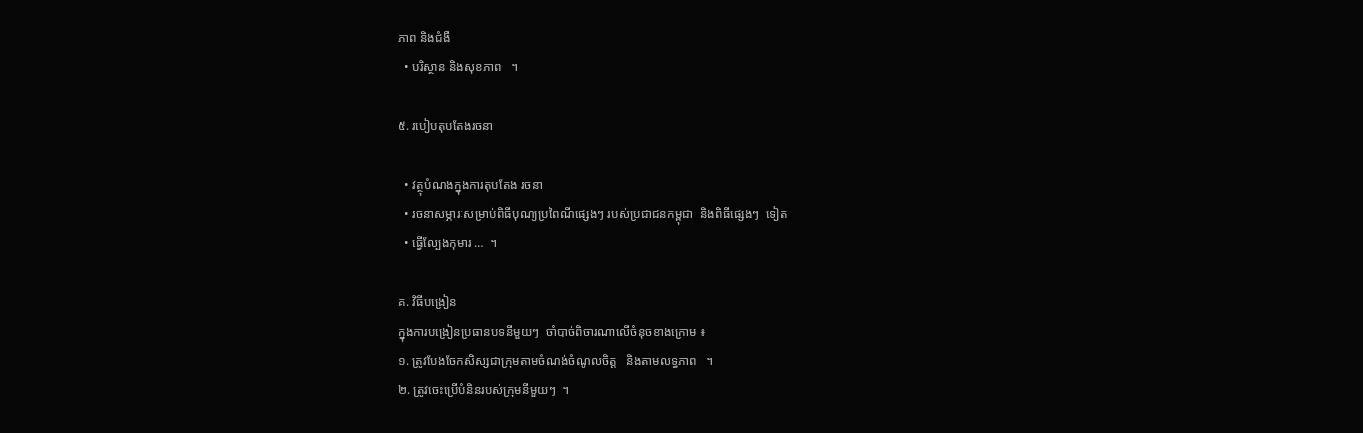ភាព និងជំងឺ
  • បរិស្ថាន និងសុខភាព   ។

៥. របៀបតុបតែងរចនា

  • វត្ថុបំណងក្នុងការតុបតែង រចនា
  • រចនាសម្ភារៈសម្រាប់ពិធីបុណ្យប្រពៃណីផ្សេងៗ របស់ប្រជាជនកម្ពុជា  និងពិធីផ្សេងៗ  ទៀត
  • ធ្វើល្បែងកុមារ …  ។

គ. វិធីបង្រៀន
ក្នុងការបង្រៀនប្រធានបទនីមួយៗ  ចាំបាច់ពិចារណាលើចំនុចខាងក្រោម ៖
១. ត្រូវបែងចែកសិស្សជាក្រុមតាមចំណង់ចំណូលចិត្ត   និងតាមលទ្ធភាព   ។
២. ត្រូវចេះប្រើបំនិនរបស់ក្រុមនីមួយៗ  ។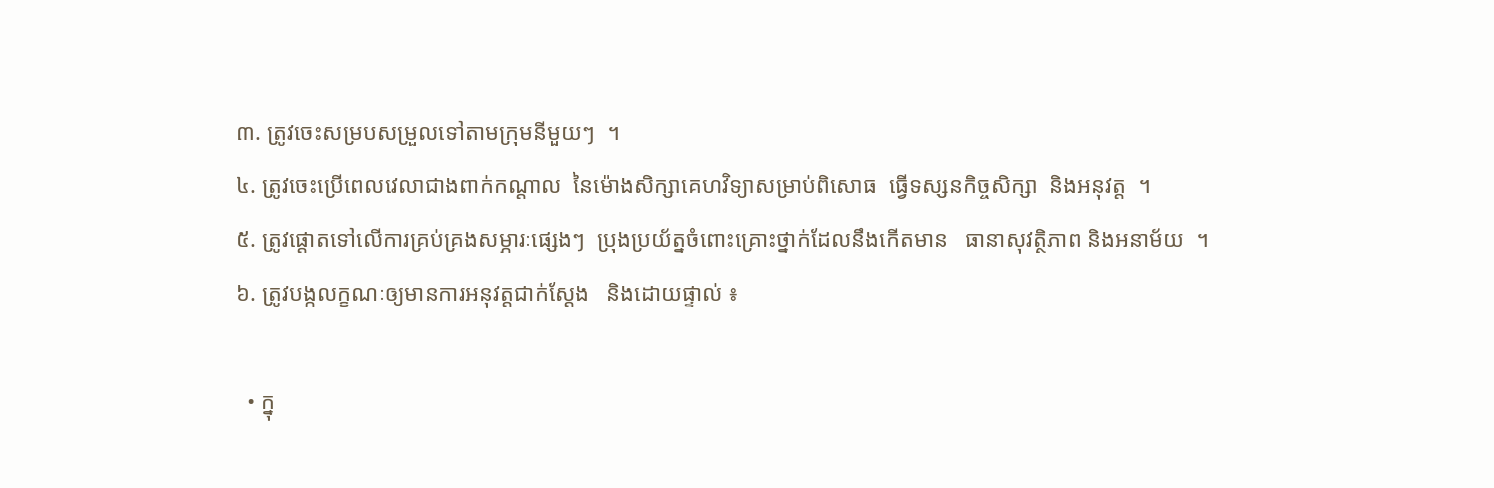៣. ត្រូវចេះសម្របសម្រួលទៅតាមក្រុមនីមួយៗ  ។
៤. ត្រូវចេះប្រើពេលវេលាជាងពាក់កណ្ដាល  នៃម៉ោងសិក្សាគេហវិទ្យាសម្រាប់ពិសោធ  ធ្វើទស្សនកិច្ចសិក្សា  និងអនុវត្ត  ។
៥. ត្រូវផ្ដោតទៅលើការគ្រប់គ្រងសម្ភារៈផ្សេងៗ  ប្រុងប្រយ័ត្នចំពោះគ្រោះថ្នាក់ដែលនឹងកើតមាន   ធានាសុវត្ថិភាព និងអនាម័យ  ។
៦. ត្រូវបង្កលក្ខណៈឲ្យមានការអនុវត្តជាក់ស្ដែង   និងដោយផ្ទាល់ ៖

  • ក្នុ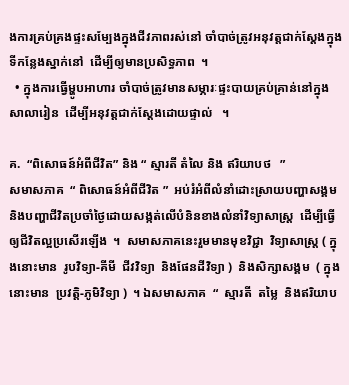ងការគ្រប់គ្រងផ្ទះសម្បែងក្នុងជីវភាពរស់នៅ ចាំបាច់ត្រូវអនុវត្តជាក់ស្ដែងក្នុងទីកន្លែងស្នាក់នៅ  ដើម្បីឲ្យមានប្រសិទ្ធភាព  ។
  • ក្នុងការធ្វើម្ហូបអាហារ ចាំបាច់ត្រូវមានសម្ភារៈផ្ទះបាយគ្រប់គ្រាន់នៅក្នុងសាលារៀន  ដើម្បីអនុវត្តជាក់ស្ដែងដោយផ្ទាល់   ។

គ.  “ពិសោធន៍អំពីជីវិត” និង “ ស្មារតី តំលៃ និង ឥរិយាបថ   ”
សមាសភាគ  “ ពិសោធន៍អំពីជីវិត ”  អប់រំអំពីលំនាំដោះស្រាយបញ្ហាសង្គម  និងបញ្ហាជីវិតប្រចាំថ្ងៃដោយសង្កត់លើបំនិនខាងលំនាំវិទ្យាសាស្ត្រ  ដើម្បីធ្វើឲ្យជីវិតល្អប្រសើរឡើង  ។  សមាសភាគនេះរួមមានមុខវិជ្ជា  វិទ្យាសាស្ត្រ ( ក្នុងនោះមាន  រូបវិទ្យា-គីមី  ជីវវិទ្យា  និងផែនដីវិទ្យា )  និងសិក្សាសង្គម  ( ក្នុងនោះមាន  ប្រវត្តិ-ភូមិវិទ្យា )  ។ ឯសមាសភាគ  “  ស្មារតី  តម្លៃ  និងឥរិយាប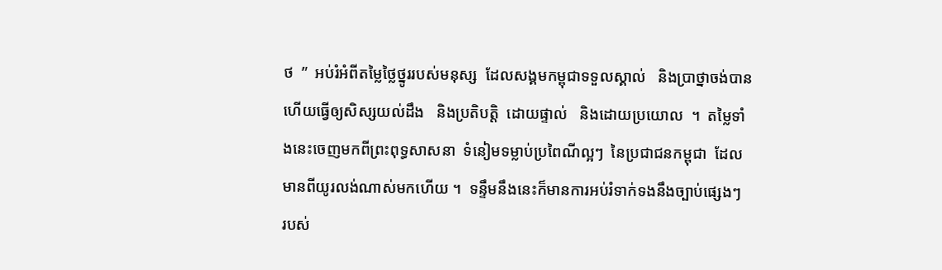ថ  ”  អប់រំអំពីតម្លៃថ្លៃថ្នូររបស់មនុស្ស  ដែលសង្គមកម្ពុជាទទួលស្គាល់   និងប្រាថ្នាចង់បាន   ហើយធ្វើឲ្យសិស្សយល់ដឹង   និងប្រតិបត្តិ  ដោយផ្ទាល់   និងដោយប្រយោល  ។  តម្លៃទាំងនេះចេញមកពីព្រះពុទ្ធសាសនា  ទំនៀមទម្លាប់ប្រពៃណីល្អៗ  នៃប្រជាជនកម្ពុជា  ដែលមានពីយូរលង់ណាស់មកហើយ ។  ទន្ទឹមនឹងនេះក៏មានការអប់រំទាក់ទងនឹងច្បាប់ផ្សេងៗ  របស់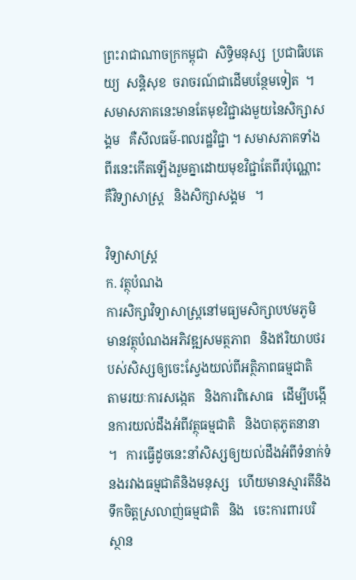ព្រះរាជាណាចក្រកម្ពុជា  សិទ្ធិមនុស្ស  ប្រជាធិបតេយ្យ  សន្តិសុខ  ចរាចរណ៍ជាដើមបន្ថែមទៀត  ។   សមាសភាគនេះមានតែមុខវិជ្ជារងមួយនៃសិក្សាសង្គម   គឺសីលធម៌-ពលរដ្ឋវិជ្ជា ។ សមាសភាគទាំងពីរនេះកើតឡើងរួមគ្នាដោយមុខវិជ្ជាតែពីរប៉ុណ្ណោះ   គឺវិទ្យាសាស្ត្រ   និងសិក្សាសង្គម   ។

វិទ្យាសាស្ត្រ
ក. វត្ថុបំណង
ការសិក្សាវិទ្យាសាស្ត្រនៅមធ្យមសិក្សាបឋមភូមិ   មានវត្ថុបំណងអភិវឌ្ឍសមត្ថភាព   និងឥរិយាបថរបស់សិស្សឲ្យចេះស្វែងយល់ពីអត្ថិភាពធម្មជាតិ   តាមរយៈការសង្កេត   និងការពិសោធ   ដើម្បីបង្កើនការយល់ដឹងអំពីវត្ថុធម្មជាតិ   និងបាតុភូតនានា   ។   ការធ្វើដូចនេះនាំសិស្សឲ្យយល់ដឹងអំពីទំនាក់ទំនងរវាងធម្មជាតិនិងមនុស្ស   ហើយមានស្មារតីនិងទឹកចិត្តស្រលាញ់ធម្មជាតិ   និង   ចេះការពារបរិស្ថាន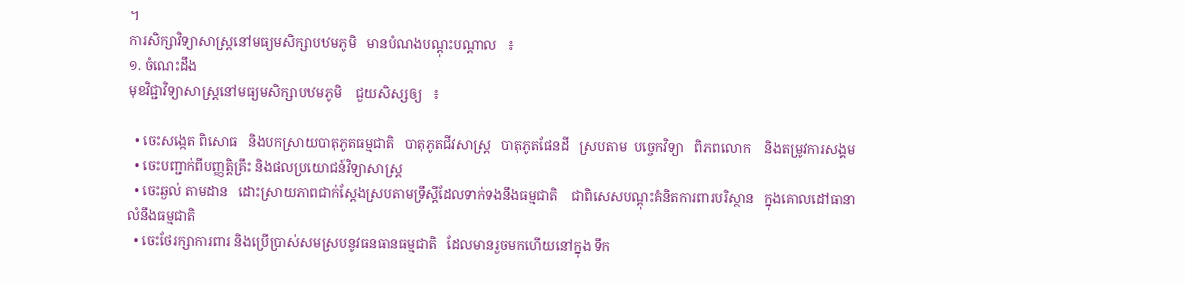។
ការសិក្សាវិទ្យាសាស្ត្រនៅមធ្យមសិក្សាបឋមភូមិ   មានបំណងបណ្ដុះបណ្ដាល   ៖
១. ចំណេះដឹង
មុខវិជ្ជាវិទ្យាសាស្ត្រនៅមធ្យមសិក្សាបឋមភូមិ    ជួយសិស្សឲ្យ   ៖

  • ចេះសង្កេត ពិសោធ   និងបកស្រាយបាតុភូតធម្មជាតិ   បាតុភូតជីវសាស្ត្រ   បាតុភូតផែនដី   ស្របតាម  បច្ចេកវិទ្យា   ពិភពលោក    និងតម្រូវការសង្គម
  • ចេះបញ្ជាក់ពីបញ្ញត្តិគ្រឹះ និងផលប្រយោជន៍វិទ្យាសាស្ត្រ
  • ចេះឆ្ងល់ តាមដាន   ដោះស្រាយភាពជាក់ស្ដែងស្របតាមទ្រឹស្ដីដែលទាក់ទងនឹងធម្មជាតិ    ជាពិសេសបណ្ដុះគំនិតការពារបរិស្ថាន   ក្នុងគោលដៅធានាលំនឹងធម្មជាតិ
  • ចេះថែរក្សាការពារ និងប្រើប្រាស់សមស្របនូវធនធានធម្មជាតិ   ដែលមានរួចមកហើយនៅក្នុង ទឹក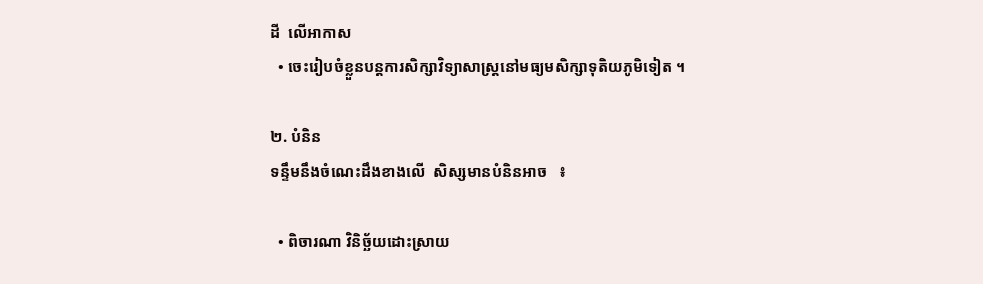ដី  លើអាកាស
  • ចេះរៀបចំខ្លួនបន្តការសិក្សាវិទ្យាសាស្ត្រនៅមធ្យមសិក្សាទុតិយភូមិទៀត ។

២. បំនិន
ទន្ទឹមនឹងចំណេះដឹងខាងលើ  សិស្សមានបំនិនអាច   ៖

  • ពិចារណា វិនិច្ឆ័យដោះស្រាយ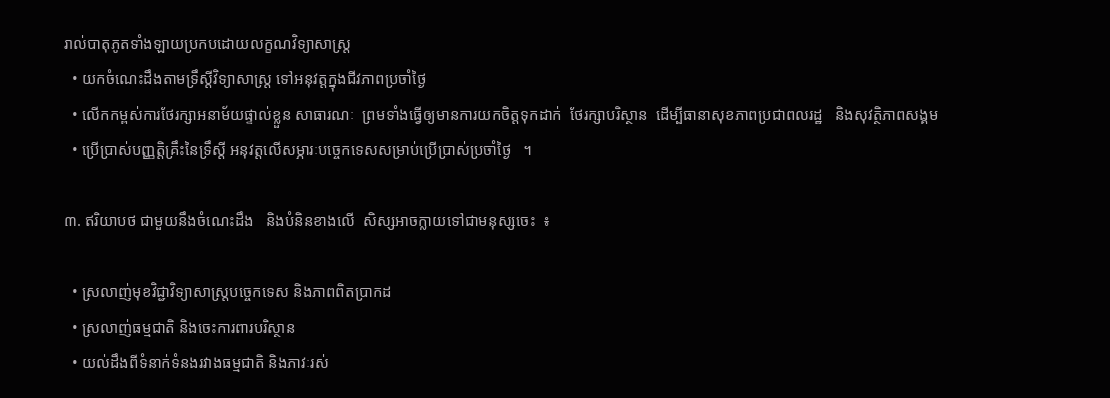រាល់បាតុភូតទាំងឡាយប្រកបដោយលក្ខណវិទ្យាសាស្ត្រ
  • យកចំណេះដឹងតាមទ្រឹស្ដីវិទ្យាសាស្ត្រ ទៅអនុវត្តក្នុងជីវភាពប្រចាំថ្ងៃ
  • លើកកម្ពស់ការថែរក្សាអនាម័យផ្ទាល់ខ្លួន សាធារណៈ  ព្រមទាំងធ្វើឲ្យមានការយកចិត្តទុកដាក់  ថែរក្សាបរិស្ថាន  ដើម្បីធានាសុខភាពប្រជាពលរដ្ឋ   និងសុវត្ថិភាពសង្គម
  • ប្រើប្រាស់បញ្ញត្តិគ្រឹះនៃទ្រឹស្ដី អនុវត្តលើសម្ភារៈបច្ចេកទេសសម្រាប់ប្រើប្រាស់ប្រចាំថ្ងៃ   ។

៣. ឥរិយាបថ ជាមួយនឹងចំណេះដឹង   និងបំនិនខាងលើ  សិស្សអាចក្លាយទៅជាមនុស្សចេះ  ៖

  • ស្រលាញ់មុខវិជ្ជាវិទ្យាសាស្ត្របច្ចេកទេស និងភាពពិតប្រាកដ
  • ស្រលាញ់ធម្មជាតិ និងចេះការពារបរិស្ថាន
  • យល់ដឹងពីទំនាក់ទំនងរវាងធម្មជាតិ និងភាវៈរស់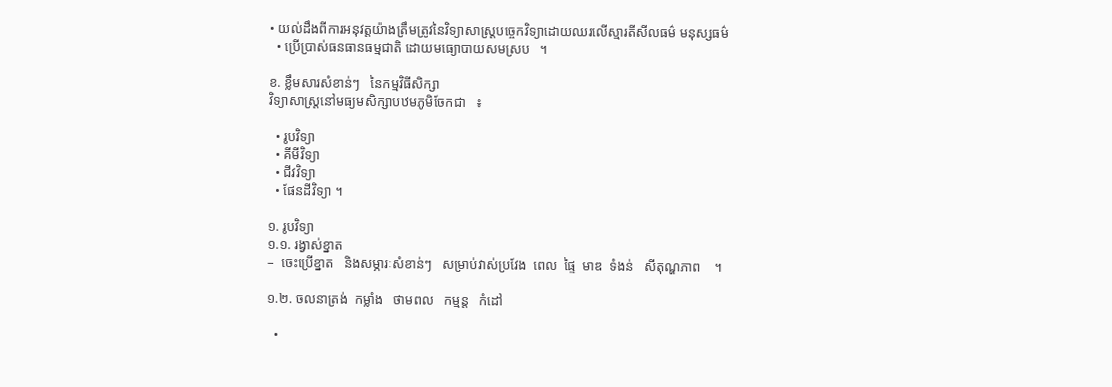• យល់ដឹងពីការអនុវត្តយ៉ាងត្រឹមត្រូវនៃវិទ្យាសាស្ត្របច្ចេកវិទ្យាដោយឈរលើស្មារតីសីលធម៌ មនុស្សធម៌
  • ប្រើប្រាស់ធនធានធម្មជាតិ ដោយមធ្យោបាយសមស្រប   ។

ខ. ខ្លឹមសារសំខាន់ៗ   នៃកម្មវិធីសិក្សា
វិទ្យាសាស្ត្រនៅមធ្យមសិក្សាបឋមភូមិចែកជា   ៖

  • រូបវិទ្យា
  • គីមីវិទ្យា
  • ជីវវិទ្យា
  • ផែនដីវិទ្យា ។

១. រូបវិទ្យា
១.១. រង្វាស់ខ្នាត
–  ចេះប្រើខ្នាត   និងសម្ភារៈសំខាន់ៗ   សម្រាប់វាស់ប្រវែង  ពេល  ផ្ទៃ  មាឌ  ទំងន់   សីតុណ្ហភាព    ។

១.២. ចលនាត្រង់  កម្លាំង   ថាមពល   កម្មន្ត   កំដៅ

  •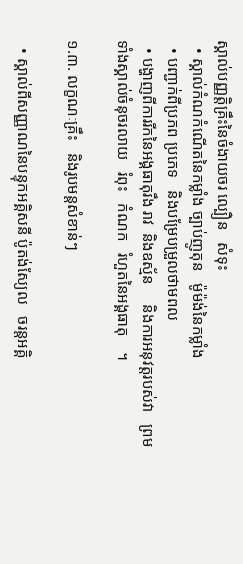ស្គាល់បញ្ញត្តិគ្រឹះនៃចំងាយចរ ល្បឿន   សំទុះ
  • ស្គាល់កំណកំណើតនៃកម្លាំង ច្បាប់ញូតុន   ម៉ូម៉ង់នៃកម្លាំង
  • បញ្ជាក់ពីប្រភព ប្រភេទ   និងបម្រែបម្រួលថាមពល
  • បង្ហាញពីការរីកនៃអង្គធាតុរឹង រាវ  និងឧស្ម័ន     និងការអនុវត្តរបស់វា   ព្រមទាំងស្គាល់ចំនុចរលាយ   រំពុះ   កំណក   រំហួតនៃអង្គធាតុ    ។

១.៣. លក្ខណៈគ្រឹះ   និងរូបមន្តសំខាន់ៗ

  • ស្គាល់ពីសញ្ញាណនៃបន្ទុកអគ្គិសនី ប៉ូតង់ស្យែល   ចរន្តអគ្គិ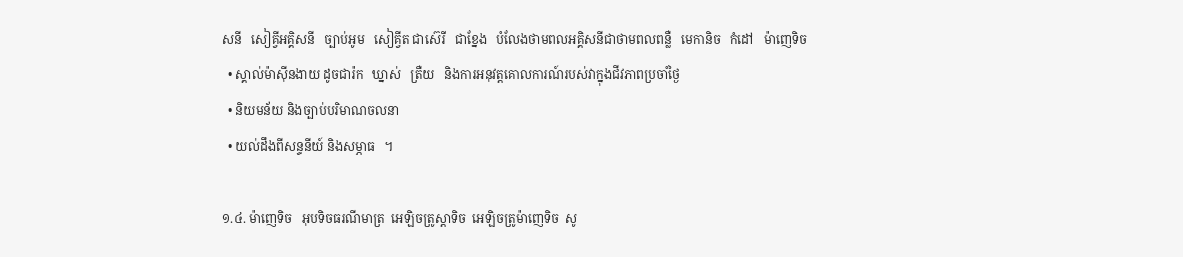សនី   សៀគ្វីអគ្គិសនី   ច្បាប់អូម   សៀគ្វីត ជាស៊េរី   ជាខ្នែង   បំលែងថាមពលអគ្គិសនីជាថាមពលពន្លឺ   មេកានិច   កំដៅ   ម៉ាញេទិច
  • ស្គាល់ម៉ាស៊ីនងាយ ដូចជារ៉ក   ឃ្នាស់   ត្រឺយ   និងការអនុវត្តគោលការណ៍របស់វាក្នុងជីវភាពប្រចាំថ្ងៃ
  • និយមន័យ និងច្បាប់បរិមាណចលនា
  • យល់ដឹងពីសន្ទនីយ៍ និងសម្ភាធ   ។

១.៤. ម៉ាញេទិច   អុបទិចធរណីមាត្រ  អេឡិចត្រូស្តាទិច  អេឡិចត្រូម៉ាញេទិច  សូ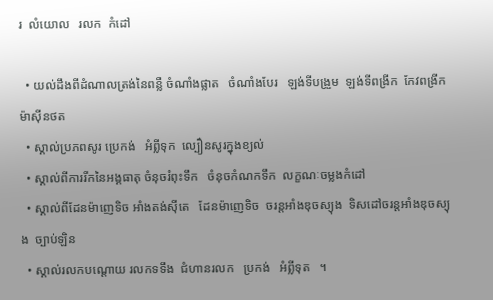រ  លំយោល   រលក  កំដៅ

  • យល់ដឹងពីដំណាលត្រង់នៃពន្លឺ ចំណាំងផ្លាត   ចំណាំងបែរ   ឡង់ទីបង្រួម  ឡង់ទីពង្រីក  កែវពង្រីក   ម៉ាស៊ីនថត
  • ស្គាល់ប្រភពសូរ ប្រេកង់   អំព្លីទុក  ល្បឿនសូរក្នុងខ្យល់
  • ស្គាល់ពីការរីកនៃអង្គធាតុ ចំនុចរំពុះទឹក   ចំនុចកំណកទឹក  លក្ខណៈចម្លងកំដៅ
  • ស្គាល់ពីដែនម៉ាញេទិច អាំងតង់ស៊ីតេ   ដែនម៉ាញេទិច  ចរន្តអាំងឌុចស្យុង  ទិសដៅចរន្តអាំងឌុចស្យុង  ច្បាប់ឡិន
  • ស្គាល់រលកបណ្ដោយ រលកទទឹង  ជំហានរលក   ប្រកង់   អំព្លីទុត   ។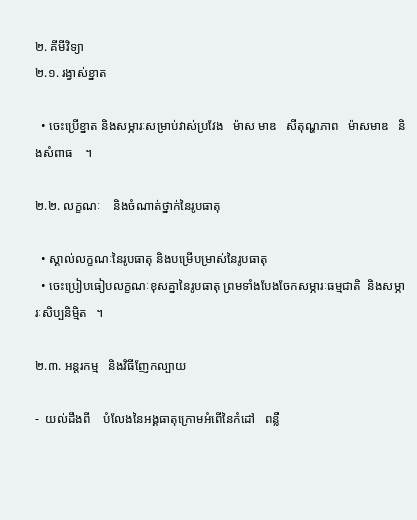២. គីមីវិទ្យា
២.១. រង្វាស់ខ្នាត

  • ចេះប្រើខ្នាត និងសម្ភារៈសម្រាប់វាស់ប្រវែង   ម៉ាស មាឌ   សីតុណ្ហភាព   ម៉ាសមាឌ   និងសំពាធ    ។

២.២. លក្ខណៈ    និងចំណាត់ថ្នាក់នៃរូបធាតុ

  • ស្គាល់លក្ខណៈនៃរូបធាតុ និងបម្រើបម្រាស់នៃរូបធាតុ
  • ចេះប្រៀបធៀបលក្ខណៈខុសគ្នានៃរូបធាតុ ព្រមទាំងបែងចែកសម្ភារៈធម្មជាតិ  និងសម្ភារៈសិប្បនិម្មិត   ។

២.៣. អន្តរកម្ម   និងវិធីញែកល្បាយ

-  យល់ដឹងពី    បំលែងនៃអង្គធាតុក្រោមអំពើនៃកំដៅ   ពន្លឺ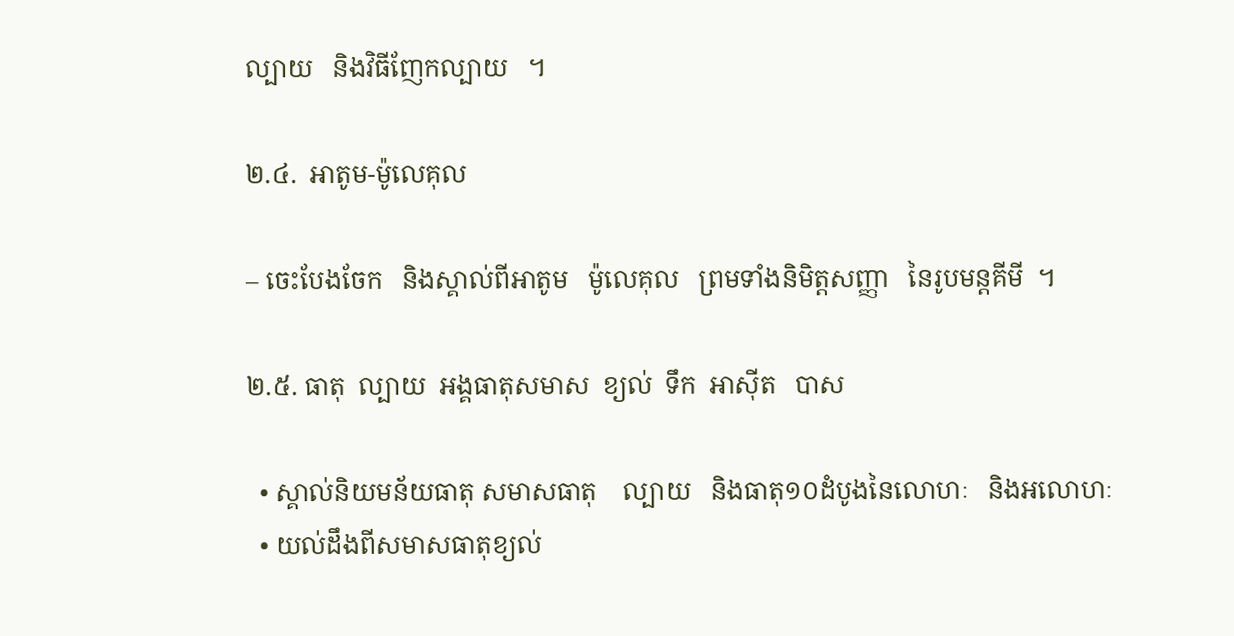ល្បាយ   និងវិធីញែកល្បាយ   ។

២.៤.  អាតូម-ម៉ូលេគុល

– ចេះបែងចែក   និងស្គាល់ពីអាតូម   ម៉ូលេគុល   ព្រមទាំងនិមិត្តសញ្ញា   នៃរូបមន្តគីមី  ។

២.៥. ធាតុ  ល្បាយ  អង្គធាតុសមាស  ខ្យល់  ទឹក  អាស៊ីត   បាស

  • ស្គាល់និយមន័យធាតុ សមាសធាតុ    ល្បាយ   និងធាតុ១០ដំបូងនៃលោហៈ   និងអលោហៈ
  • យល់ដឹងពីសមាសធាតុខ្យល់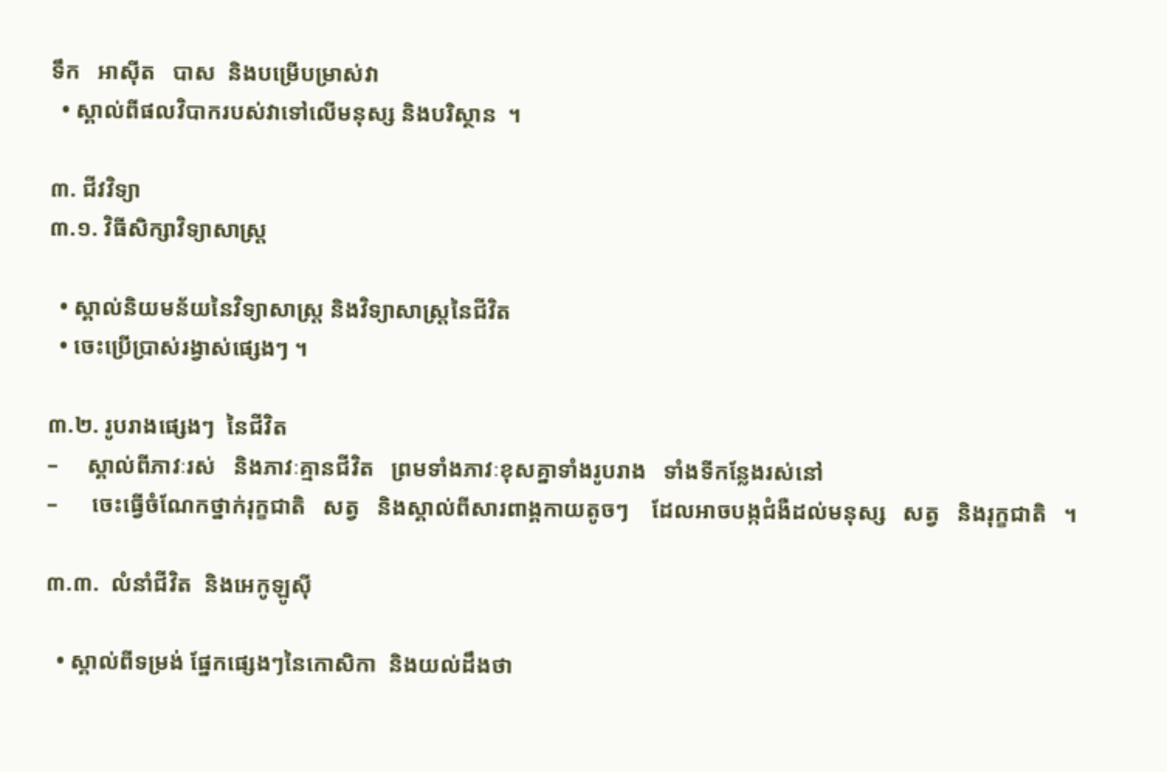ទឹក   អាស៊ីត   បាស  និងបម្រើបម្រាស់វា
  • ស្គាល់ពីផលវិបាករបស់វាទៅលើមនុស្ស និងបរិស្ថាន  ។

៣. ជីវវិទ្យា
៣.១. វិធីសិក្សាវិទ្យាសាស្ត្រ

  • ស្គាល់និយមន័យនៃវិទ្យាសាស្ត្រ និងវិទ្យាសាស្ត្រនៃជីវិត
  • ចេះប្រើប្រាស់រង្វាស់ផ្សេងៗ ។

៣.២. រូបរាងផ្សេងៗ  នៃជីវិត
–     ស្គាល់ពីភាវៈរស់   និងភាវៈគ្មានជីវិត   ព្រមទាំងភាវៈខុសគ្នាទាំងរូបរាង   ទាំងទីកន្លែងរស់នៅ
–      ចេះធ្វើចំណែកថ្នាក់រុក្ខជាតិ   សត្វ   និងស្គាល់ពីសារពាង្គកាយតូចៗ    ដែលអាចបង្កជំងឺដល់មនុស្ស   សត្វ   និងរុក្ខជាតិ   ។

៣.៣.  លំនាំជីវិត  និងអេកូឡូស៊ី

  • ស្គាល់ពីទម្រង់ ផ្នែកផ្សេងៗនៃកោសិកា  និងយល់ដឹងថា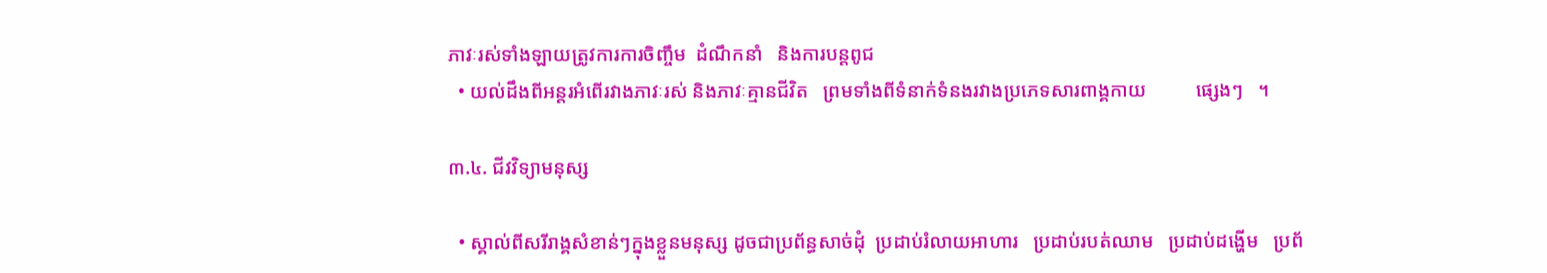ភាវៈរស់ទាំងឡាយត្រូវការការចិញ្ចឹម  ដំណឹកនាំ   និងការបន្តពូជ
  • យល់ដឹងពីអន្តរអំពើរវាងភាវៈរស់ និងភាវៈគ្មានជីវិត   ព្រមទាំងពីទំនាក់ទំនងរវាងប្រភេទសារពាង្គកាយ          ផ្សេងៗ   ។

៣.៤. ជីវវិទ្យាមនុស្ស

  • ស្គាល់ពីសរីរាង្គសំខាន់ៗក្នុងខ្លួនមនុស្ស ដូចជាប្រព័ន្ធសាច់ដុំ  ប្រដាប់រំលាយអាហារ   ប្រដាប់របត់ឈាម   ប្រដាប់ដង្ហើម   ប្រព័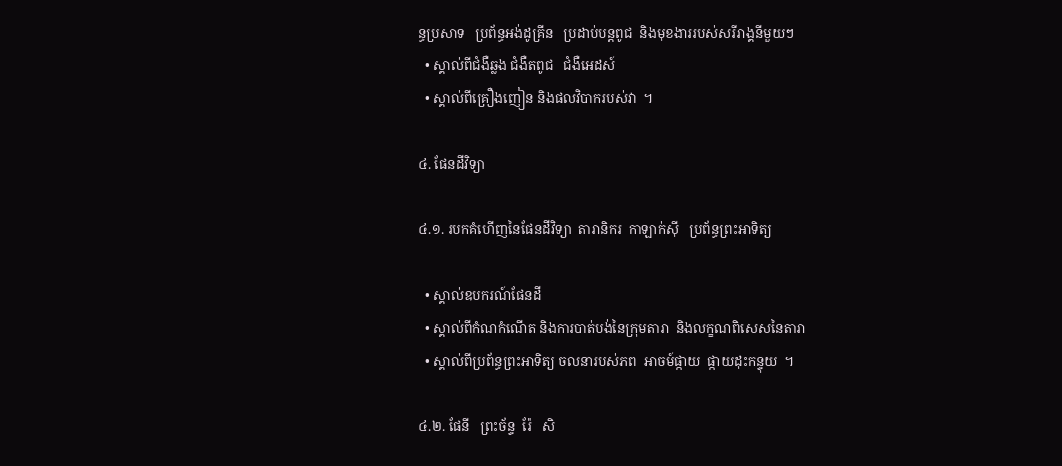ន្ធប្រសាទ   ប្រព័ន្ធអង់ដូគ្រីន   ប្រដាប់បន្តពូជ  និងមុខងាររបស់សរីរាង្គនីមួយៗ
  • ស្គាល់ពីជំងឺឆ្លង ជំងឺតពូជ   ជំងឺអេដស៍
  • ស្គាល់ពីគ្រឿងញៀន និងផលវិបាករបស់វា  ។

៤. ផែនដីវិទ្យា

៤.១. របកគំហើញនៃផែនដីវិទ្យា  តារានិករ  កាឡាក់ស៊ី   ប្រព័ន្ធព្រះអាទិត្យ

  • ស្គាល់ឧបករណ៍ផែនដី
  • ស្គាល់ពីកំណកំណើត និងការបាត់បង់នៃក្រុមតារា  និងលក្ខណពិសេសនៃតារា
  • ស្គាល់ពីប្រព័ន្ធព្រះអាទិត្យ ចលនារបស់ភព  អាចម៍ផ្កាយ  ផ្កាយដុះកន្ទុយ  ។

៤.២. ផែនី   ព្រះច័ន្ទ  រ៉ែ   សិ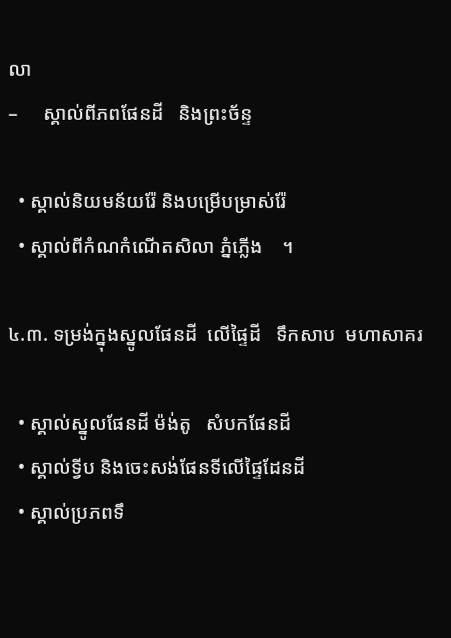លា
–     ស្គាល់ពីភពផែនដី   និងព្រះច័ន្ទ

  • ស្គាល់និយមន័យរ៉ែ និងបម្រើបម្រាស់រ៉ែ
  • ស្គាល់ពីកំណកំណើតសិលា ភ្នំភ្លើង    ។

៤.៣. ទម្រង់ក្នុងស្នូលផែនដី  លើផ្ទៃដី   ទឹកសាប  មហាសាគរ

  • ស្គាល់ស្នូលផែនដី ម៉ង់តូ   សំបកផែនដី
  • ស្គាល់ទ្វីប និងចេះសង់ផែនទីលើផ្ទៃដែនដី
  • ស្គាល់ប្រភពទឹ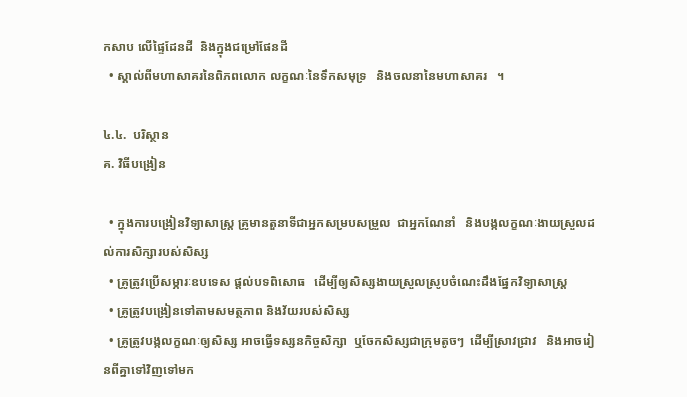កសាប លើផ្ទៃដែនដី  និងក្នុងជម្រៅផែនដី
  • ស្គាល់ពីមហាសាគរនៃពិភពលោក លក្ខណៈនៃទឹកសមុទ្រ   និងចលនានៃមហាសាគរ   ។

៤.៤.  បរិស្ថាន
គ. វិធីបង្រៀន

  • ក្នុងការបង្រៀនវិទ្យាសាស្ត្រ គ្រូមានតួនាទីជាអ្នកសម្របសម្រួល  ជាអ្នកណែនាំ   និងបង្កលក្ខណៈងាយស្រួលដល់ការសិក្សារបស់សិស្ស
  • គ្រូត្រូវប្រើសម្ភារៈឧបទេស ផ្ដល់បទពិសោធ   ដើម្បីឲ្យសិស្សងាយស្រួលស្រូបចំណេះដឹងផ្នែកវិទ្យាសាស្ត្រ
  • គ្រូត្រូវបង្រៀនទៅតាមសមត្ថភាព និងវ័យរបស់សិស្ស
  • គ្រូត្រូវបង្កលក្ខណៈឲ្យសិស្ស អាចធ្វើទស្សនកិច្ចសិក្សា  ឬចែកសិស្សជាក្រុមតូចៗ  ដើម្បីស្រាវជ្រាវ   និងអាចរៀនពីគ្នាទៅវិញទៅមក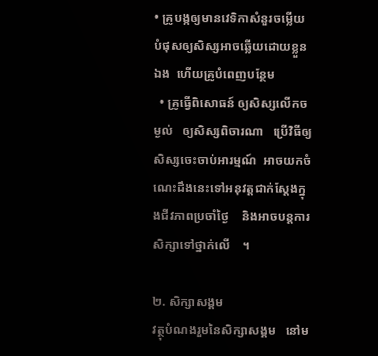• គ្រូបង្កឲ្យមានវេទិកាសំនួរចម្លើយ បំផុសឲ្យសិស្សអាចឆ្លើយដោយខ្លួនឯង  ហើយគ្រូបំពេញបន្ថែម
  • គ្រូធ្វើពិសោធន៍ ឲ្យសិស្សលើកចម្ងល់   ឲ្យសិស្សពិចារណា   ប្រើវិធីឲ្យសិស្សចេះចាប់អារម្មណ៍  អាចយកចំណេះដឹងនេះទៅអនុវត្តជាក់ស្ដែងក្នុងជីវភាពប្រចាំថ្ងៃ    និងអាចបន្តការសិក្សាទៅថ្នាក់លើ    ។

២. សិក្សាសង្គម
វត្ថុបំណងរួមនៃសិក្សាសង្គម   នៅម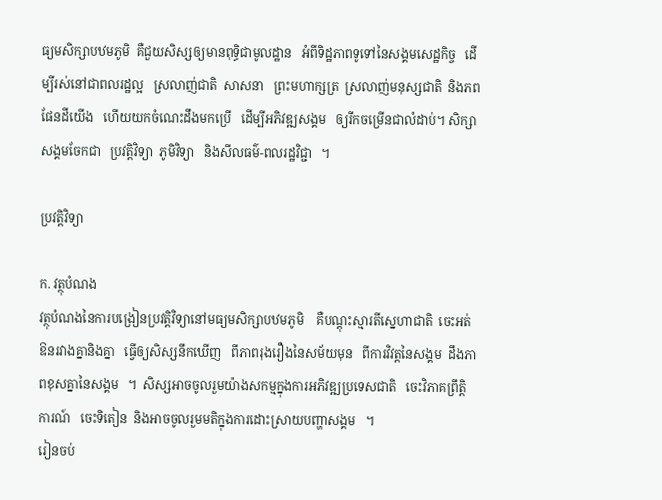ធ្យមសិក្សាបឋមភូមិ  គឺជួយសិស្សឲ្យមានពុទ្ធិជាមូលដ្ឋាន   អំពីទិដ្ឋភាពទូទៅនៃសង្គមសេដ្ឋកិច្ច   ដើម្បីរស់នៅជាពលរដ្ឋល្អ   ស្រលាញ់ជាតិ  សាសនា   ព្រះមហាក្សត្រ  ស្រលាញ់មនុស្សជាតិ  និងភពផែនដីយើង   ហើយយកចំណេះដឹងមកប្រើ   ដើម្បីអភិវឌ្ឍសង្គម   ឲ្យរីកចម្រើនជាលំដាប់។ សិក្សាសង្គមចែកជា   ប្រវត្តិវិទ្យា  ភូមិវិទ្យា   និងសីលធម៌-ពលរដ្ឋវិជ្ជា   ។

ប្រវត្តិវិទ្យា

ក. វត្ថុបំណង
វត្ថុបំណងនៃការបង្រៀនប្រវត្តិវិទ្យានៅមធ្យមសិក្សាបឋមភូមិ    គឺបណ្ដុះស្មារតីស្នេហាជាតិ  ចេះអត់ឱនរវាងគ្នានិងគ្នា   ធ្វើឲ្យសិស្សនឹកឃើញ   ពីភាពរុងរឿងនៃសម័យមុន   ពីការវិវត្តនៃសង្គម  ដឹងភាពខុសគ្នានៃសង្គម   ។  សិស្សអាចចូលរួមយ៉ាងសកម្មក្នុងការអភិវឌ្ឍប្រទេសជាតិ   ចេះវិភាគព្រឹត្តិការណ៍   ចេះទិតៀន  និងអាចចូលរួមមតិក្នុងការដោះស្រាយបញ្ហាសង្គម   ។
រៀនចប់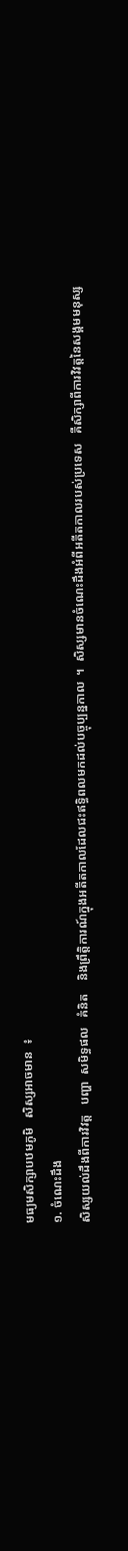មធ្យមសិក្សាបឋមភូមិ   សិស្សអាចមាន  ៖
១. ចំណេះដឹង
សិស្សយល់ដឹងពីការវិវត្ត   បញ្ហា  សមិទ្ធផល   គំនិត    និងព្រឹត្តិការណ៍ក្នុងអតីតកាលដែលជះឥទ្ធិពលមកដល់បច្ចុប្បន្នកាល  ។  សិស្សមានចំណេះដឹងអំពីអតីតកាលរបស់ប្រទេស   គឺសិក្សាពីការវិវត្តនៃសង្គមមនុស្ស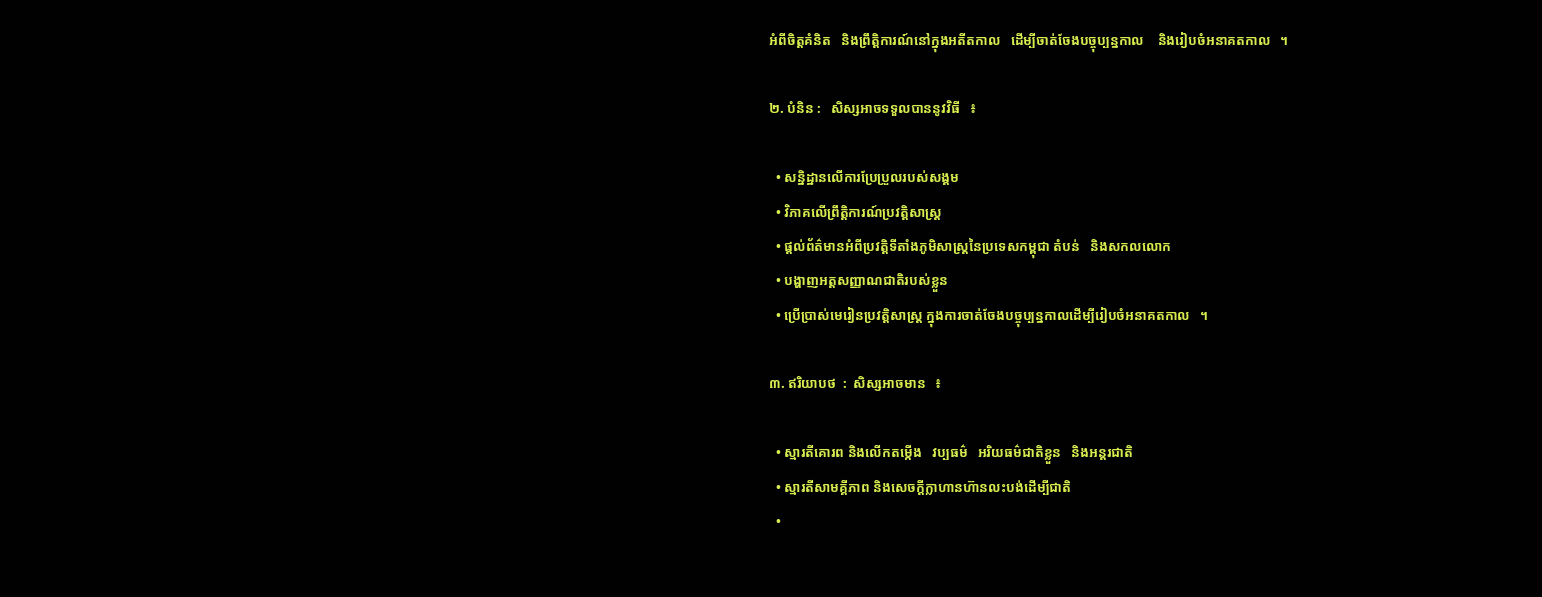អំពីចិត្តគំនិត   និងព្រឹត្តិការណ៍នៅក្នុងអតីតកាល   ដើម្បីចាត់ចែងបច្ចុប្បន្នកាល    និងរៀបចំអនាគតកាល   ។

២. បំនិន :   សិស្សអាចទទួលបាននូវវិធី   ៖

  • សន្និដ្ឋានលើការប្រែប្រួលរបស់សង្គម
  • វិភាគលើព្រឹត្តិការណ៍ប្រវត្តិសាស្ត្រ
  • ផ្ដល់ព័ត៌មានអំពីប្រវត្តិទីតាំងភូមិសាស្ត្រនៃប្រទេសកម្ពុជា តំបន់   និងសកលលោក
  • បង្ហាញអត្តសញ្ញាណជាតិរបស់ខ្លួន
  • ប្រើប្រាស់មេរៀនប្រវត្តិសាស្ត្រ ក្នុងការចាត់ចែងបច្ចុប្បន្នកាលដើម្បីរៀបចំអនាគតកាល   ។

៣. ឥរិយាបថ  :  សិស្សអាចមាន   ៖

  • ស្មារតីគោរព និងលើកតម្កើង   វប្បធម៌   អរិយធម៌ជាតិខ្លួន   និងអន្តរជាតិ
  • ស្មារតីសាមគ្គីភាព និងសេចក្ដីក្លាហានហ៊ានលះបង់ដើម្បីជាតិ
  •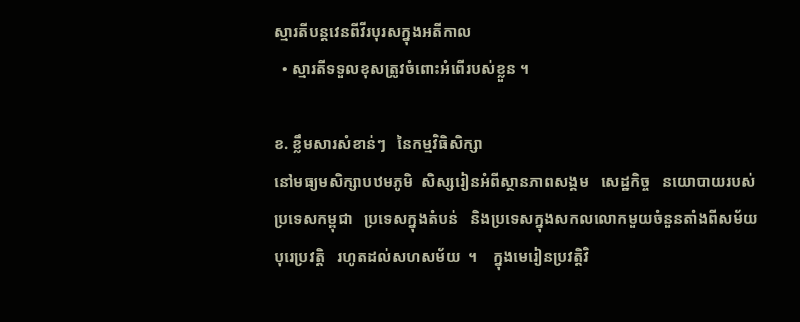ស្មារតីបន្តវេនពីវីរបុរសក្នុងអតីកាល
  • ស្មារតីទទួលខុសត្រូវចំពោះអំពើរបស់ខ្លួន ។

ខ. ខ្លឹមសារសំខាន់ៗ   នៃកម្មវិធិសិក្សា
នៅមធ្យមសិក្សាបឋមភូមិ  សិស្សរៀនអំពីស្ថានភាពសង្គម   សេដ្ឋកិច្ច   នយោបាយរបស់ប្រទេសកម្ពុជា   ប្រទេសក្នុងតំបន់   និងប្រទេសក្នុងសកលលោកមួយចំនួនតាំងពីសម័យបុរេប្រវត្តិ   រហូតដល់សហសម័យ  ។    ក្នុងមេរៀនប្រវត្តិវិ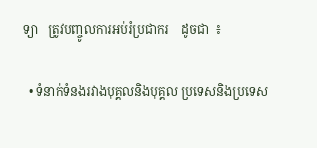ទ្យា   ត្រូវបញ្ចូលការអប់រំប្រជាករ    ដូចជា  ៖

  • ទំនាក់ទំនងរវាងបុគ្គលនិងបុគ្គល ប្រទេសនិងប្រទេស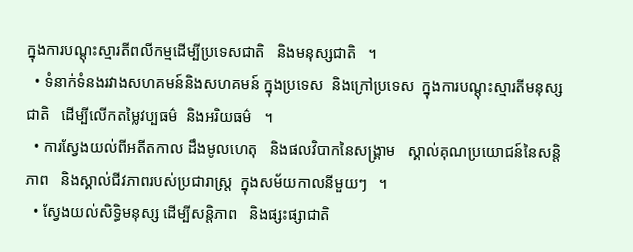ក្នុងការបណ្ដុះស្មារតីពលីកម្មដើម្បីប្រទេសជាតិ   និងមនុស្សជាតិ   ។
  • ទំនាក់ទំនងរវាងសហគមន៍និងសហគមន៍ ក្នុងប្រទេស  និងក្រៅប្រទេស  ក្នុងការបណ្ដុះស្មារតីមនុស្សជាតិ   ដើម្បីលើកតម្លៃវប្បធម៌  និងអរិយធម៌   ។
  • ការស្វែងយល់ពីអតីតកាល ដឹងមូលហេតុ   និងផលវិបាកនៃសង្គ្រាម   ស្គាល់គុណប្រយោជន៍នៃសន្តិភាព   និងស្គាល់ជីវភាពរបស់ប្រជារាស្ត្រ  ក្នុងសម័យកាលនីមួយៗ   ។
  • ស្វែងយល់សិទ្ធិមនុស្ស ដើម្បីសន្តិភាព   និងផ្សះផ្សាជាតិ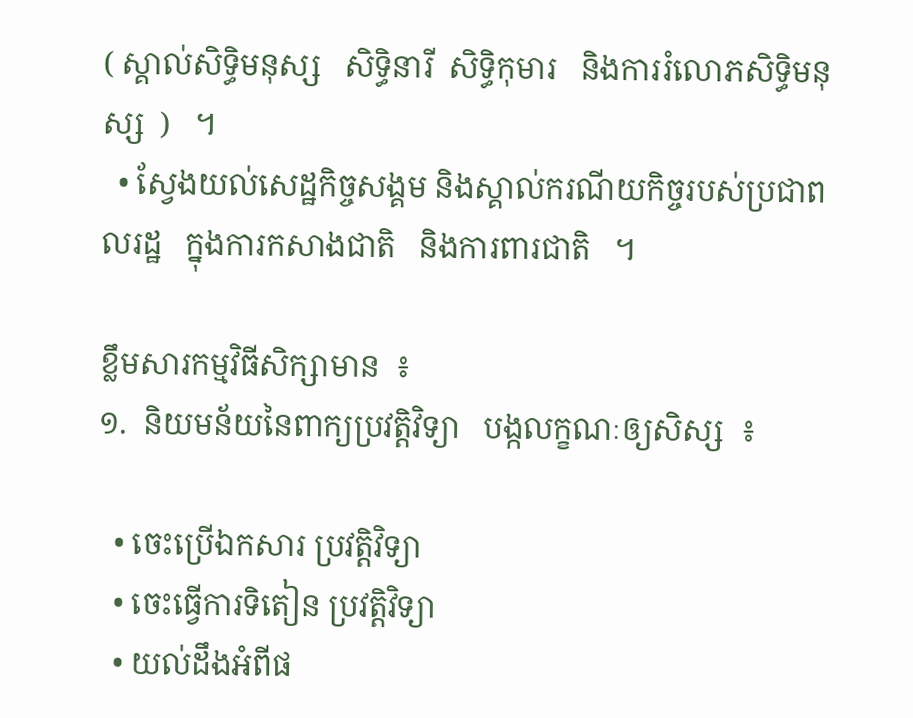( ស្គាល់សិទ្ធិមនុស្ស   សិទ្ធិនារី  សិទ្ធិកុមារ   និងការរំលោភសិទ្ធិមនុស្ស  )   ។
  • ស្វែងយល់សេដ្ឋកិច្ចសង្គម និងស្គាល់ករណីយកិច្ចរបស់ប្រជាពលរដ្ឋ   ក្នុងការកសាងជាតិ   និងការពារជាតិ   ។

ខ្លឹមសារកម្មវិធីសិក្សាមាន  ៖
១.  និយមន័យនៃពាក្យប្រវត្តិវិទ្យា   បង្កលក្ខណៈឲ្យសិស្ស  ៖

  • ចេះប្រើឯកសារ ប្រវត្តិវិទ្យា
  • ចេះធ្វើការទិតៀន ប្រវត្តិវិទ្យា
  • យល់ដឹងអំពីផ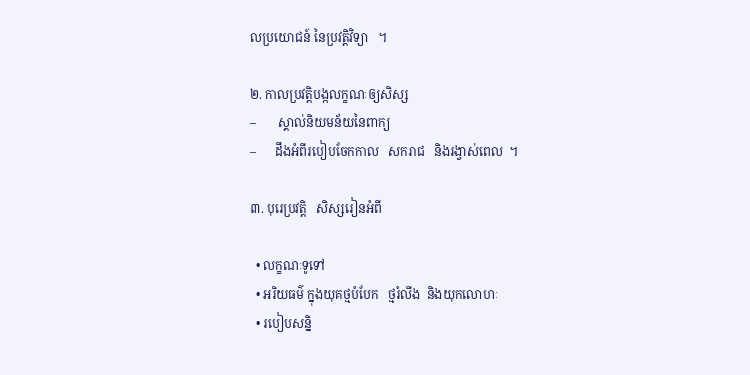លប្រយោជន៍ នៃប្រវត្តិវិទ្យា   ។

២. កាលប្រវត្តិបង្កលក្ខណៈឲ្យសិស្ស
–       ស្គាល់និយមន័យនៃពាក្យ
–      ដឹងអំពីរបៀបចែកកាល   សករាជ   និងរង្វាស់ពេល  ។

៣. បុរេប្រវត្តិ   សិស្សរៀនអំពី

  • លក្ខណៈទូទៅ
  • អរិយធម៌ ក្នុងយុគថ្មបំបែក   ថ្មរំលីង  និងយុកលោហៈ
  • របៀបសន្និ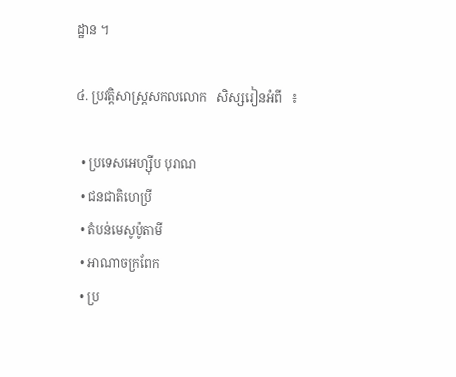ដ្ឋាន ។

៤. ប្រវត្តិសាស្ត្រសកលលោក   សិស្សរៀនអំពី   ៖

  • ប្រទេសអេហ្ស៊ីប បុរាណ
  • ជនជាតិហេប្រី
  • តំបន់មេសូប៉ូតាមី
  • អាណាចក្រពែក
  • ប្រ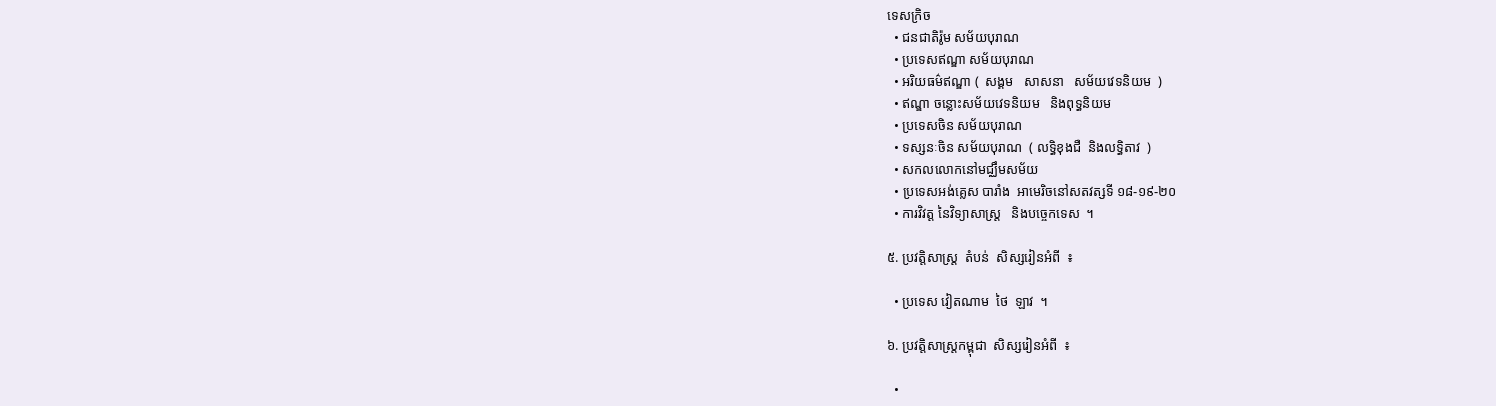ទេសក្រិច
  • ជនជាតិរ៉ូម សម័យបុរាណ
  • ប្រទេសឥណ្ឌា សម័យបុរាណ
  • អរិយធម៌ឥណ្ឌា (  សង្គម   សាសនា   សម័យវេទនិយម  )
  • ឥណ្ឌា ចន្លោះសម័យវេទនិយម   និងពុទ្ធនិយម
  • ប្រទេសចិន សម័យបុរាណ
  • ទស្សនៈចិន សម័យបុរាណ  ( លទ្ធិខុងជឺ  និងលទ្ធិតាវ  )
  • សកលលោកនៅមជ្ឈឹមសម័យ
  • ប្រទេសអង់គ្លេស បារាំង  អាមេរិចនៅសតវត្សទី ១៨-១៩-២០
  • ការវិវត្ត នៃវិទ្យាសាស្ត្រ   និងបច្ចេកទេស  ។

៥. ប្រវត្តិសាស្ត្រ  តំបន់  សិស្សរៀនអំពី  ៖

  • ប្រទេស វៀតណាម  ថៃ  ឡាវ  ។

៦. ប្រវត្តិសាស្ត្រកម្ពុជា  សិស្សរៀនអំពី  ៖

  •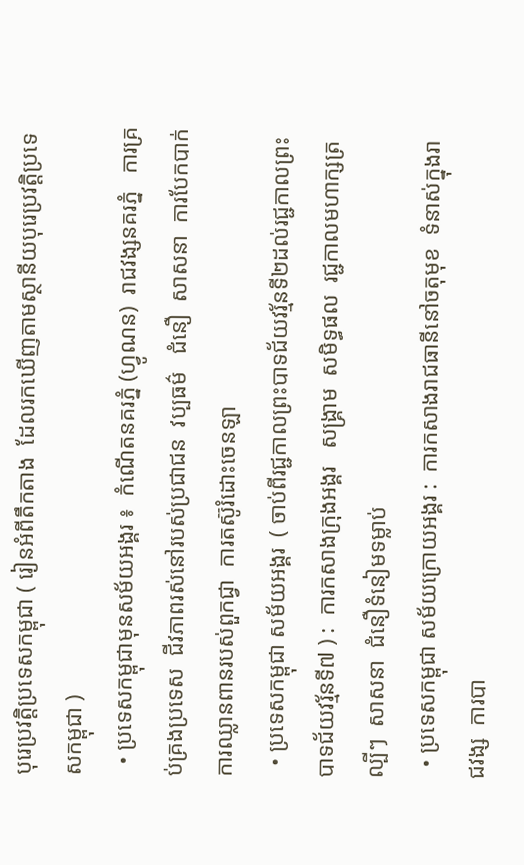បុរេប្រវត្តិប្រទេសកម្ពុជា ( រៀនអំពីតឹកតាង  ដែលរកឃើញតាមស្ថានីយបុរេប្រវត្តិប្រទេសកម្ពុជា )
  • ប្រទេសកម្ពុជាមុនសម័យអង្គរ ៖  កំណើតនគរភ្នំ (ហ្វូណន)  រាជវង្សនគរភ្នំ   ការគ្រប់គ្រងប្រទេស  ជីវភាពរស់នៅរបស់ប្រជាជន  វប្បធម៌   ជំនឿ  សាសនា  ការបែកបាក់   ការឈ្លានពានរបស់ពួកជ្វា  ការតស៊ូរំដោះចេនឡា
  • ប្រទេសកម្ពុជា សម័យអង្គរ  ( ចាប់ពីរជ្ជកាលព្រះបាទជ័យវរ្ម័នទី២ដល់រជ្ជកាលព្រះបាទជ័យវរ្ម័នទី៧ ) :  ការកសាងក្រុងអង្គរ   សង្គ្រាម  សមិទ្ធផល  រជ្ជកាលមហាក្សត្រល្បីៗ  សាសនា  ជំនឿទំនៀមទម្លាប់
  • ប្រទេសកម្ពុជា សម័យក្រោយអង្គរ :  ការកសាងរាជធានីនៅចតុមុខ  ទំនាស់ក្នុងរាជវង្ស  ការបា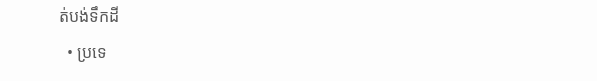ត់បង់ទឹកដី
  • ប្រទេ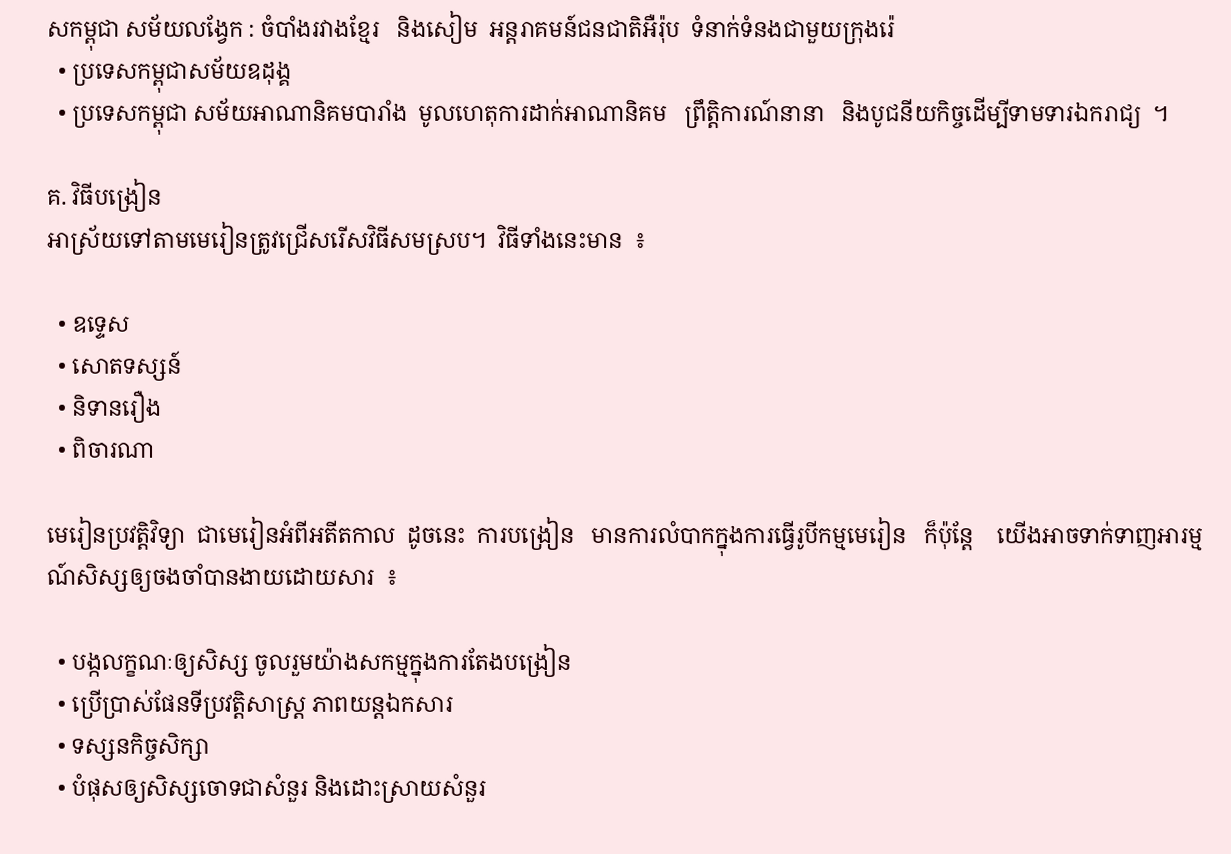សកម្ពុជា សម័យលង្វែក : ចំបាំងរវាងខ្មែរ   និងសៀម  អន្តរាគមន៍ជនជាតិអឺរ៉ុប  ទំនាក់ទំនងជាមួយក្រុងរ៉េ
  • ប្រទេសកម្ពុជាសម័យឧដុង្គ
  • ប្រទេសកម្ពុជា សម័យអាណានិគមបារាំង  មូលហេតុការដាក់អាណានិគម   ព្រឹត្តិការណ៍នានា   និងបូជនីយកិច្ចដើម្បីទាមទារឯករាជ្យ  ។

គ. វិធីបង្រៀន
អាស្រ័យទៅតាមមេរៀនត្រូវជ្រើសរើសវិធីសមស្រប។  វិធីទាំងនេះមាន  ៖

  • ឧទ្ទេស
  • សោតទស្សន៍
  • និទានរឿង
  • ពិចារណា

មេរៀនប្រវត្តិវិទ្យា  ជាមេរៀនអំពីអតីតកាល  ដូចនេះ  ការបង្រៀន   មានការលំបាកក្នុងការធ្វើរូបីកម្មមេរៀន   ក៏ប៉ុន្តែ    យើងអាចទាក់ទាញអារម្មណ៍សិស្សឲ្យចងចាំបានងាយដោយសារ  ៖

  • បង្កលក្ខណៈឲ្យសិស្ស ចូលរួមយ៉ាងសកម្មក្នុងការតែងបង្រៀន
  • ប្រើប្រាស់ផែនទីប្រវត្តិសាស្ត្រ ភាពយន្តឯកសារ
  • ទស្សនកិច្ចសិក្សា
  • បំផុសឲ្យសិស្សចោទជាសំនួរ និងដោះស្រាយសំនួរ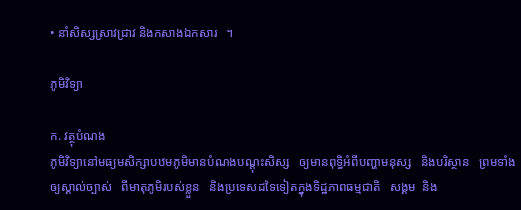• នាំសិស្សស្រាវជ្រាវ និងកសាងឯកសារ   ។

ភូមិវិទ្យា

ក. វត្ថុបំណង
ភូមិវិទ្យានៅមធ្យមសិក្សាបឋមភូមិមានបំណងបណ្ដុះសិស្ស   ឲ្យមានពុទ្ធិអំពីបញ្ហាមនុស្ស   និងបរិស្ថាន   ព្រមទាំងឲ្យស្គាល់ច្បាស់   ពីមាតុភូមិរបស់ខ្លួន   និងប្រទេសដទៃទៀតក្នុងទិដ្ឋភាពធម្មជាតិ   សង្គម  និង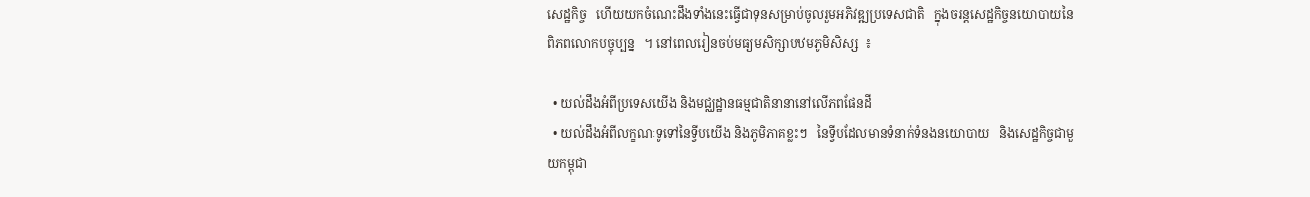សេដ្ឋកិច្ច   ហើយយកចំណេះដឹងទាំងនេះធ្វើជាទុនសម្រាប់ចូលរួមអភិវឌ្ឍប្រទេសជាតិ   ក្នុងចរន្តសេដ្ឋកិច្ចនយោបាយនៃពិភពលោកបច្ចុប្បន្ន   ។ នៅពេលរៀនចប់មធ្យមសិក្សាបឋមភូមិសិស្ស  ៖

  • យល់ដឹងអំពីប្រទេសយើង និងមជ្ឈដ្ឋានធម្មជាតិនានានៅលើភពផែនដី
  • យល់ដឹងអំពីលក្ខណៈទូទៅនៃទ្វីបយើង និងភូមិភាគខ្លះៗ   នៃទ្វីបដែលមានទំនាក់ទំនងនយោបាយ   និងសេដ្ឋកិច្ចជាមួយកម្ពុជា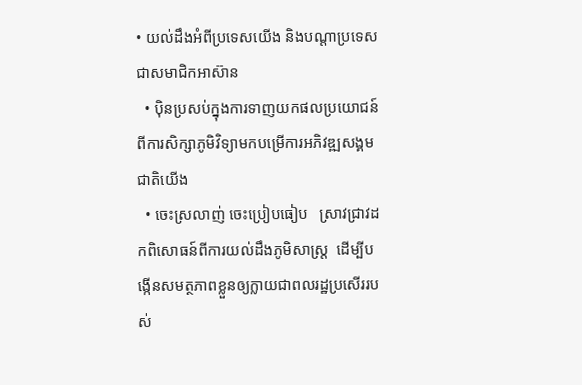• យល់ដឹងអំពីប្រទេសយើង និងបណ្ដាប្រទេសជាសមាជិកអាស៊ាន
  • ប៉ិនប្រសប់ក្នុងការទាញយកផលប្រយោជន៍ ពីការសិក្សាភូមិវិទ្យាមកបម្រើការអភិវឌ្ឍសង្គមជាតិយើង
  • ចេះស្រលាញ់ ចេះប្រៀបធៀប   ស្រាវជ្រាវដកពិសោធន៍ពីការយល់ដឹងភូមិសាស្ត្រ  ដើម្បីបង្កើនសមត្ថភាពខ្លួនឲ្យក្លាយជាពលរដ្ឋប្រសើររបស់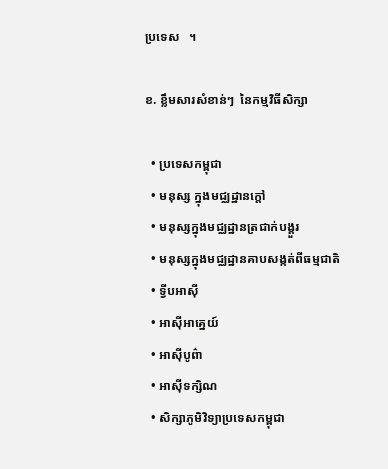ប្រទេស   ។

ខ. ខ្លឹមសារសំខាន់ៗ  នៃកម្មវិធីសិក្សា

  • ប្រទេសកម្ពុជា
  • មនុស្ស ក្នុងមជ្ឈដ្ឋានក្ដៅ
  • មនុស្សក្នុងមជ្ឈដ្ឋានត្រជាក់បង្គួរ
  • មនុស្សក្នុងមជ្ឈដ្ឋានគាបសង្កត់ពីធម្មជាតិ
  • ទ្វីបអាស៊ី
  • អាស៊ីអាគ្នេយ៍
  • អាស៊ីបូព៌ា
  • អាស៊ីទក្សិណ
  • សិក្សាភូមិវិទ្យាប្រទេសកម្ពុជា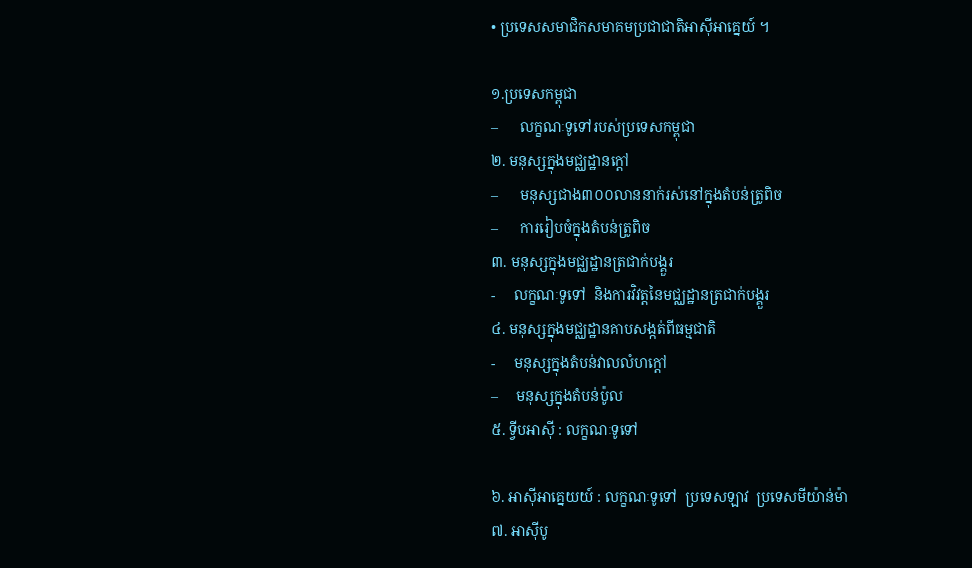• ប្រទេសសមាជិកសមាគមប្រជាជាតិអាស៊ីអាគ្នេយ៍ ។

១.ប្រទេសកម្ពុជា
–      លក្ខណៈទូទៅរបស់ប្រទេសកម្ពុជា
២. មនុស្សក្នុងមជ្ឈដ្ឋានក្ដៅ
–      មនុស្សជាង៣០០លាននាក់រស់នៅក្នុងតំបន់ត្រូពិច
–      ការរៀបចំក្នុងតំបន់ត្រូពិច
៣. មនុស្សក្នុងមជ្ឈដ្ឋានត្រជាក់បង្គួរ
-     លក្ខណៈទូទៅ  និងការវិវត្តនៃមជ្ឈដ្ឋានត្រជាក់បង្គួរ
៤. មនុស្សក្នុងមជ្ឈដ្ឋានគាបសង្កត់ពីធម្មជាតិ
-     មនុស្សក្នុងតំបន់វាលលំហក្ដៅ
–     មនុស្សក្នុងតំបន់ប៉ូល
៥. ទ្វីបអាស៊ី : លក្ខណៈទូទៅ

៦. អាស៊ីអាគ្នេយយ៍ : លក្ខណៈទូទៅ  ប្រទេសឡាវ  ប្រទេសមីយ៉ាន់ម៉ា
៧. អាស៊ីបូ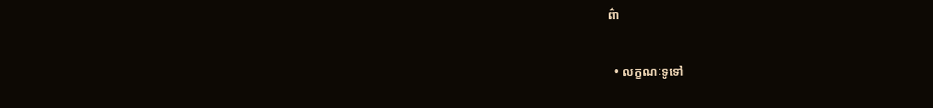ព៌ា

  • លក្ខណៈទូទៅ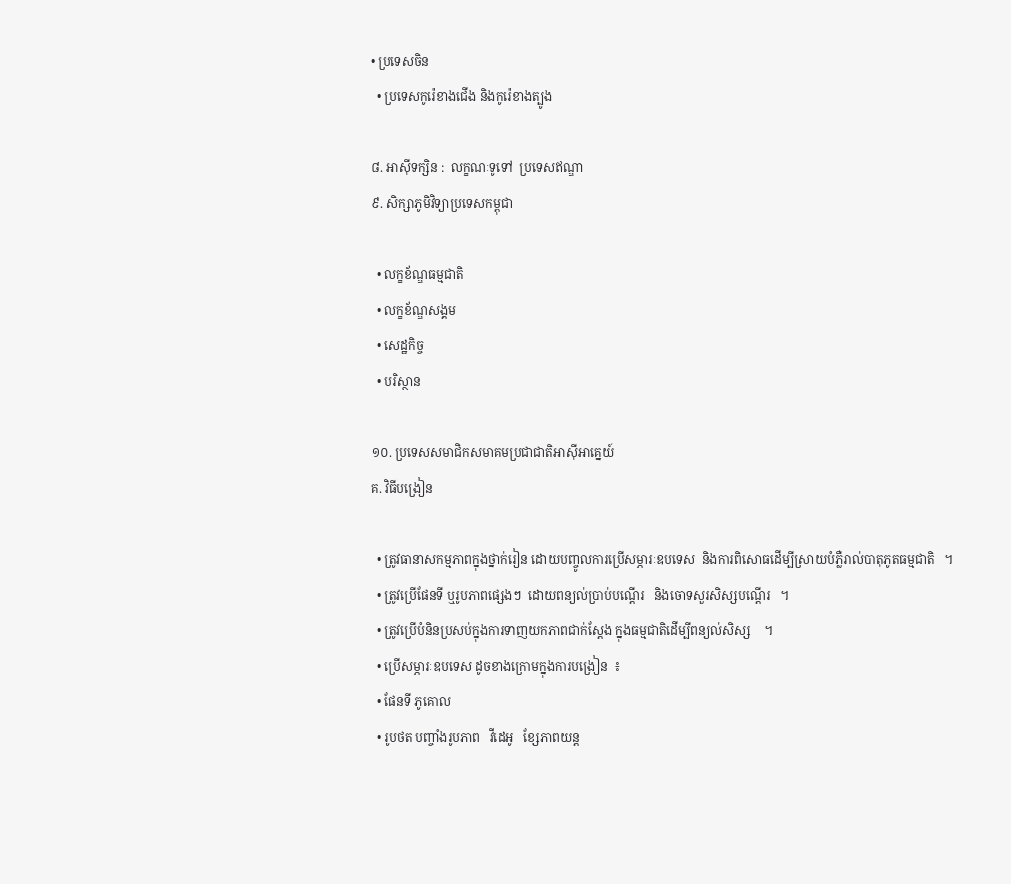• ប្រទេសចិន
  • ប្រទេសកូរ៉េខាងជើង និងកូរ៉េខាងត្បូង

៨. អាស៊ីទក្សិន :  លក្ខណៈទូទៅ  ប្រទេសឥណ្ឌា
៩. សិក្សាភូមិវិទ្យាប្រទេសកម្ពុជា

  • លក្ខខ័ណ្ឌធម្មជាតិ
  • លក្ខខ័ណ្ឌសង្គម
  • សេដ្ឋកិច្ច
  • បរិស្ថាន

១០. ប្រទេសសមាជិកសមាគមប្រជាជាតិអាស៊ីអាគ្នេយ៍
គ. វិធីបង្រៀន

  • ត្រូវធានាសកម្មភាពក្នុងថ្នាក់រៀន ដោយបញ្ចូលការប្រើសម្ភារៈឧបទេស  និងការពិសោធដើម្បីស្រាយបំភ្លឺរាល់បាតុភូតធម្មជាតិ   ។
  • ត្រូវប្រើផែនទី ឬរូបភាពផ្សេងៗ  ដោយពន្យល់ប្រាប់បណ្ដើរ   និងចោទសួរសិស្សបណ្ដើរ   ។
  • ត្រូវប្រើបំនិនប្រសប់ក្នុងការទាញយកភាពជាក់ស្ដែង ក្នុងធម្មជាតិដើម្បីពន្យល់សិស្ស    ។
  • ប្រើសម្ភារៈឧបទេស ដូចខាងក្រោមក្នុងការបង្រៀន  ៖
  • ផែនទី ភូគោល
  • រូបថត បញ្ចាំងរូបភាព   វីដេអូ   ខ្សែភាពយន្ត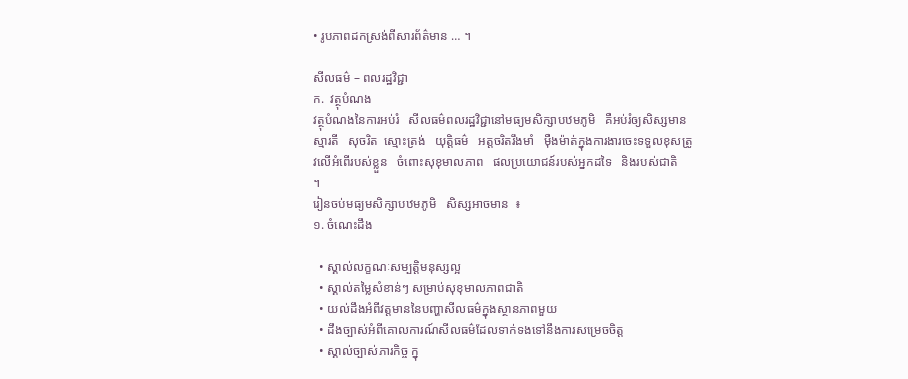• រូបភាពដកស្រង់ពីសារព័ត៌មាន … ។

សីលធម៌ – ពលរដ្ឋវិជ្ជា
ក.  វត្ថុបំណង
វត្ថុបំណងនៃការអប់រំ   សីលធម៌ពលរដ្ឋវិជ្ជានៅមធ្យមសិក្សាបឋមភូមិ   គឺអប់រំឲ្យសិស្សមានស្មារតី   សុចរិត  ស្មោះត្រង់   យុត្តិធម៌   អត្តចរិតរឹងមាំ   ម៉ឺងម៉ាត់ក្នុងការងារចេះទទួលខុសត្រូវលើអំពើរបស់ខ្លួន   ចំពោះសុខុមាលភាព   ផលប្រយោជន៍របស់អ្នកដទៃ   និងរបស់ជាតិ   ។
រៀនចប់មធ្យមសិក្សាបឋមភូមិ   សិស្សអាចមាន  ៖
១. ចំណេះដឹង

  • ស្គាល់លក្ខណៈសម្បត្តិមនុស្សល្អ
  • ស្គាល់តម្លៃសំខាន់ៗ សម្រាប់សុខុមាលភាពជាតិ
  • យល់ដឹងអំពីវត្តមាននៃបញ្ហាសីលធម៌ក្នុងស្ថានភាពមួយ
  • ដឹងច្បាស់អំពីគោលការណ៍សីលធម៌ដែលទាក់ទងទៅនឹងការសម្រេចចិត្ត
  • ស្គាល់ច្បាស់ភារកិច្ច ក្នុ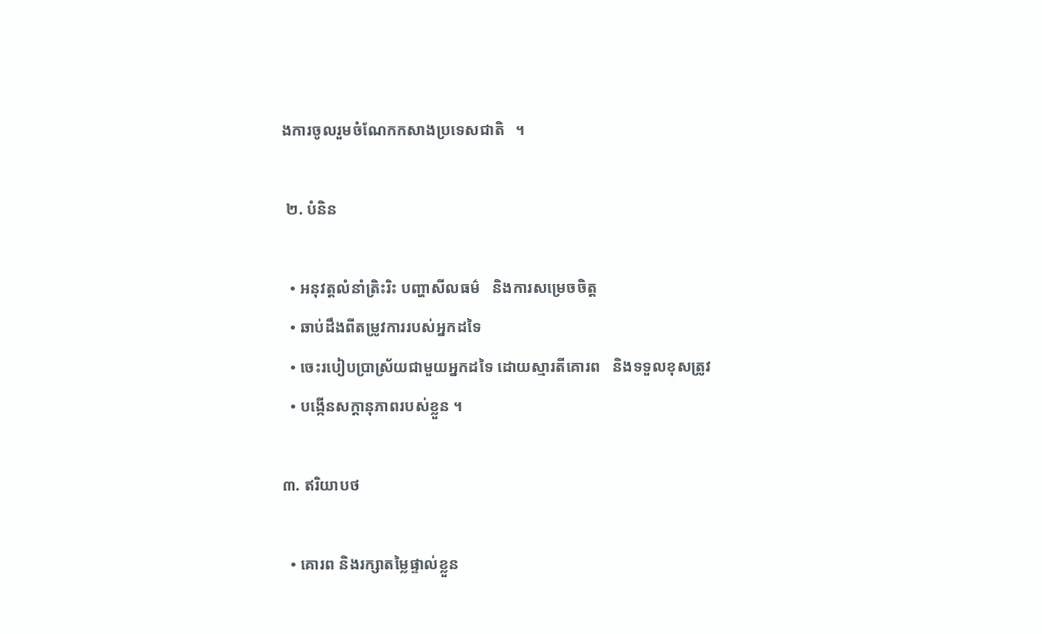ងការចូលរួមចំណែកកសាងប្រទេសជាតិ   ។

 ២. បំនិន

  • អនុវត្តលំនាំត្រិះរិះ បញ្ហាសីលធម៌   និងការសម្រេចចិត្ត
  • ឆាប់ដឹងពីតម្រូវការរបស់អ្នកដទៃ
  • ចេះរបៀបប្រាស្រ័យជាមួយអ្នកដទៃ ដោយស្មារតីគោរព   និងទទួលខុសត្រូវ
  • បង្កើនសក្ដានុភាពរបស់ខ្លួន ។

៣. ឥរិយាបថ

  • គោរព និងរក្សាតម្លៃផ្ទាល់ខ្លួន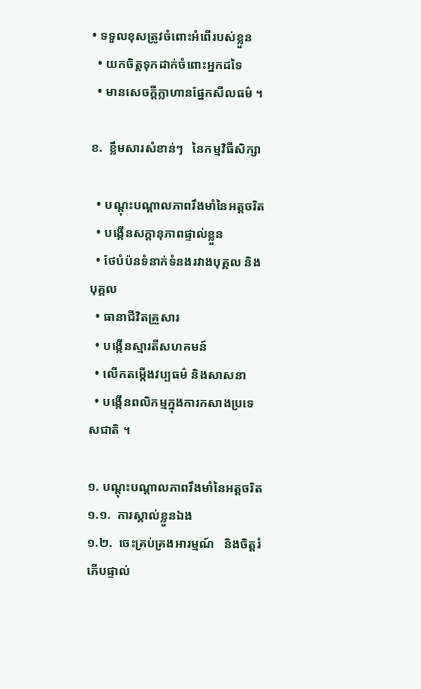• ទទួលខុសត្រូវចំពោះអំពើរបស់ខ្លួន
  • យកចិត្តទុកដាក់ចំពោះអ្នកដទៃ
  • មានសេចក្ដីក្លាហានផ្នែកសីលធម៌ ។

ខ.  ខ្លឹមសារសំខាន់ៗ   នៃកម្មវិធីសិក្សា

  • បណ្ដុះបណ្ដាលភាពរឹងមាំនៃអត្តចរិត
  • បង្កើនសក្ដានុភាពផ្ទាល់ខ្លួន
  • ថែបំប៉នទំនាក់ទំនងរវាងបុគ្គល និងបុគ្គល
  • ធានាជីវិតគ្រួសារ
  • បង្កើនស្មារតីសហគមន៍
  • លើកតម្កើងវប្បធម៌ និងសាសនា
  • បង្កើនពលិកម្មក្នុងការកសាងប្រទេសជាតិ ។

១. បណ្ដុះបណ្ដាលភាពរឹងមាំនៃអត្តចរិត
១.១.  ការស្គាល់ខ្លួនឯង
១.២.  ចេះគ្រប់គ្រងអារម្មណ៍   និងចិត្តរំភើបផ្ទាល់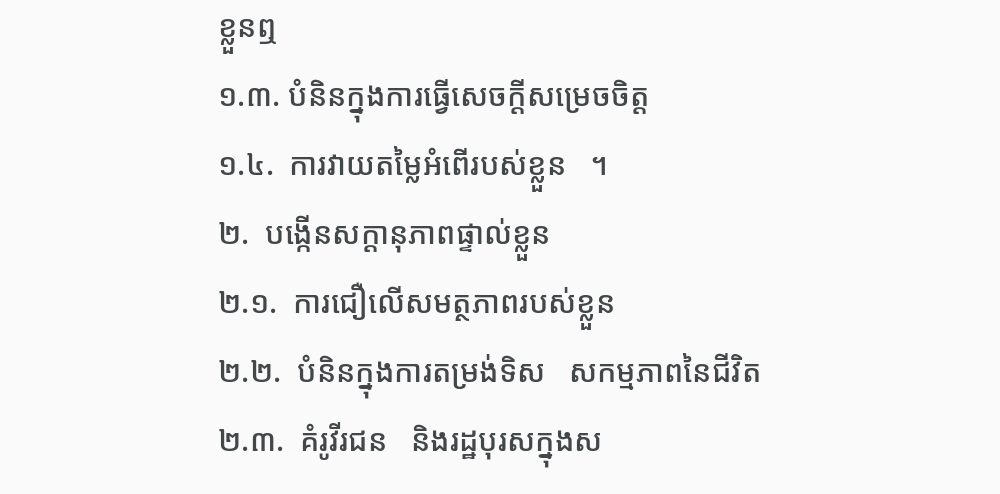ខ្លួនឮ
១.៣. បំនិនក្នុងការធ្វើសេចក្ដីសម្រេចចិត្ត
១.៤.  ការវាយតម្លៃអំពើរបស់ខ្លួន   ។
២.  បង្កើនសក្ដានុភាពផ្ទាល់ខ្លួន
២.១.  ការជឿលើសមត្ថភាពរបស់ខ្លួន
២.២.  បំនិនក្នុងការតម្រង់ទិស   សកម្មភាពនៃជីវិត
២.៣.  គំរូវីរជន   និងរដ្ឋបុរសក្នុងស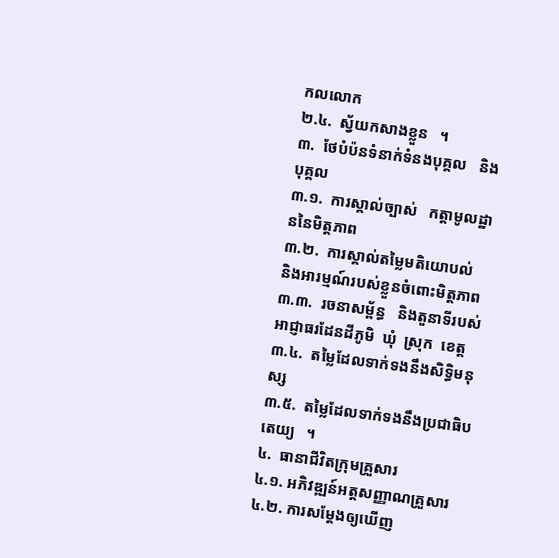កលលោក
២.៤.  ស្វ័យកសាងខ្លួន   ។
៣.  ថែបំប៉នទំនាក់ទំនងបុគ្គល   និងបុគ្គល
៣.១.  ការស្គាល់ច្បាស់   កត្តាមូលដ្ឋាននៃមិត្តភាព
៣.២.  ការស្គាល់តម្លៃមតិយោបល់   និងអារម្មណ៍របស់ខ្លួនចំពោះមិត្តភាព
៣.៣.  រចនាសម្ព័ន្ធ   និងតួនាទីរបស់អាជ្ញាធរដែនដីភូមិ  ឃុំ  ស្រុក  ខេត្ត
៣.៤.  តម្លៃដែលទាក់ទងនឹងសិទ្ធិមនុស្ស
៣.៥.  តម្លៃដែលទាក់ទងនឹងប្រជាធិបតេយ្យ   ។
៤.  ធានាជីវិតក្រុមគ្រួសារ
៤.១. អភិវឌ្ឍន៍អត្តសញ្ញាណគ្រួសារ
៤.២. ការសម្ដែងឲ្យឃើញ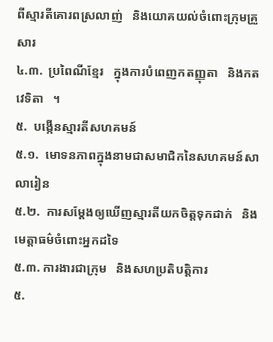ពីស្មារតីគោរពស្រលាញ់   និងយោគយល់ចំពោះក្រុមគ្រួសារ
៤.៣.  ប្រពៃណីខ្មែរ   ក្នុងការបំពេញកតញ្ញុតា   និងកតវេទិតា   ។
៥.  បង្កើនស្មារតីសហគមន៍
៥.១.  មោទនភាពក្នុងនាមជាសមាជិកនៃសហគមន៍សាលារៀន
៥.២.  ការសម្ដែងឲ្យឃើញស្មារតីយកចិត្តទុកដាក់   និងមេត្តាធម៌ចំពោះអ្នកដទៃ
៥.៣. ការងារជាក្រុម   និងសហប្រតិបត្តិការ
៥.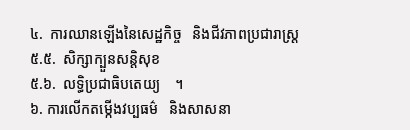៤.  ការឈានឡើងនៃសេដ្ឋកិច្ច   និងជីវភាពប្រជារាស្ត្រ
៥.៥.  សិក្សាក្បួនសន្តិសុខ
៥.៦.  លទ្ធិប្រជាធិបតេយ្យ    ។
៦. ការលើកតម្កើងវប្បធម៌   និងសាសនា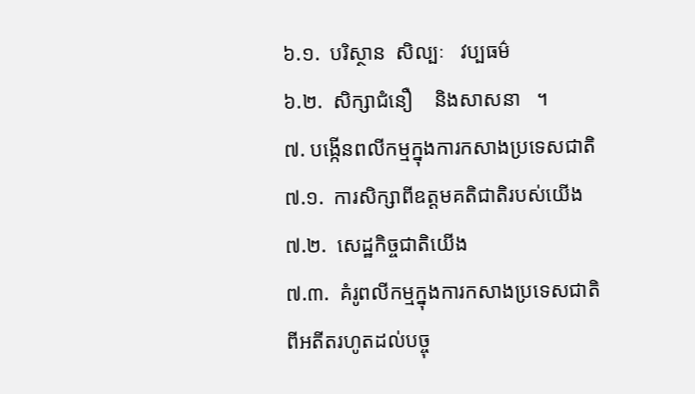៦.១.  បរិស្ថាន  សិល្បៈ   វប្បធម៌
៦.២.  សិក្សាជំនឿ    និងសាសនា   ។
៧. បង្កើនពលីកម្មក្នុងការកសាងប្រទេសជាតិ
៧.១.  ការសិក្សាពីឧត្ដមគតិជាតិរបស់យើង
៧.២.  សេដ្ឋកិច្ចជាតិយើង
៧.៣.  គំរូពលីកម្មក្នុងការកសាងប្រទេសជាតិ   ពីអតីតរហូតដល់បច្ចុ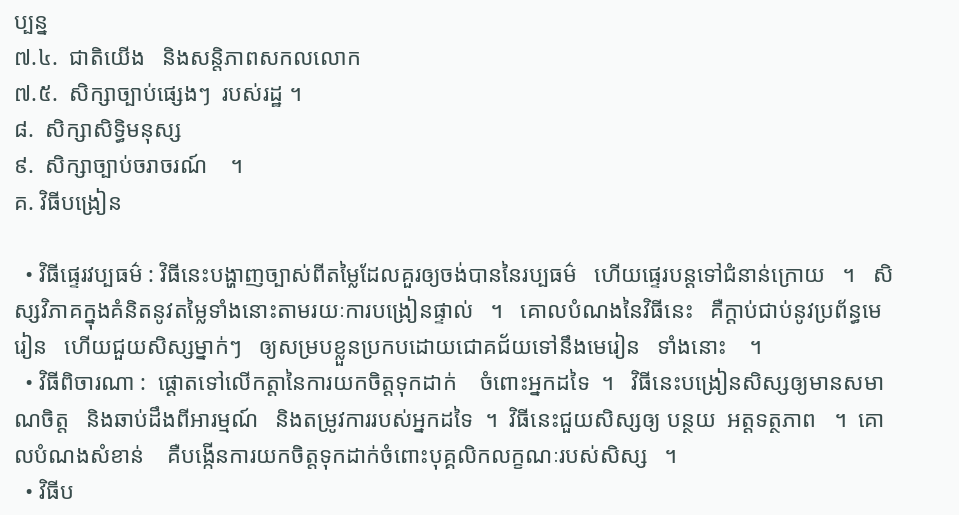ប្បន្ន
៧.៤.  ជាតិយើង   និងសន្តិភាពសកលលោក
៧.៥.  សិក្សាច្បាប់ផ្សេងៗ  របស់រដ្ឋ ។
៨.  សិក្សាសិទ្ធិមនុស្ស
៩.  សិក្សាច្បាប់ចរាចរណ៍    ។
គ. វិធីបង្រៀន

  • វិធីផ្ទេរវប្បធម៌ : វិធីនេះបង្ហាញច្បាស់ពីតម្លៃដែលគួរឲ្យចង់បាននៃរប្បធម៌   ហើយផ្ទេរបន្តទៅជំនាន់ក្រោយ   ។   សិស្សវិភាគក្នុងគំនិតនូវតម្លៃទាំងនោះតាមរយៈការបង្រៀនផ្ទាល់   ។   គោលបំណងនៃវិធីនេះ   គឺក្ដាប់ជាប់នូវប្រព័ន្ធមេរៀន   ហើយជួយសិស្សម្នាក់ៗ   ឲ្យសម្របខ្លួនប្រកបដោយជោគជ័យទៅនឹងមេរៀន   ទាំងនោះ    ។
  • វិធីពិចារណា :  ផ្ដោតទៅលើកត្តានៃការយកចិត្តទុកដាក់    ចំពោះអ្នកដទៃ  ។   វិធីនេះបង្រៀនសិស្សឲ្យមានសមាណចិត្ត   និងឆាប់ដឹងពីអារម្មណ៍   និងតម្រូវការរបស់អ្នកដទៃ  ។  វិធីនេះជួយសិស្សឲ្យ បន្ថយ  អត្តទត្ថភាព   ។  គោលបំណងសំខាន់    គឺបង្កើនការយកចិត្តទុកដាក់ចំពោះបុគ្គលិកលក្ខណៈរបស់សិស្ស   ។
  • វិធីប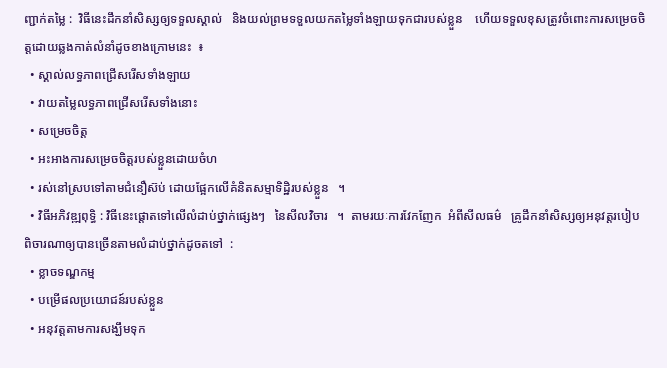ញ្ជាក់តម្លៃ :  វិធីនេះដឹកនាំសិស្សឲ្យទទួលស្គាល់   និងយល់ព្រមទទួលយកតម្លៃទាំងឡាយទុកជារបស់ខ្លួន    ហើយទទួលខុសត្រូវចំពោះការសម្រេចចិត្តដោយឆ្លងកាត់លំនាំដូចខាងក្រោមនេះ  ៖
  • ស្គាល់លទ្ធភាពជ្រើសរើសទាំងឡាយ
  • វាយតម្លៃលទ្ធភាពជ្រើសរើសទាំងនោះ
  • សម្រេចចិត្ត
  • អះអាងការសម្រេចចិត្តរបស់ខ្លួនដោយចំហ
  • រស់នៅស្របទៅតាមជំនឿស៊ប់ ដោយផ្អែកលើគំនិតសម្មាទិដ្ឋិរបស់ខ្លួន   ។
  • វិធីអភិវឌ្ឍពុទ្ធិ : វិធីនេះផ្ដោតទៅលើលំដាប់ថ្នាក់ផ្សេងៗ   នៃសីលវិចារ   ។  តាមរយៈការវែកញែក  អំពីសីលធម៌   គ្រូដឹកនាំសិស្សឲ្យអនុវត្តរបៀបពិចារណាឲ្យបានច្រើនតាមលំដាប់ថ្នាក់ដូចតទៅ  :
  • ខ្លាចទណ្ឌកម្ម
  • បម្រើផលប្រយោជន៍របស់ខ្លួន
  • អនុវត្តតាមការសង្ឃឹមទុក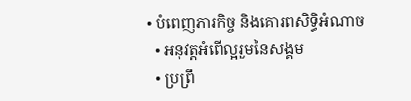• បំពេញភារកិច្ច និងគោរពសិទ្ធិអំណាច
  • អនុវត្តអំពើល្អរួមនៃសង្គម
  • ប្រព្រឹ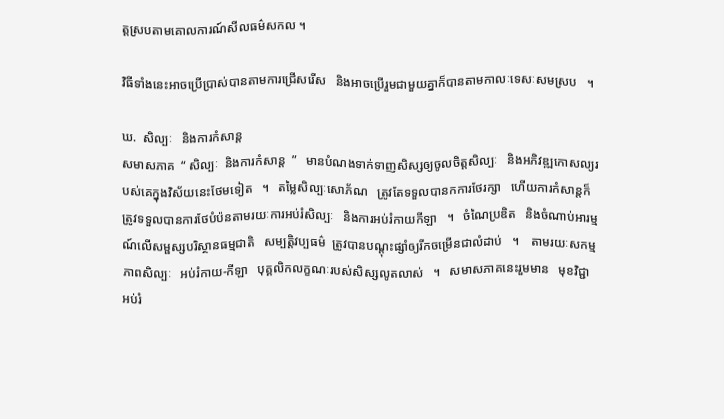ត្តស្របតាមគោលការណ៍សីលធម៌សកល ។

វិធីទាំងនេះអាចប្រើប្រាស់បានតាមការជ្រើសរើស   និងអាចប្រើរួមជាមួយគ្នាក៏បានតាមកាលៈទេសៈសមស្រប   ។

ឃ.  សិល្បៈ   និងការកំសាន្ត
សមាសភាគ  “ សិល្បៈ  និងការកំសាន្ត  ”   មានបំណងទាក់ទាញសិស្សឲ្យចូលចិត្តសិល្បៈ   និងអភិវឌ្ឍកោសល្យរបស់គេក្នុងវិស័យនេះថែមទៀត   ។   តម្លៃសិល្បៈសោភ័ណ   ត្រូវតែទទួលបានកការថែរក្សា   ហើយការកំសាន្តក៏ត្រូវទទួលបានការថែបំប៉នតាមរយៈការអប់រំសិល្បៈ   និងការអប់រំកាយកីឡា   ។   ចំណៃប្រឌិត   និងចំណាប់អារម្មណ៍លើសម្ផស្សបរិស្ថានធម្មជាតិ   សម្បត្តិវប្បធម៌  ត្រូវបានបណ្ដុះផ្សាំឲ្យរីកចម្រើនជាលំដាប់   ។    តាមរយៈសកម្មភាពសិល្បៈ   អប់រំកាយ-កីឡា   បុគ្គលិកលក្ខណៈរបស់សិស្សលូតលាស់   ។   សមាសភាគនេះរួមមាន   មុខវិជ្ជា  អប់រំ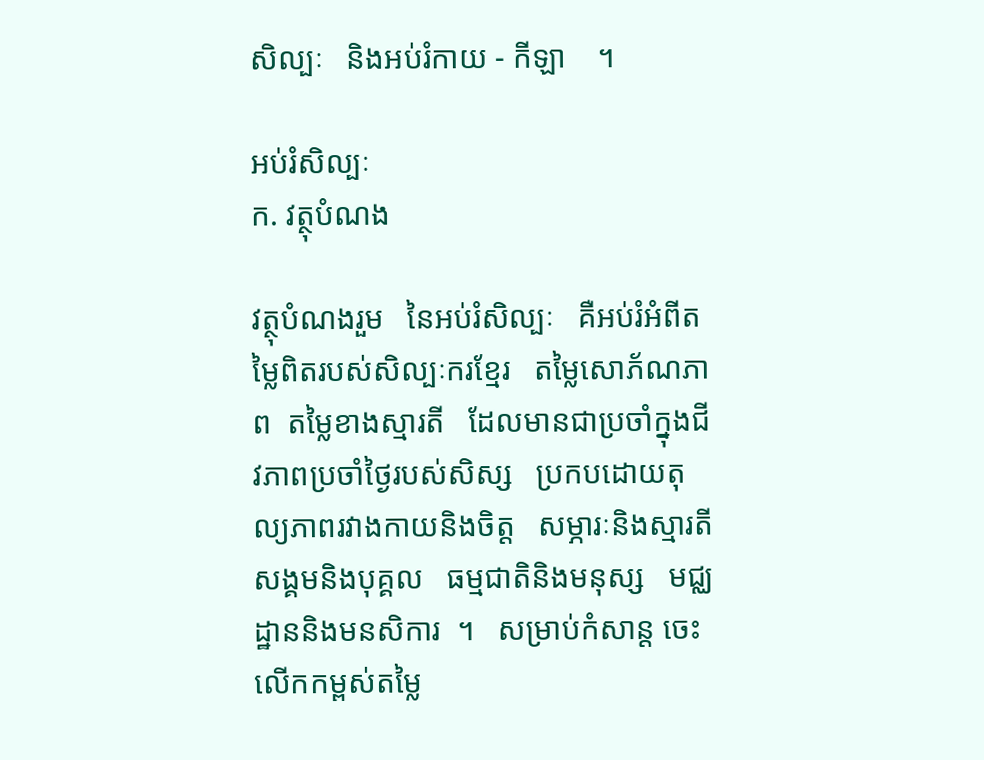សិល្បៈ   និងអប់រំកាយ - កីឡា    ។

អប់រំសិល្បៈ
ក. វត្ថុបំណង

វត្ថុបំណងរួម   នៃអប់រំសិល្បៈ   គឺអប់រំអំពីតម្លៃពិតរបស់សិល្បៈករខ្មែរ   តម្លៃសោភ័ណភាព  តម្លៃខាងស្មារតី   ដែលមានជាប្រចាំក្នុងជីវភាពប្រចាំថ្ងៃរបស់សិស្ស   ប្រកបដោយតុល្យភាពរវាងកាយនិងចិត្ត   សម្ភារៈនិងស្មារតី  សង្គមនិងបុគ្គល   ធម្មជាតិនិងមនុស្ស   មជ្ឈដ្ឋាននិងមនសិការ  ។   សម្រាប់កំសាន្ត ចេះលើកកម្ពស់តម្លៃ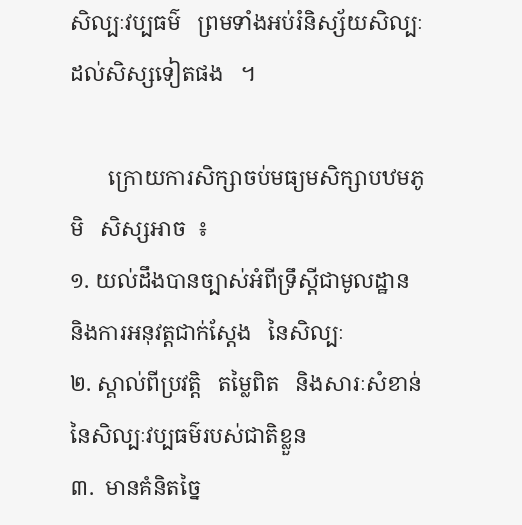សិល្បៈវប្បធម៌   ព្រមទាំងអប់រំនិស្ស័យសិល្បៈដល់សិស្សទៀតផង   ។

       ក្រោយការសិក្សាចប់មធ្យមសិក្សាបឋមភូមិ   សិស្សអាច  ៖
១. យល់ដឹងបានច្បាស់អំពីទ្រឹស្ដីជាមូលដ្ឋាន   និងការអនុវត្តជាក់ស្ដែង   នៃសិល្បៈ
២. ស្គាល់ពីប្រវត្តិ   តម្លៃពិត   និងសារៈសំខាន់  នៃសិល្បៈវប្បធម៌របស់ជាតិខ្លួន
៣.  មានគំនិតច្នៃ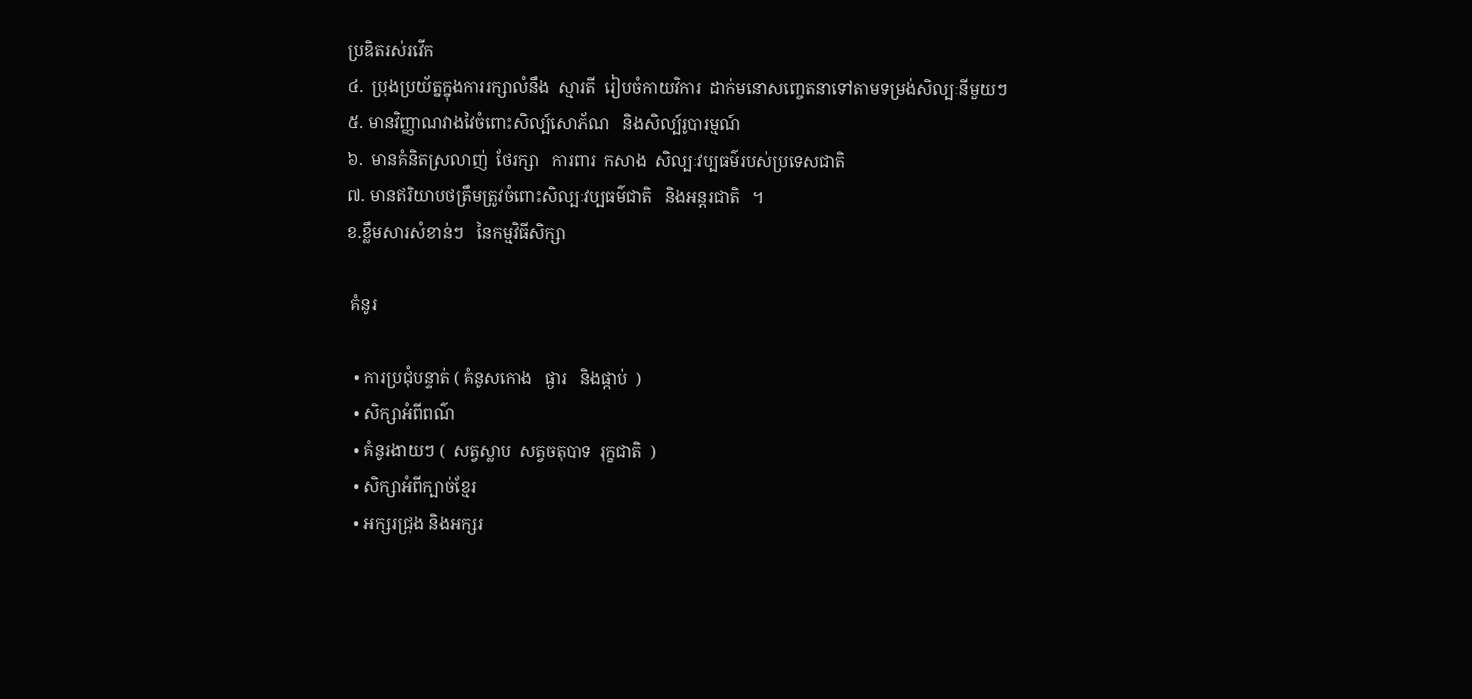ប្រឌិតរស់រវើក
៤.  ប្រុងប្រយ័ត្នក្នុងការរក្សាលំនឹង  ស្មារតី  រៀបចំកាយវិការ  ដាក់មនោសញ្ចេតនាទៅតាមទម្រង់សិល្បៈនីមួយៗ
៥. មានវិញ្ញាណវាងវៃចំពោះសិល្ប៍សោភ័ណ   និងសិល្ប៍រូបារម្មណ៍
៦.  មានគំនិតស្រលាញ់  ថែរក្សា   ការពារ  កសាង  សិល្បៈវប្បធម៌របស់ប្រទេសជាតិ
៧. មានឥរិយាបថត្រឹមត្រូវចំពោះសិល្បៈវប្បធម៌ជាតិ   និងអន្តរជាតិ   ។
ខ.ខ្លឹមសារសំខាន់ៗ   នៃកម្មវិធីសិក្សា

 គំនូរ

  • ការប្រជុំបន្ទាត់ ( គំនូសកោង   ផ្ងារ   និងផ្កាប់  )
  • សិក្សាអំពីពណ៌
  • គំនូរងាយៗ (  សត្វស្លាប  សត្វចតុបាទ  រុក្ខជាតិ  )
  • សិក្សាអំពីក្បាច់ខ្មែរ
  • អក្សរជ្រុង និងអក្សរ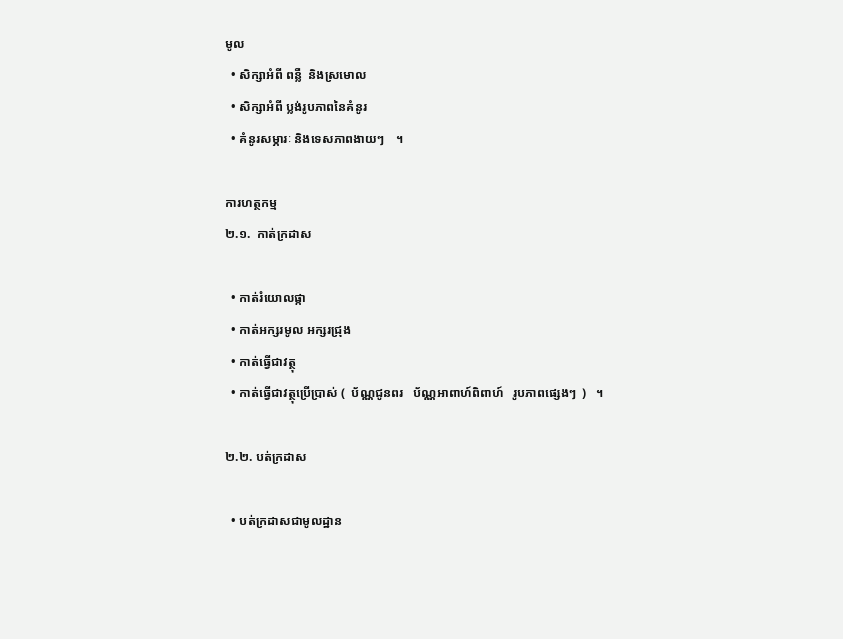មូល
  • សិក្សាអំពី ពន្លឺ  និងស្រមោល
  • សិក្សាអំពី ប្លង់រូបភាពនៃគំនូរ
  • គំនូរសម្ភារៈ និងទេសភាពងាយៗ    ។

ការហត្ថកម្ម
២.១.  កាត់ក្រដាស

  • កាត់រំយោលផ្កា
  • កាត់អក្សរមូល អក្សរជ្រុង
  • កាត់ធ្វើជាវត្ថុ
  • កាត់ធ្វើជាវត្ថុប្រើប្រាស់ (  ប័ណ្ណជូនពរ   ប័ណ្ណអាពាហ៍ពិពាហ៍   រូបភាពផ្សេងៗ  )   ។

២.២. បត់ក្រដាស

  • បត់ក្រដាសជាមូលដ្ឋាន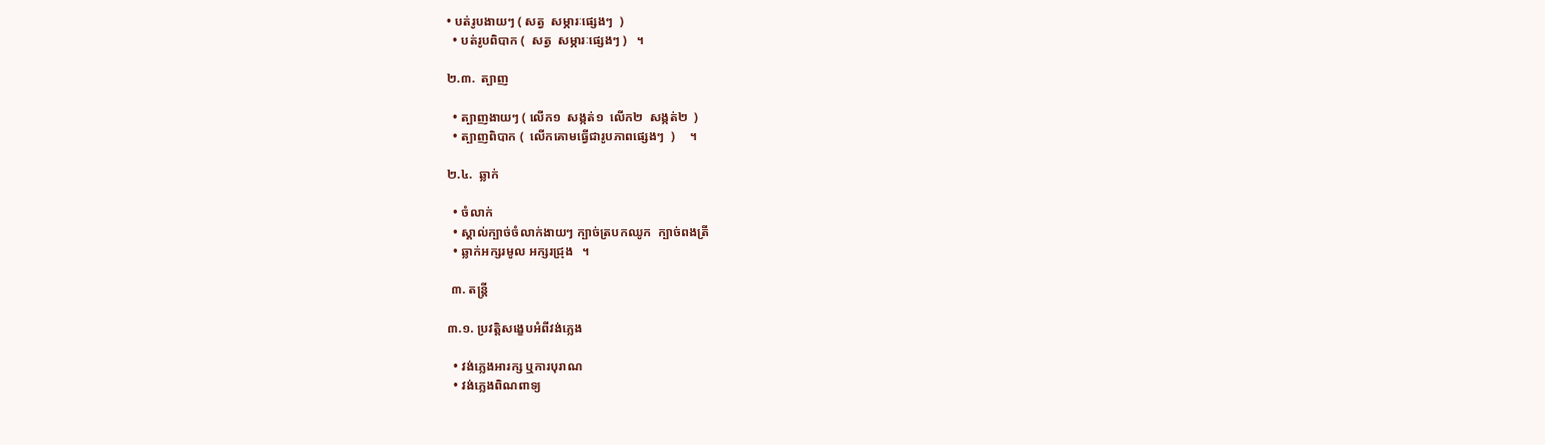• បត់រូបងាយៗ ( សត្វ  សម្ភារៈផ្សេងៗ  )
  • បត់រូបពិបាក (  សត្វ  សម្ភារៈផ្សេងៗ )   ។

២.៣.  ត្បាញ

  • ត្បាញងាយៗ ( លើក១  សង្កត់១  លើក២  សង្កត់២  )
  • ត្បាញពិបាក (  លើកគោមធ្វើជារូបភាពផ្សេងៗ  )     ។

២.៤.  ឆ្លាក់

  • ចំលាក់
  • ស្គាល់ក្បាច់ចំលាក់ងាយៗ ក្បាច់ត្របកឈូក  ក្បាច់ពងត្រី
  • ឆ្លាក់អក្សរមូល អក្សរជ្រុង   ។

 ៣. តន្ត្រី

៣.១. ប្រវត្តិសង្ខេបអំពីវង់ភ្លេង

  • វង់ភ្លេងអារក្ស ឬការបុរាណ
  • វង់ភ្លេងពិណពាទ្យ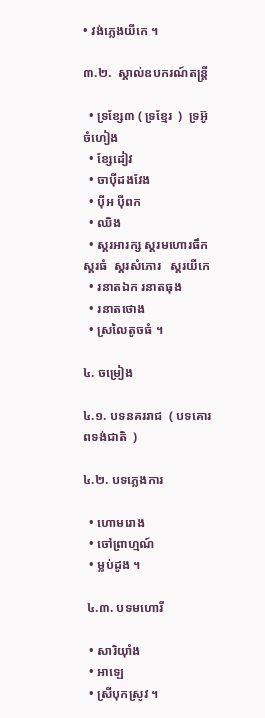• វង់ភ្លេងយីកេ ។

៣.២.  ស្គាល់ឧបករណ៍តន្ត្រី

  • ទ្រខ្សែ៣ ( ទ្រខ្មែរ  )  ទ្រអ៊ូចំហៀង
  • ខ្សែដៀវ
  • ចាប៉ីដងវែង
  • ប៉ីអ ប៉ីពក
  • ឈិង
  • ស្គរអារក្ស ស្គរមហោរធឹក   ស្គរធំ  ស្គរសំភោរ   ស្គរយីកេ
  • រនាតឯក រនាតធុង
  • រនាតថោង
  • ស្រលៃតូចធំ ។

៤. ចម្រៀង

៤.១. បទនគររាជ  ( បទគោរពទង់ជាតិ  )

៤.២. បទភ្លេងការ

  • ហោមរោង
  • ចៅព្រាហ្មណ៍
  • ម្លប់ដូង ។

 ៤.៣. បទមហោរី

  • សារិយ៉ាំង
  • អាឡេ
  • ស្រីបុកស្រូវ ។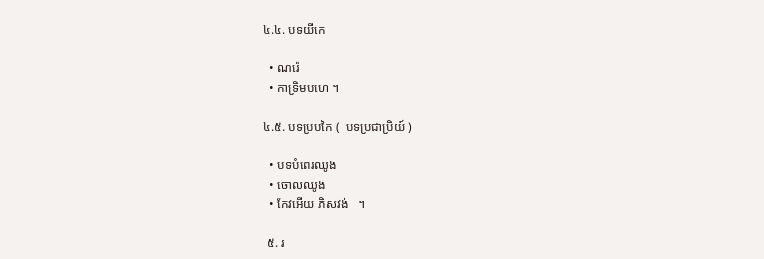៤.៤. បទយីកេ

  • ណរ៉េ
  • កាទ្រិមបហេ ។

៤.៥. បទប្របកៃ (  បទប្រជាប្រិយ៍ )

  • បទបំពេរឈូង
  • ចោលឈូង
  • កែវអើយ ភិសវង់   ។

 ៥. រ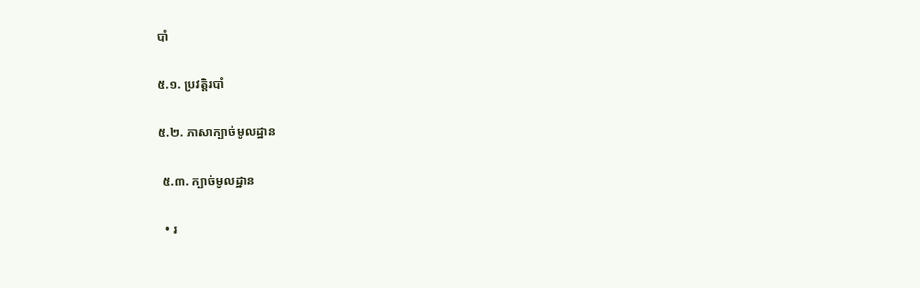បាំ

៥.១. ប្រវត្តិរបាំ

៥.២. ភាសាក្បាច់មូលដ្ឋាន

 ៥.៣. ក្បាច់មូលដ្ឋាន

  • រ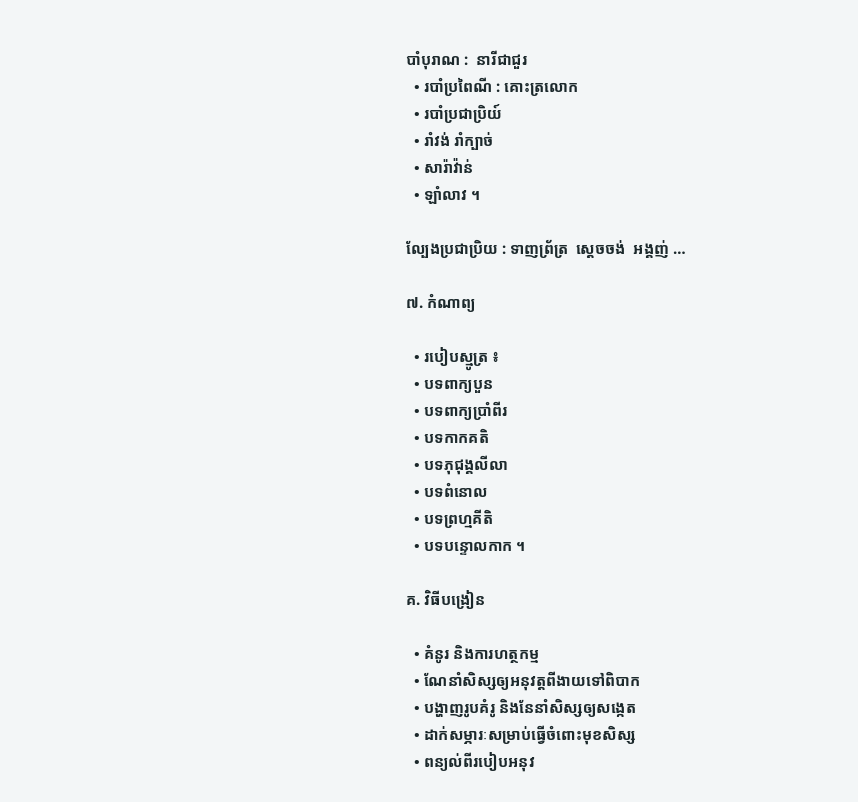បាំបុរាណ :  នារីជាជួរ
  • របាំប្រពៃណី : គោះត្រលោក
  • របាំប្រជាប្រិយ៍
  • រាំវង់ រាំក្បាច់
  • សារ៉ាវ៉ាន់
  • ឡាំលាវ ។

ល្បែងប្រជាប្រិយ : ទាញព្រ័ត្រ  ស្ដេចចង់  អង្គញ់ …

៧. កំណាព្យ

  • របៀបស្មូត្រ ៖
  • បទពាក្យបួន
  • បទពាក្យប្រាំពីរ
  • បទកាកគតិ
  • បទភុជុង្គលីលា
  • បទពំនោល
  • បទព្រហ្មគីតិ
  • បទបន្ទោលកាក ។

គ. វិធីបង្រៀន

  • គំនូរ និងការហត្ថកម្ម
  • ណែនាំសិស្សឲ្យអនុវត្តពីងាយទៅពិបាក
  • បង្ហាញរូបគំរូ និងនែនាំសិស្សឲ្យសង្កេត
  • ដាក់សម្ភារៈសម្រាប់ធ្វើចំពោះមុខសិស្ស
  • ពន្យល់ពីរបៀបអនុវ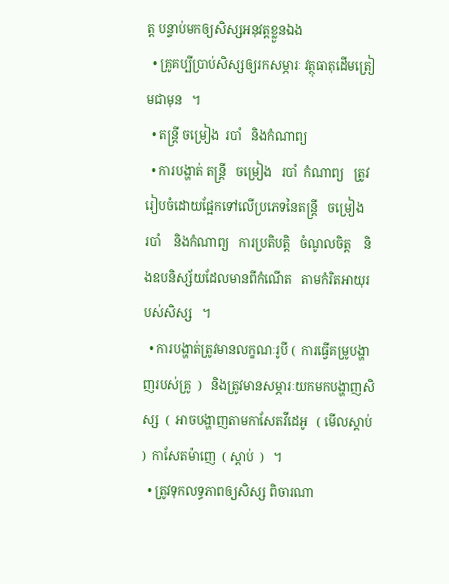ត្ត បន្ទាប់មកឲ្យសិស្សអនុវត្តខ្លួនឯង
  • គ្រូគប្បីប្រាប់សិស្សឲ្យរកសម្ភារៈ វត្ថុធាតុដើមត្រៀមជាមុន   ។
  • តន្ត្រី ចម្រៀង  របាំ   និងកំណាព្យ
  • ការបង្ហាត់ តន្ត្រី   ចម្រៀង   របាំ  កំណាព្យ   ត្រូវរៀបចំដោយផ្អែកទៅលើប្រភេទនៃតន្ត្រី   ចម្រៀង   របាំ    និងកំណាព្យ   ការប្រតិបត្តិ   ចំណូលចិត្ត    និងឧបនិស្ស័យដែលមានពីកំណើត   តាមកំរិតអាយុរបស់សិស្ស   ។
  • ការបង្ហាត់ត្រូវមានលក្ខណៈរូបី (  ការធ្វើគម្រូបង្ហាញរបស់គ្រូ  )   និងត្រូវមានសម្ភារៈយកមកបង្ហាញសិស្ស  (  អាចបង្ហាញតាមកាសែតវីដេអូ   ( មើលស្ដាប់ )  កាសែតម៉ាញេ  ( ស្ដាប់  )   ។
  • ត្រូវទុកលទ្ធភាពឲ្យសិស្ស ពិចារណា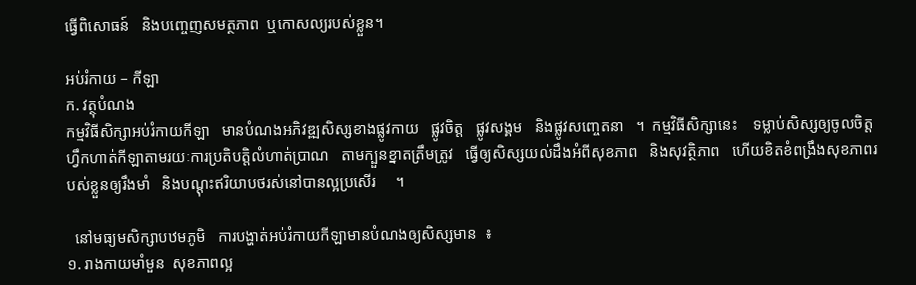ធ្វើពិសោធន៍   និងបញ្ចេញសមត្ថភាព  ឬកោសល្យរបស់ខ្លួន។

អប់រំកាយ – កីឡា
ក. វត្ថុបំណង
កម្មវិធីសិក្សាអប់រំកាយកីឡា   មានបំណងអភិវឌ្ឍសិស្សខាងផ្លូវកាយ   ផ្លូវចិត្ត   ផ្លូវសង្គម   និងផ្លូវសញ្ចេតនា   ។  កម្មវិធីសិក្សានេះ    ទម្លាប់សិស្សឲ្យចូលចិត្តហ្វឹកហាត់កីឡាតាមរយៈការប្រតិបត្តិលំហាត់ប្រាណ   តាមក្បួនខ្នាតត្រឹមត្រូវ   ធ្វើឲ្យសិស្សយល់ដឹងអំពីសុខភាព   និងសុវត្ថិភាព   ហើយខិតខំពង្រឹងសុខភាពរបស់ខ្លួនឲ្យរឹងមាំ   និងបណ្ដុះឥរិយាបថរស់នៅបានល្អប្រសើរ     ។

  នៅមធ្យមសិក្សាបឋមភូមិ   ការបង្ហាត់អប់រំកាយកីឡាមានបំណងឲ្យសិស្សមាន  ៖
១. រាងកាយមាំមួន  សុខភាពល្អ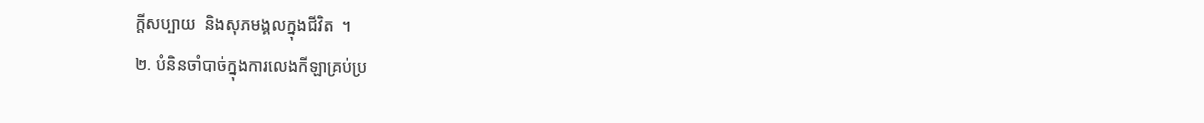ក្ដីសប្បាយ  និងសុភមង្គលក្នុងជីវិត  ។
២. បំនិនចាំបាច់ក្នុងការលេងកីឡាគ្រប់ប្រ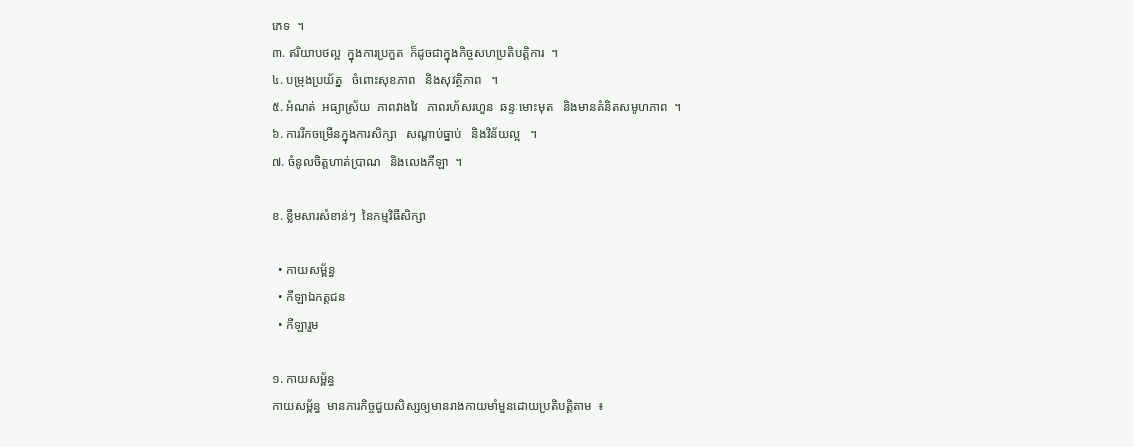ភេទ  ។
៣. ឥរិយាបថល្អ  ក្នុងការប្រកួត  ក៏ដូចជាក្នុងកិច្ចសហប្រតិបត្តិការ  ។
៤. បម្រុងប្រយ័ត្ន   ចំពោះសុខភាព   និងសុវត្ថិភាព   ។
៥. អំណត់  អធ្យាស្រ័យ  ភាពវាងវៃ   ភាពរហ័សរហួន  ឆន្ទៈមោះមុត   និងមានគំនិតសមូហភាព  ។
៦. ការរីកចម្រើនក្នុងការសិក្សា   សណ្ដាប់ធ្នាប់   និងវិន័យល្អ   ។
៧. ចំនូលចិត្តហាត់ប្រាណ   និងលេងកីឡា  ។

ខ. ខ្លឹមសារសំខាន់ៗ  នៃកម្មវិធីសិក្សា

  • កាយសម្ព័ន្ធ
  • កីឡាឯកត្តជន
  • កីឡារួម

១. កាយសម្ព័ន្ធ
កាយសម្ព័ន្ធ  មានភារកិច្ចជួយសិស្សឲ្យមានរាងកាយមាំមួនដោយប្រតិបត្តិតាម  ៖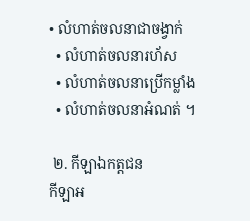• លំហាត់ចលនាជាចង្វាក់
  • លំហាត់ចលនារហ័ស
  • លំហាត់ចលនាប្រើកម្លាំង
  • លំហាត់ចលនាអំណត់ ។

 ២. កីឡាឯកត្តជន
កីឡាអ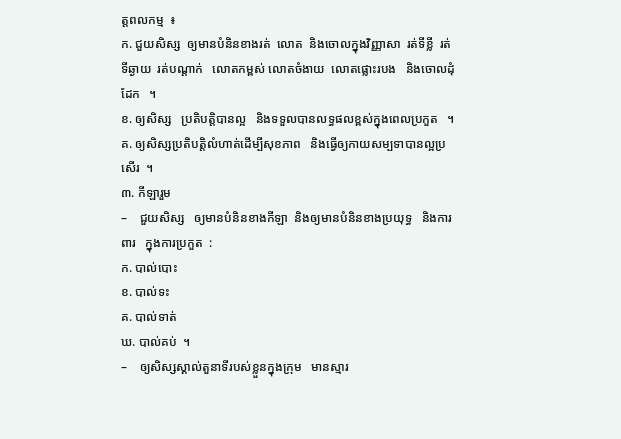ត្តពលកម្ម  ៖
ក. ជួយសិស្ស  ឲ្យមានបំនិនខាងរត់  លោត  និងចោលក្នុងវិញ្ញាសា  រត់ទីខ្លី  រត់ទីឆ្ងាយ  រត់បណ្ដាក់   លោតកម្ពស់ លោតចំងាយ  លោតផ្លោះរបង   និងចោលដុំដែក   ។
ខ. ឲ្យសិស្ស   ប្រតិបត្តិបានល្អ   និងទទួលបានលទ្ធផលខ្ពស់ក្នុងពេលប្រកួត   ។
គ. ឲ្យសិស្សប្រតិបត្តិលំហាត់ដើម្បីសុខភាព   និងធ្វើឲ្យកាយសម្បទាបានល្អប្រសើរ  ។
៣. កីឡារួម
–    ជួយសិស្ស   ឲ្យមានបំនិនខាងកីឡា  និងឲ្យមានបំនិនខាងប្រយុទ្ធ   និងការពារ   ក្នុងការប្រកួត  :
ក. បាល់បោះ
ខ. បាល់ទះ
គ. បាល់ទាត់
ឃ. បាល់គប់  ។
–    ឲ្យសិស្សស្គាល់តួនាទីរបស់ខ្លួនក្នុងក្រុម   មានស្មារ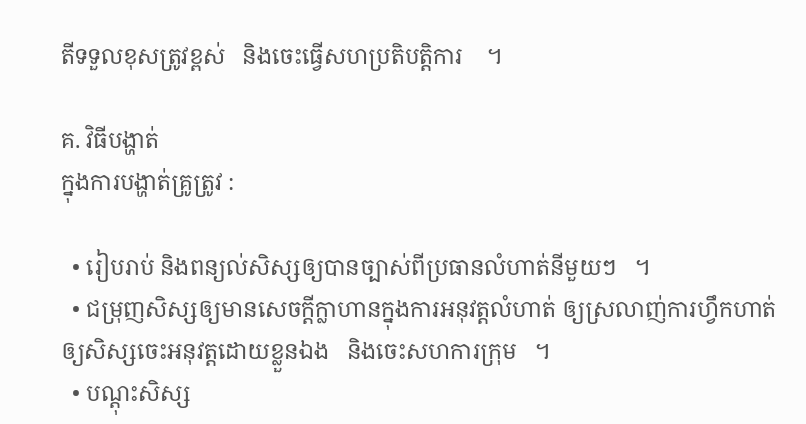តីទទួលខុសត្រូវខ្ពស់   និងចេះធ្វើសហប្រតិបត្តិការ    ។

គ. វិធីបង្ហាត់
ក្នុងការបង្ហាត់គ្រូត្រូវ :

  • រៀបរាប់ និងពន្យល់សិស្សឲ្យបានច្បាស់ពីប្រធានលំហាត់នីមួយៗ   ។
  • ជម្រុញសិស្សឲ្យមានសេចក្ដីក្លាហានក្នុងការអនុវត្តលំហាត់ ឲ្យស្រលាញ់ការហ្វឹកហាត់   ឲ្យសិស្សចេះអនុវត្តដោយខ្លួនឯង   និងចេះសហការក្រុម   ។
  • បណ្ដុះសិស្ស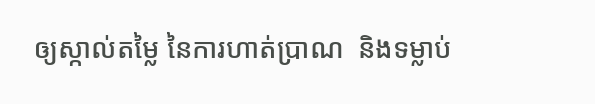ឲ្យស្កាល់តម្លៃ នៃការហាត់ប្រាណ  និងទម្លាប់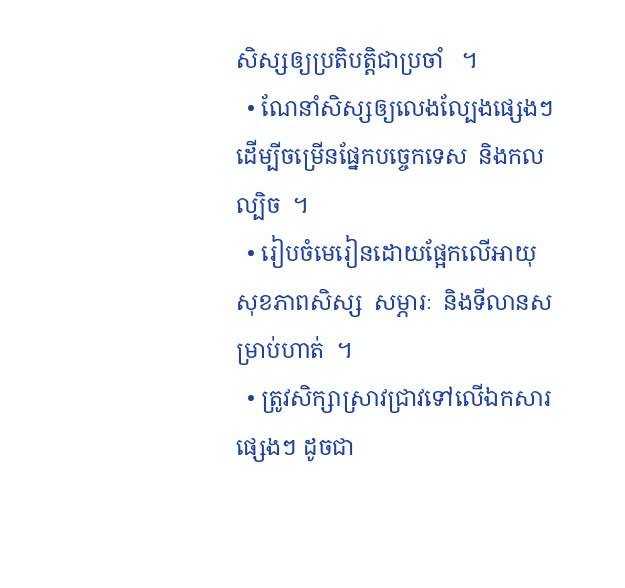សិស្សឲ្យប្រតិបត្តិជាប្រចាំ   ។
  • ណែនាំសិស្សឲ្យលេងល្បែងផ្សេងៗ ដើម្បីចម្រើនផ្នែកបច្ចេកទេស  និងកលល្បិច  ។
  • រៀបចំមេរៀនដោយផ្អែកលើអាយុ សុខភាពសិស្ស  សម្ភារៈ  និងទីលានសម្រាប់ហាត់  ។
  • ត្រូវសិក្សាស្រាវជ្រាវទៅលើឯកសារផ្សេងៗ ដូចជា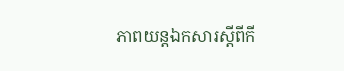ភាពយន្តឯកសារស្ដីពីកី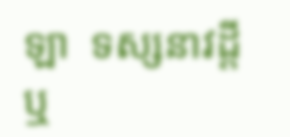ឡា  ទស្សនាវដ្ដី   ឬ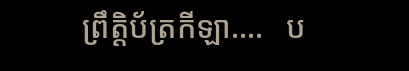ព្រឹត្តិប័ត្រកីឡា….   ប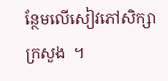ន្ថែមលើសៀវភៅសិក្សាក្រសួង  ។